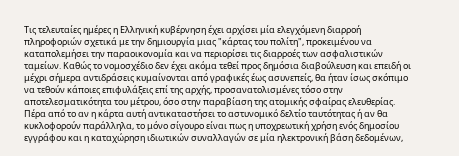Τις τελευταίες ημέρες η Ελληνική κυβέρνηση έχει αρχίσει μία ελεγχόμενη διαρροή πληροφοριών σχετικά με την δημιουργία μιας "κάρτας του πολίτη", προκειμένου να καταπολεμήσει την παραοικονομία και να περιορίσει τις διαρροές των ασφαλιστικών ταμείων. Καθώς το νομοσχέδιο δεν έχει ακόμα τεθεί προς δημόσια διαβούλευση και επειδή οι μέχρι σήμερα αντιδράσεις κυμαίνονται από γραφικές έως ασυνεπείς, θα ήταν ίσως σκόπιμο να τεθούν κάποιες επιφυλάξεις επί της αρχής, προσανατολισμένες τόσο στην αποτελεσματικότητα του μέτρου, όσο στην παραβίαση της ατομικής σφαίρας ελευθερίας.
Πέρα από το αν η κάρτα αυτή αντικαταστήσει το αστυνομικό δελτίο ταυτότητας ή αν θα κυκλοφορούν παράλληλα, το μόνο σίγουρο είναι πως η υποχρεωτική χρήση ενός δημοσίου εγγράφου και η καταχώρηση ιδιωτικών συναλλαγών σε μία ηλεκτρονική βάση δεδομένων,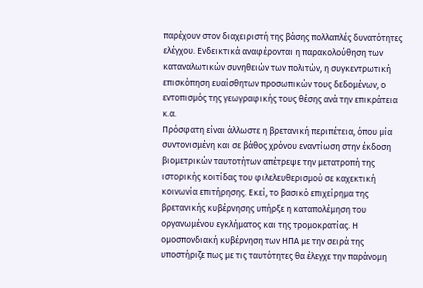παρέχουν στον διαχειριστή της βάσης πολλαπλές δυνατότητες ελέγχου. Ενδεικτικά αναφέρονται η παρακολούθηση των καταναλωτικών συνηθειών των πολιτών, η συγκεντρωτική επισκόπηση ευαίσθητων προσωπικών τους δεδομένων, ο εντοπισμός της γεωγραφικής τους θέσης ανά την επικράτεια κ.α.
Πρόσφατη είναι άλλωστε η βρετανική περιπέτεια, όπου μία συντονισμένη και σε βάθος χρόνου εναντίωση στην έκδοση βιομετρικών ταυτοτήτων απέτρεψε την μετατροπή της ιστορικής κοιτίδας του φιλελευθερισμού σε καχεκτική κοινωνία επιτήρησης. Εκεί, το βασικό επιχείρημα της βρετανικής κυβέρνησης υπήρξε η καταπολέμηση του οργανωμένου εγκλήματος και της τρομοκρατίας. Η ομοσπονδιακή κυβέρνηση των ΗΠΑ με την σειρά της υποστήριζε πως με τις ταυτότητες θα έλεγχε την παράνομη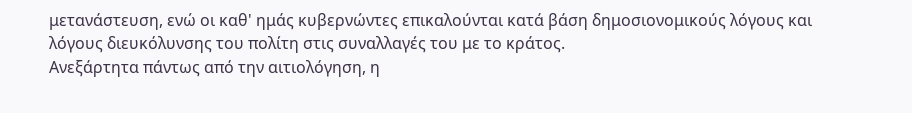μετανάστευση, ενώ οι καθ' ημάς κυβερνώντες επικαλούνται κατά βάση δημοσιονομικούς λόγους και λόγους διευκόλυνσης του πολίτη στις συναλλαγές του με το κράτος.
Ανεξάρτητα πάντως από την αιτιολόγηση, η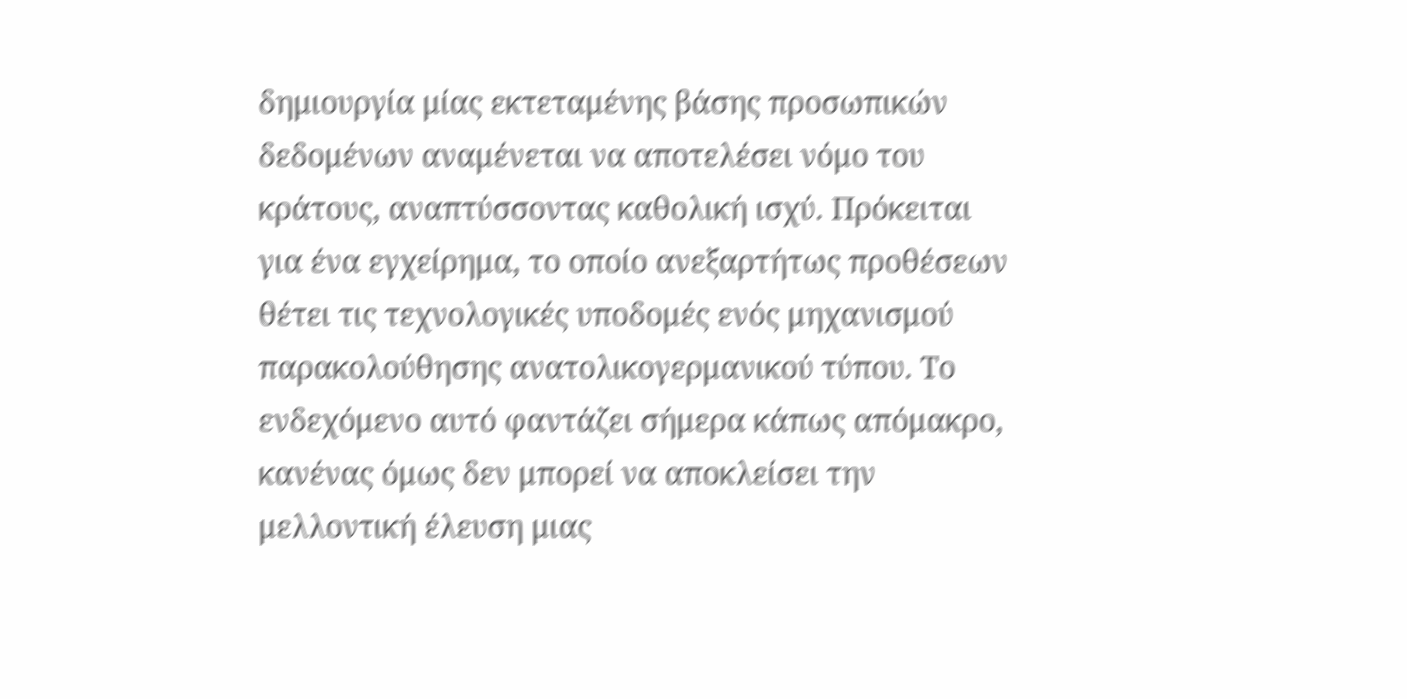δημιουργία μίας εκτεταμένης βάσης προσωπικών δεδομένων αναμένεται να αποτελέσει νόμο του κράτους, αναπτύσσοντας καθολική ισχύ. Πρόκειται για ένα εγχείρημα, το οποίο ανεξαρτήτως προθέσεων θέτει τις τεχνολογικές υποδομές ενός μηχανισμού παρακολούθησης ανατολικογερμανικού τύπου. Το ενδεχόμενο αυτό φαντάζει σήμερα κάπως απόμακρο, κανένας όμως δεν μπορεί να αποκλείσει την μελλοντική έλευση μιας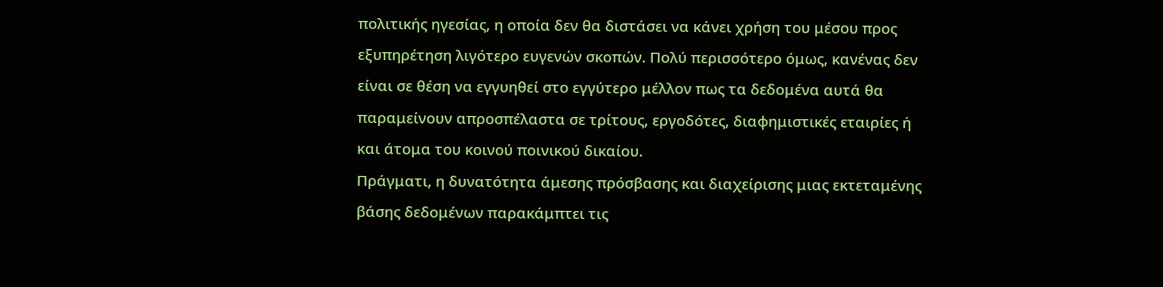πολιτικής ηγεσίας, η οποία δεν θα διστάσει να κάνει χρήση του μέσου προς εξυπηρέτηση λιγότερο ευγενών σκοπών. Πολύ περισσότερο όμως, κανένας δεν είναι σε θέση να εγγυηθεί στο εγγύτερο μέλλον πως τα δεδομένα αυτά θα παραμείνουν απροσπέλαστα σε τρίτους, εργοδότες, διαφημιστικές εταιρίες ή και άτομα του κοινού ποινικού δικαίου.
Πράγματι, η δυνατότητα άμεσης πρόσβασης και διαχείρισης μιας εκτεταμένης βάσης δεδομένων παρακάμπτει τις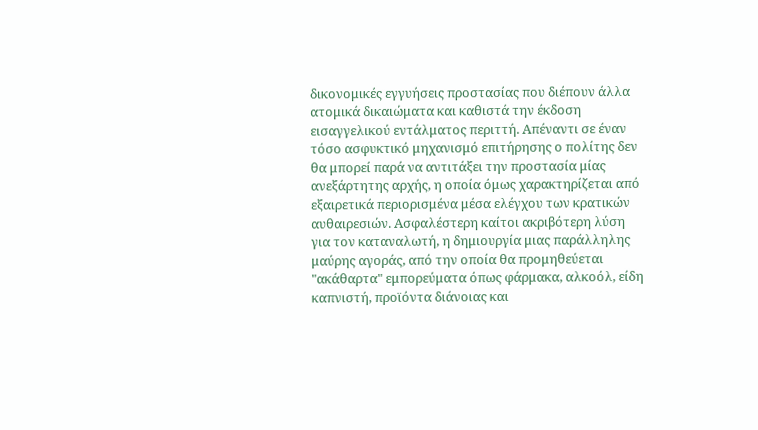δικονομικές εγγυήσεις προστασίας που διέπουν άλλα ατομικά δικαιώματα και καθιστά την έκδοση εισαγγελικού εντάλματος περιττή. Απέναντι σε έναν τόσο ασφυκτικό μηχανισμό επιτήρησης ο πολίτης δεν θα μπορεί παρά να αντιτάξει την προστασία μίας ανεξάρτητης αρχής, η οποία όμως χαρακτηρίζεται από εξαιρετικά περιορισμένα μέσα ελέγχου των κρατικών αυθαιρεσιών. Ασφαλέστερη καίτοι ακριβότερη λύση για τον καταναλωτή, η δημιουργία μιας παράλληλης μαύρης αγοράς, από την οποία θα προμηθεύεται "ακάθαρτα" εμπορεύματα όπως φάρμακα, αλκοόλ, είδη καπνιστή, προϊόντα διάνοιας και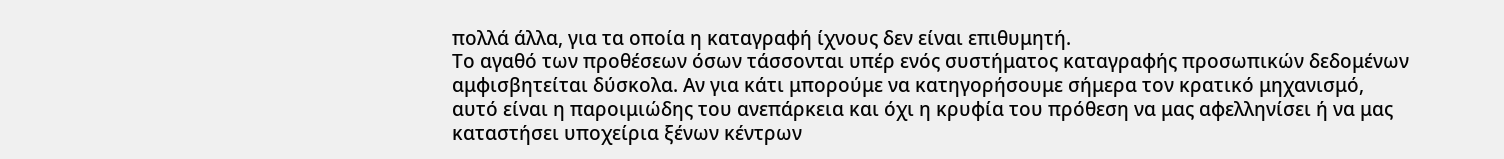πολλά άλλα, για τα οποία η καταγραφή ίχνους δεν είναι επιθυμητή.
Το αγαθό των προθέσεων όσων τάσσονται υπέρ ενός συστήματος καταγραφής προσωπικών δεδομένων αμφισβητείται δύσκολα. Αν για κάτι μπορούμε να κατηγορήσουμε σήμερα τον κρατικό μηχανισμό, αυτό είναι η παροιμιώδης του ανεπάρκεια και όχι η κρυφία του πρόθεση να μας αφελληνίσει ή να μας καταστήσει υποχείρια ξένων κέντρων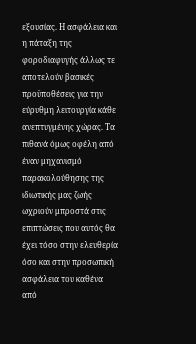εξουσίας. Η ασφάλεια και η πάταξη της φοροδιαφυγής άλλως τε αποτελούν βασικές προϋποθέσεις για την εύρυθμη λειτουργία κάθε ανεπτυγμένης χώρας. Τα πιθανά όμως οφέλη από έναν μηχανισμό παρακολούθησης της ιδιωτικής μας ζωής ωχριούν μπροστά στις επιπτώσεις που αυτός θα έχει τόσο στην ελευθερία όσο και στην προσωπική ασφάλεια του καθένα από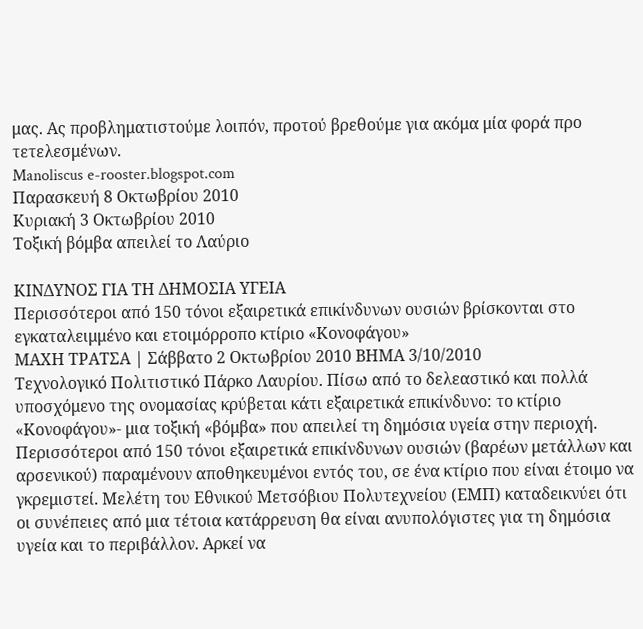μας. Ας προβληματιστούμε λοιπόν, προτού βρεθούμε για ακόμα μία φορά προ τετελεσμένων.
Manoliscus e-rooster.blogspot.com
Παρασκευή 8 Οκτωβρίου 2010
Κυριακή 3 Οκτωβρίου 2010
Τοξική βόμβα απειλεί το Λαύριο

ΚΙΝΔΥΝΟΣ ΓΙΑ ΤΗ ΔΗΜΟΣΙΑ ΥΓΕΙΑ
Περισσότεροι από 150 τόνοι εξαιρετικά επικίνδυνων ουσιών βρίσκονται στο εγκαταλειμμένο και ετοιμόρροπο κτίριο «Κονοφάγου»
ΜΑΧΗ ΤΡΑΤΣΑ | Σάββατο 2 Οκτωβρίου 2010 ΒΗΜΑ 3/10/2010
Τεχνολογικό Πολιτιστικό Πάρκο Λαυρίου. Πίσω από το δελεαστικό και πολλά υποσχόμενο της ονομασίας κρύβεται κάτι εξαιρετικά επικίνδυνο: το κτίριο «Κονοφάγου»- μια τοξική «βόμβα» που απειλεί τη δημόσια υγεία στην περιοχή. Περισσότεροι από 150 τόνοι εξαιρετικά επικίνδυνων ουσιών (βαρέων μετάλλων και αρσενικού) παραμένουν αποθηκευμένοι εντός του, σε ένα κτίριο που είναι έτοιμο να γκρεμιστεί. Μελέτη του Εθνικού Μετσόβιου Πολυτεχνείου (ΕΜΠ) καταδεικνύει ότι οι συνέπειες από μια τέτοια κατάρρευση θα είναι ανυπολόγιστες για τη δημόσια υγεία και το περιβάλλον. Αρκεί να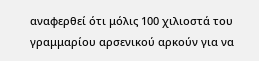αναφερθεί ότι μόλις 100 χιλιοστά του γραμμαρίου αρσενικού αρκούν για να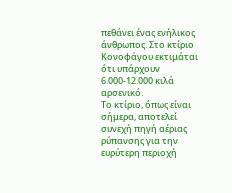πεθάνει ένας ενήλικος άνθρωπος. Στο κτίριο Κονοφάγου εκτιμάται ότι υπάρχουν 6.000-12.000 κιλά αρσενικό.
Το κτίριο, όπως είναι σήμερα, αποτελεί συνεχή πηγή αέριας ρύπανσης για την ευρύτερη περιοχή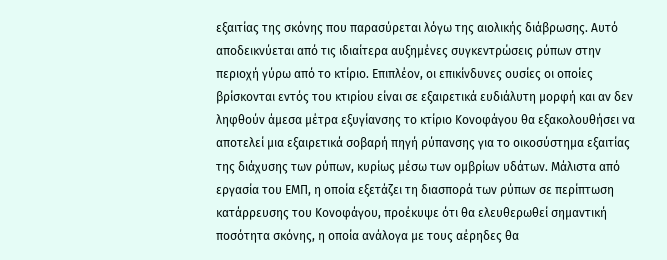εξαιτίας της σκόνης που παρασύρεται λόγω της αιολικής διάβρωσης. Αυτό αποδεικνύεται από τις ιδιαίτερα αυξημένες συγκεντρώσεις ρύπων στην περιοχή γύρω από το κτίριο. Επιπλέον, οι επικίνδυνες ουσίες οι οποίες βρίσκονται εντός του κτιρίου είναι σε εξαιρετικά ευδιάλυτη μορφή και αν δεν ληφθούν άμεσα μέτρα εξυγίανσης το κτίριο Κονοφάγου θα εξακολουθήσει να αποτελεί μια εξαιρετικά σοβαρή πηγή ρύπανσης για το οικοσύστημα εξαιτίας της διάχυσης των ρύπων, κυρίως μέσω των ομβρίων υδάτων. Μάλιστα από εργασία του ΕΜΠ, η οποία εξετάζει τη διασπορά των ρύπων σε περίπτωση κατάρρευσης του Κονοφάγου, προέκυψε ότι θα ελευθερωθεί σημαντική ποσότητα σκόνης, η οποία ανάλογα με τους αέρηδες θα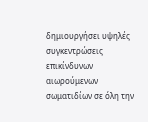δημιουργήσει υψηλές συγκεντρώσεις επικίνδυνων αιωρούμενων σωματιδίων σε όλη την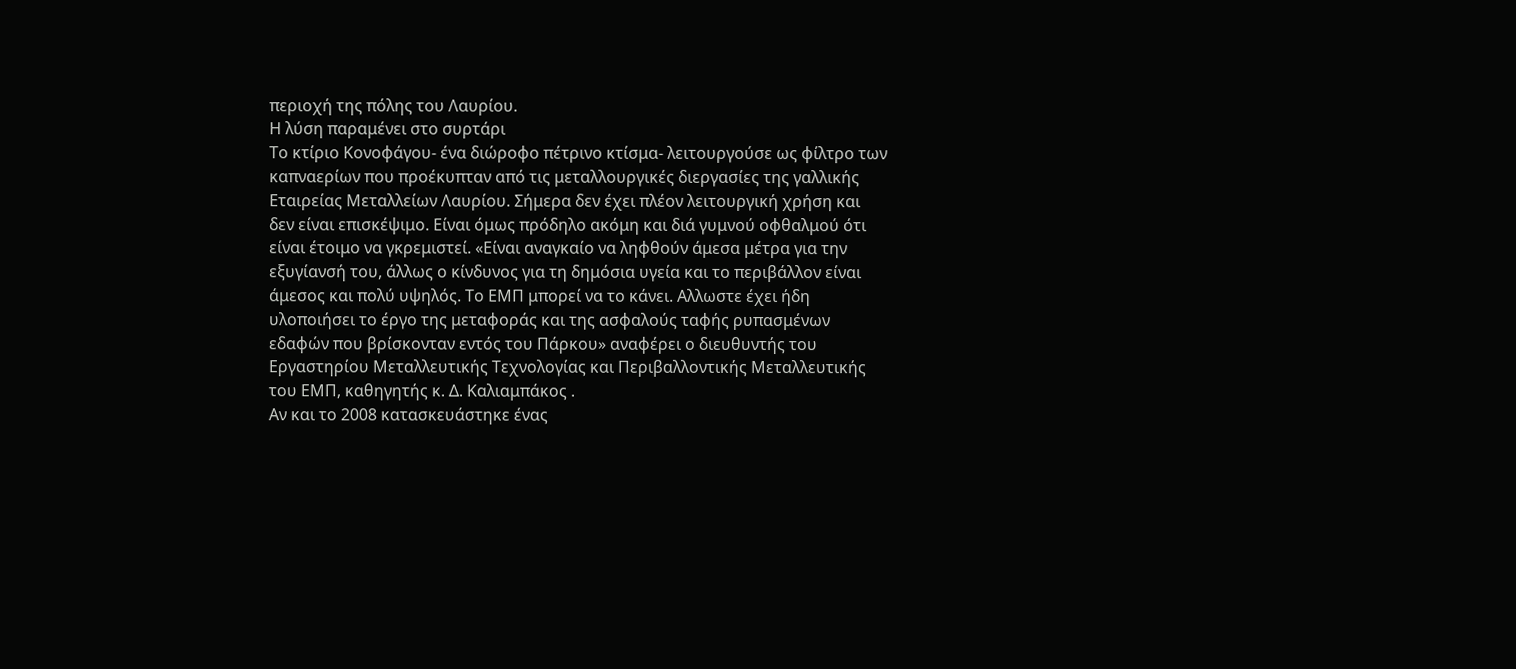περιοχή της πόλης του Λαυρίου.
Η λύση παραμένει στο συρτάρι
Το κτίριο Κονοφάγου- ένα διώροφο πέτρινο κτίσμα- λειτουργούσε ως φίλτρο των καπναερίων που προέκυπταν από τις μεταλλουργικές διεργασίες της γαλλικής Εταιρείας Μεταλλείων Λαυρίου. Σήμερα δεν έχει πλέον λειτουργική χρήση και δεν είναι επισκέψιμο. Είναι όμως πρόδηλο ακόμη και διά γυμνού οφθαλμού ότι είναι έτοιμο να γκρεμιστεί. «Είναι αναγκαίο να ληφθούν άμεσα μέτρα για την εξυγίανσή του, άλλως ο κίνδυνος για τη δημόσια υγεία και το περιβάλλον είναι άμεσος και πολύ υψηλός. Το ΕΜΠ μπορεί να το κάνει. Αλλωστε έχει ήδη υλοποιήσει το έργο της μεταφοράς και της ασφαλούς ταφής ρυπασμένων εδαφών που βρίσκονταν εντός του Πάρκου» αναφέρει ο διευθυντής του Εργαστηρίου Μεταλλευτικής Τεχνολογίας και Περιβαλλοντικής Μεταλλευτικής του ΕΜΠ, καθηγητής κ. Δ. Καλιαμπάκος .
Αν και το 2008 κατασκευάστηκε ένας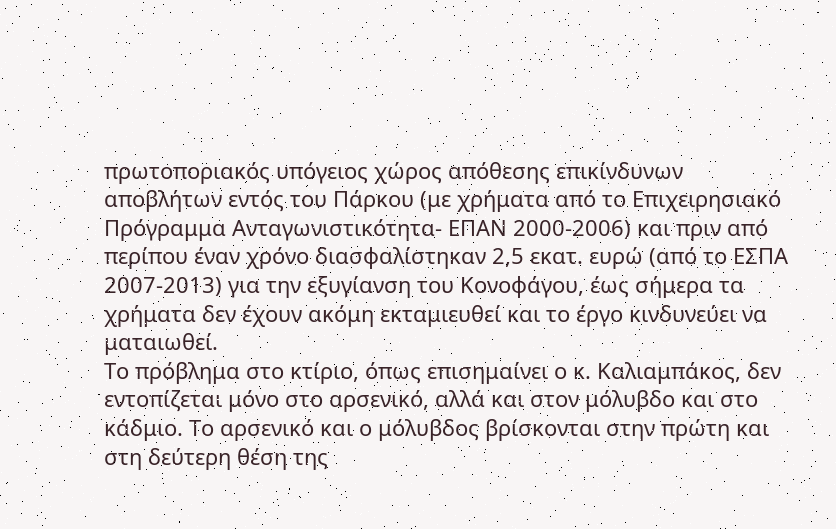πρωτοποριακός υπόγειος χώρος απόθεσης επικίνδυνων αποβλήτων εντός του Πάρκου (με χρήματα από το Επιχειρησιακό Πρόγραμμα Ανταγωνιστικότητα- ΕΠΑΝ 2000-2006) και πριν από περίπου έναν χρόνο διασφαλίστηκαν 2,5 εκατ. ευρώ (από το ΕΣΠΑ 2007-2013) για την εξυγίανση του Κονοφάγου, έως σήμερα τα χρήματα δεν έχουν ακόμη εκταμιευθεί και το έργο κινδυνεύει να ματαιωθεί.
Το πρόβλημα στο κτίριο, όπως επισημαίνει ο κ. Καλιαμπάκος, δεν εντοπίζεται μόνο στο αρσενικό, αλλά και στον μόλυβδο και στο κάδμιο. Το αρσενικό και ο μόλυβδος βρίσκονται στην πρώτη και στη δεύτερη θέση της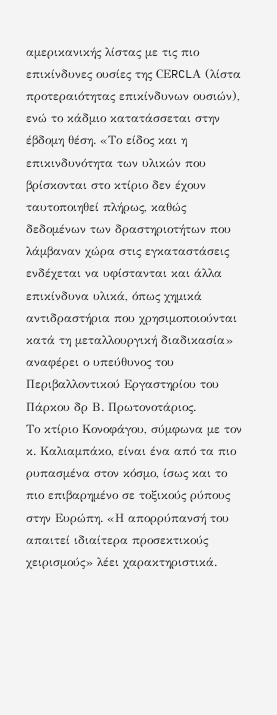αμερικανικής λίστας με τις πιο επικίνδυνες ουσίες της CΕRCLΑ (λίστα προτεραιότητας επικίνδυνων ουσιών), ενώ το κάδμιο κατατάσσεται στην έβδομη θέση. «Το είδος και η επικινδυνότητα των υλικών που βρίσκονται στο κτίριο δεν έχουν ταυτοποιηθεί πλήρως, καθώς δεδομένων των δραστηριοτήτων που λάμβαναν χώρα στις εγκαταστάσεις ενδέχεται να υφίστανται και άλλα επικίνδυνα υλικά, όπως χημικά αντιδραστήρια που χρησιμοποιούνται κατά τη μεταλλουργική διαδικασία» αναφέρει ο υπεύθυνος του Περιβαλλοντικού Εργαστηρίου του Πάρκου δρ Β. Πρωτονοτάριος.
Το κτίριο Κονοφάγου, σύμφωνα με τον κ. Καλιαμπάκο, είναι ένα από τα πιο ρυπασμένα στον κόσμο, ίσως και το πιο επιβαρημένο σε τοξικούς ρύπους στην Ευρώπη. «Η απορρύπανσή του απαιτεί ιδιαίτερα προσεκτικούς χειρισμούς» λέει χαρακτηριστικά.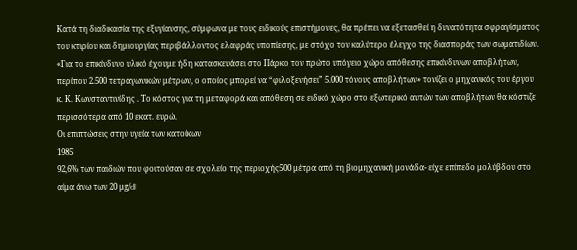Κατά τη διαδικασία της εξυγίανσης, σύμφωνα με τους ειδικούς επιστήμονες, θα πρέπει να εξετασθεί η δυνατότητα σφραγίσματος του κτιρίου και δημιουργίας περιβάλλοντος ελαφράς υποπίεσης, με στόχο τον καλύτερο έλεγχο της διασποράς των σωματιδίων. «Για το επικίνδυνο υλικό έχουμε ήδη κατασκευάσει στο Πάρκο τον πρώτο υπόγειο χώρο απόθεσης επικίνδυνων αποβλήτων, περίπου 2.500 τετραγωνικών μέτρων, ο οποίος μπορεί να “φιλοξενήσει” 5.000 τόνους αποβλήτων» τονίζει ο μηχανικός του έργου κ. Κ. Κωνσταντινίδης . Το κόστος για τη μεταφορά και απόθεση σε ειδικό χώρο στο εξωτερικό αυτών των αποβλήτων θα κόστιζε περισσότερα από 10 εκατ. ευρώ.
Οι επιπτώσεις στην υγεία των κατοίκων
1985
92,6% των παιδιών που φοιτούσαν σε σχολείο της περιοχής500 μέτρα από τη βιομηχανική μονάδα- είχε επίπεδο μολύβδου στο αίμα άνω των 20 μg/dl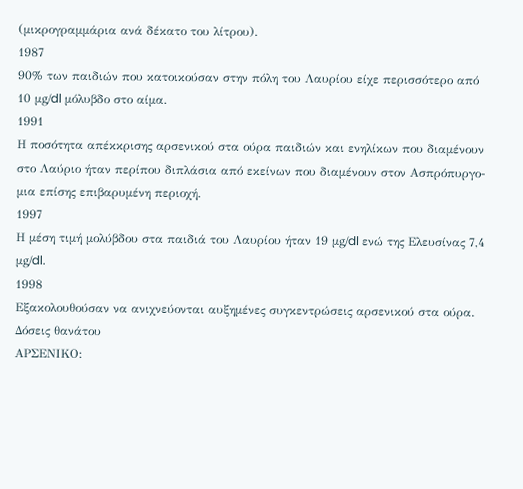(μικρογραμμάρια ανά δέκατο του λίτρου).
1987
90% των παιδιών που κατοικούσαν στην πόλη του Λαυρίου είχε περισσότερο από 10 μg/dl μόλυβδο στο αίμα.
1991
Η ποσότητα απέκκρισης αρσενικού στα ούρα παιδιών και ενηλίκων που διαμένουν στο Λαύριο ήταν περίπου διπλάσια από εκείνων που διαμένουν στον Ασπρόπυργο- μια επίσης επιβαρυμένη περιοχή.
1997
Η μέση τιμή μολύβδου στα παιδιά του Λαυρίου ήταν 19 μg/dl ενώ της Ελευσίνας 7,4 μg/dl.
1998
Εξακολουθούσαν να ανιχνεύονται αυξημένες συγκεντρώσεις αρσενικού στα ούρα.
Δόσεις θανάτου
ΑΡΣΕΝΙΚΟ: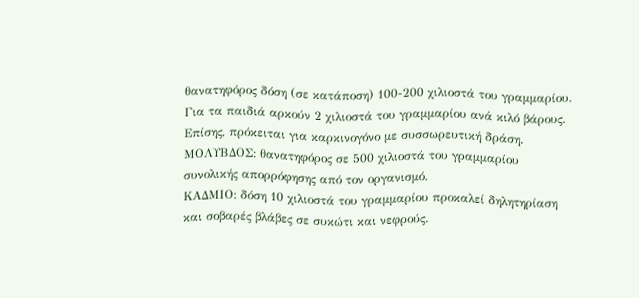θανατηφόρος δόση (σε κατάποση) 100-200 χιλιοστά του γραμμαρίου. Για τα παιδιά αρκούν 2 χιλιοστά του γραμμαρίου ανά κιλό βάρους. Επίσης, πρόκειται για καρκινογόνο με συσσωρευτική δράση.
ΜΟΛΥΒΔΟΣ: θανατηφόρος σε 500 χιλιοστά του γραμμαρίου συνολικής απορρόφησης από τον οργανισμό.
ΚΑΔΜΙΟ: δόση 10 χιλιοστά του γραμμαρίου προκαλεί δηλητηρίαση και σοβαρές βλάβες σε συκώτι και νεφρούς.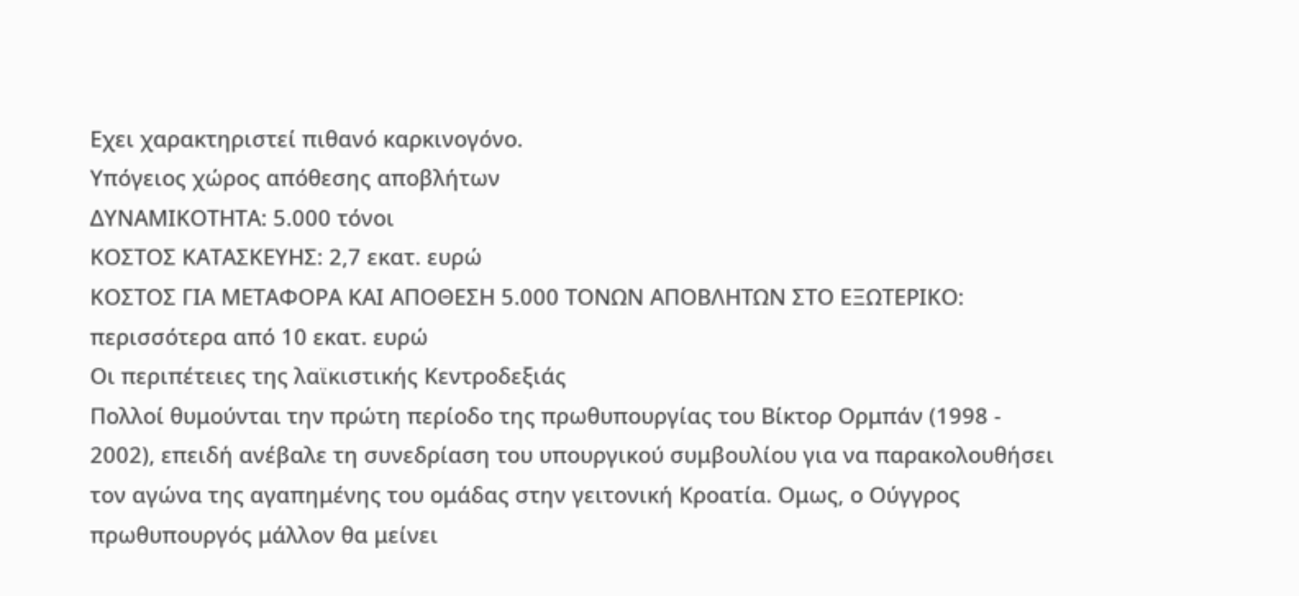Εχει χαρακτηριστεί πιθανό καρκινογόνο.
Υπόγειος χώρος απόθεσης αποβλήτων
ΔΥΝΑΜΙΚΟΤΗΤΑ: 5.000 τόνοι
ΚΟΣΤΟΣ ΚΑΤΑΣΚΕΥΗΣ: 2,7 εκατ. ευρώ
ΚΟΣΤΟΣ ΓΙΑ ΜΕΤΑΦΟΡΑ ΚΑΙ ΑΠΟΘΕΣΗ 5.000 ΤΟΝΩΝ ΑΠΟΒΛΗΤΩΝ ΣΤΟ ΕΞΩΤΕΡΙΚΟ: περισσότερα από 10 εκατ. ευρώ
Οι περιπέτειες της λαϊκιστικής Κεντροδεξιάς
Πολλοί θυμούνται την πρώτη περίοδο της πρωθυπουργίας του Βίκτορ Ορμπάν (1998 - 2002), επειδή ανέβαλε τη συνεδρίαση του υπουργικού συμβουλίου για να παρακολουθήσει τον αγώνα της αγαπημένης του ομάδας στην γειτονική Κροατία. Ομως, ο Ούγγρος πρωθυπουργός μάλλον θα μείνει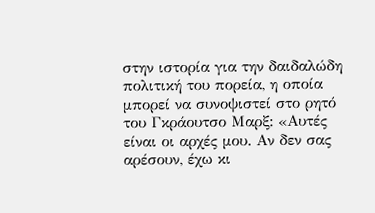στην ιστορία για την δαιδαλώδη πολιτική του πορεία, η οποία μπορεί να συνοψιστεί στο ρητό του Γκράουτσο Μαρξ: «Αυτές είναι οι αρχές μου. Αν δεν σας αρέσουν, έχω κι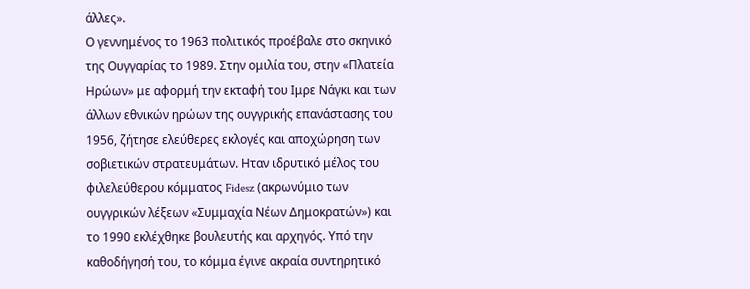άλλες».
Ο γεννημένος το 1963 πολιτικός προέβαλε στο σκηνικό της Ουγγαρίας το 1989. Στην ομιλία του, στην «Πλατεία Ηρώων» με αφορμή την εκταφή του Ιμρε Νάγκι και των άλλων εθνικών ηρώων της ουγγρικής επανάστασης του 1956, ζήτησε ελεύθερες εκλογές και αποχώρηση των σοβιετικών στρατευμάτων. Ηταν ιδρυτικό μέλος του φιλελεύθερου κόμματος Fidesz (ακρωνύμιο των ουγγρικών λέξεων «Συμμαχία Νέων Δημοκρατών») και το 1990 εκλέχθηκε βουλευτής και αρχηγός. Υπό την καθοδήγησή του, το κόμμα έγινε ακραία συντηρητικό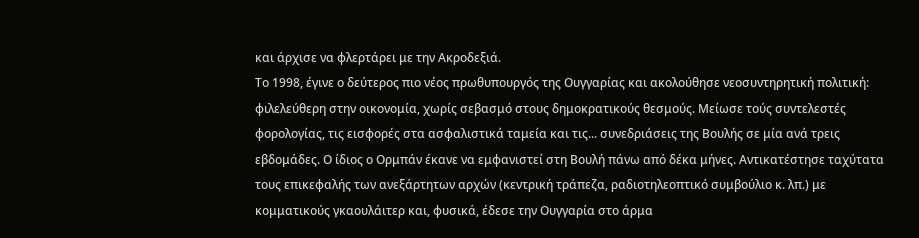και άρχισε να φλερτάρει με την Ακροδεξιά.
Το 1998, έγινε ο δεύτερος πιο νέος πρωθυπουργός της Ουγγαρίας και ακολούθησε νεοσυντηρητική πολιτική: φιλελεύθερη στην οικονομία, χωρίς σεβασμό στους δημοκρατικούς θεσμούς. Μείωσε τούς συντελεστές φορολογίας, τις εισφορές στα ασφαλιστικά ταμεία και τις... συνεδριάσεις της Βουλής σε μία ανά τρεις εβδομάδες. Ο ίδιος ο Ορμπάν έκανε να εμφανιστεί στη Βουλή πάνω από δέκα μήνες. Αντικατέστησε ταχύτατα τους επικεφαλής των ανεξάρτητων αρχών (κεντρική τράπεζα, ραδιοτηλεοπτικό συμβούλιο κ. λπ.) με κομματικούς γκαουλάιτερ και, φυσικά, έδεσε την Ουγγαρία στο άρμα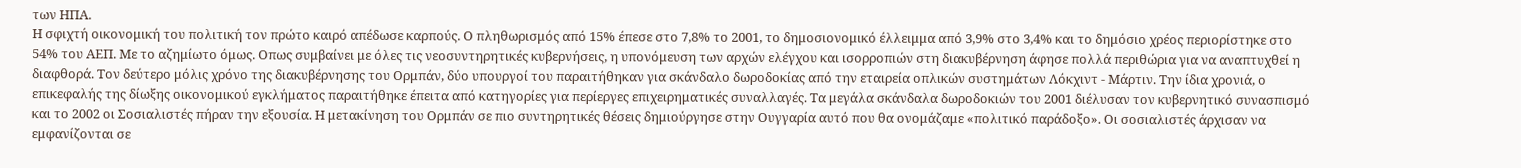των ΗΠΑ.
Η σφιχτή οικονομική του πολιτική τον πρώτο καιρό απέδωσε καρπούς. Ο πληθωρισμός από 15% έπεσε στο 7,8% το 2001, το δημοσιονομικό έλλειμμα από 3,9% στο 3,4% και το δημόσιο χρέος περιορίστηκε στο 54% του ΑΕΠ. Με το αζημίωτο όμως. Οπως συμβαίνει με όλες τις νεοσυντηρητικές κυβερνήσεις, η υπονόμευση των αρχών ελέγχου και ισορροπιών στη διακυβέρνηση άφησε πολλά περιθώρια για να αναπτυχθεί η διαφθορά. Τον δεύτερο μόλις χρόνο της διακυβέρνησης του Ορμπάν, δύο υπουργοί του παραιτήθηκαν για σκάνδαλο δωροδοκίας από την εταιρεία οπλικών συστημάτων Λόκχιντ - Μάρτιν. Την ίδια χρονιά, ο επικεφαλής της δίωξης οικονομικού εγκλήματος παραιτήθηκε έπειτα από κατηγορίες για περίεργες επιχειρηματικές συναλλαγές. Τα μεγάλα σκάνδαλα δωροδοκιών του 2001 διέλυσαν τον κυβερνητικό συνασπισμό και το 2002 οι Σοσιαλιστές πήραν την εξουσία. Η μετακίνηση του Ορμπάν σε πιο συντηρητικές θέσεις δημιούργησε στην Ουγγαρία αυτό που θα ονομάζαμε «πολιτικό παράδοξο». Οι σοσιαλιστές άρχισαν να εμφανίζονται σε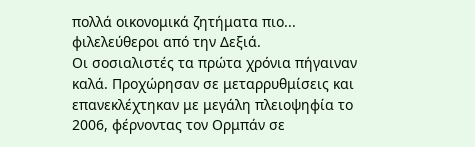πολλά οικονομικά ζητήματα πιο... φιλελεύθεροι από την Δεξιά.
Οι σοσιαλιστές τα πρώτα χρόνια πήγαιναν καλά. Προχώρησαν σε μεταρρυθμίσεις και επανεκλέχτηκαν με μεγάλη πλειοψηφία το 2006, φέρνοντας τον Ορμπάν σε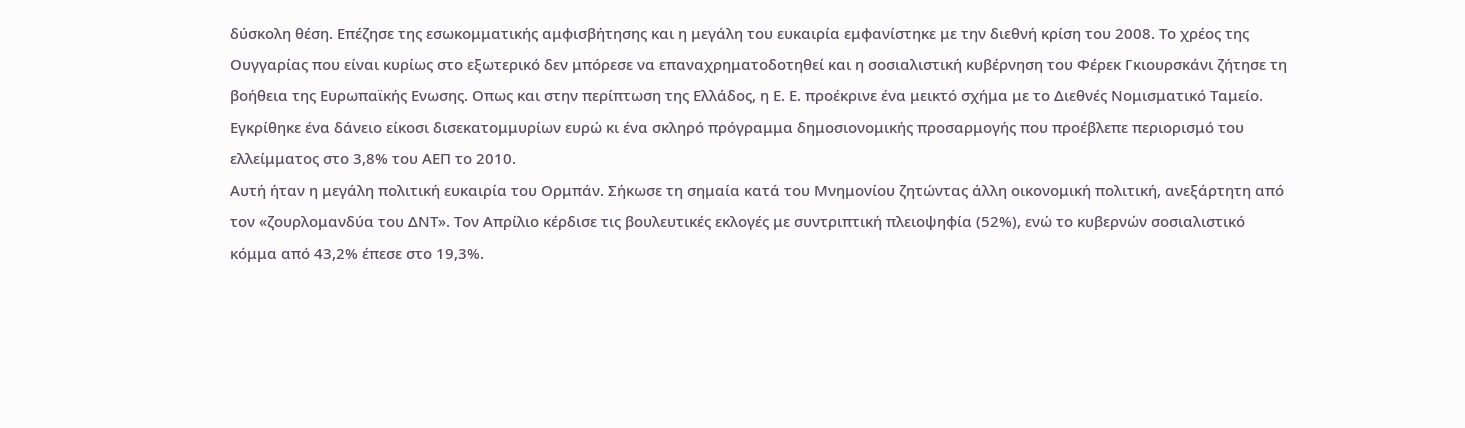δύσκολη θέση. Επέζησε της εσωκομματικής αμφισβήτησης και η μεγάλη του ευκαιρία εμφανίστηκε με την διεθνή κρίση του 2008. Το χρέος της Ουγγαρίας που είναι κυρίως στο εξωτερικό δεν μπόρεσε να επαναχρηματοδοτηθεί και η σοσιαλιστική κυβέρνηση του Φέρεκ Γκιουρσκάνι ζήτησε τη βοήθεια της Ευρωπαϊκής Ενωσης. Οπως και στην περίπτωση της Ελλάδος, η Ε. Ε. προέκρινε ένα μεικτό σχήμα με το Διεθνές Νομισματικό Ταμείο. Εγκρίθηκε ένα δάνειο είκοσι δισεκατομμυρίων ευρώ κι ένα σκληρό πρόγραμμα δημοσιονομικής προσαρμογής που προέβλεπε περιορισμό του ελλείμματος στο 3,8% του ΑΕΠ το 2010.
Αυτή ήταν η μεγάλη πολιτική ευκαιρία του Ορμπάν. Σήκωσε τη σημαία κατά του Μνημονίου ζητώντας άλλη οικονομική πολιτική, ανεξάρτητη από τον «ζουρλομανδύα του ΔΝΤ». Τον Απρίλιο κέρδισε τις βουλευτικές εκλογές με συντριπτική πλειοψηφία (52%), ενώ το κυβερνών σοσιαλιστικό κόμμα από 43,2% έπεσε στο 19,3%.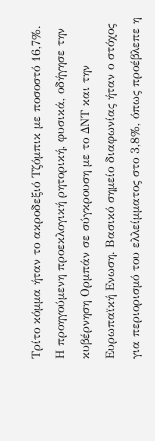Τρίτο κόμμα ήταν το ακροδεξιό Τζόμπικ με ποσοστό 16,7%.
Η προηγούμενη προεκλογική ρητορική, φυσικά, οδήγησε την κυβέρνηση Ορμπάν σε σύγκρουση με το ΔΝΤ και την Ευρωπαϊκή Ενωση. Βασικό σημείο διαφωνίας ήταν ο στόχος για περιορισμό του ελλείμματος στο 3,8%, όπως προέβλεπε η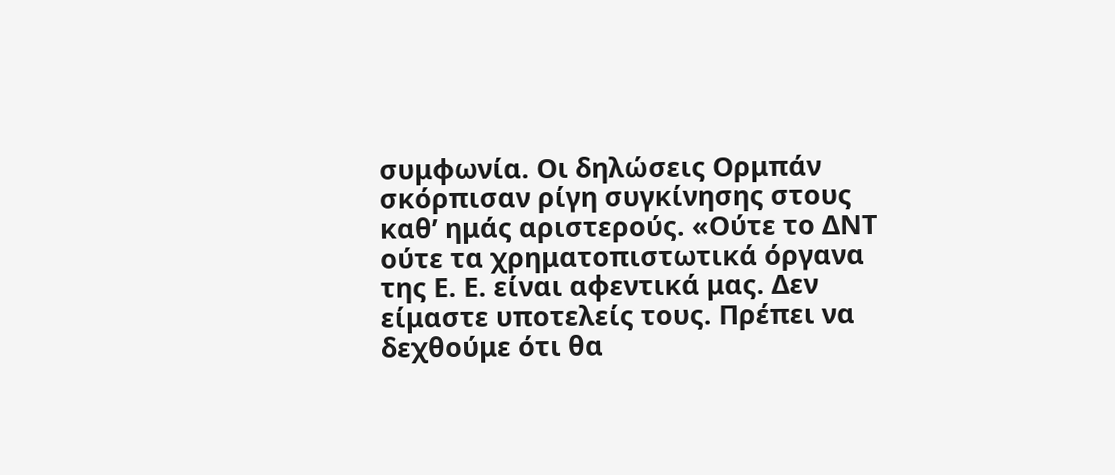συμφωνία. Οι δηλώσεις Ορμπάν σκόρπισαν ρίγη συγκίνησης στους καθ’ ημάς αριστερούς. «Ούτε το ΔΝΤ ούτε τα χρηματοπιστωτικά όργανα της Ε. Ε. είναι αφεντικά μας. Δεν είμαστε υποτελείς τους. Πρέπει να δεχθούμε ότι θα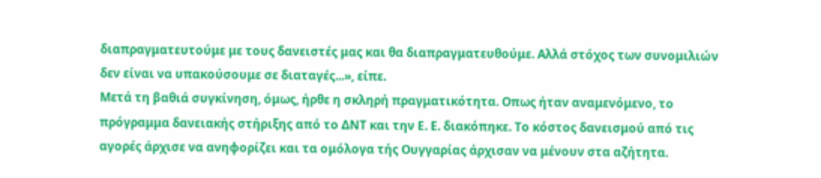διαπραγματευτούμε με τους δανειστές μας και θα διαπραγματευθούμε. Αλλά στόχος των συνομιλιών δεν είναι να υπακούσουμε σε διαταγές...», είπε.
Μετά τη βαθιά συγκίνηση, όμως, ήρθε η σκληρή πραγματικότητα. Οπως ήταν αναμενόμενο, το πρόγραμμα δανειακής στήριξης από το ΔΝΤ και την Ε. Ε. διακόπηκε. Το κόστος δανεισμού από τις αγορές άρχισε να ανηφορίζει και τα ομόλογα τής Ουγγαρίας άρχισαν να μένουν στα αζήτητα.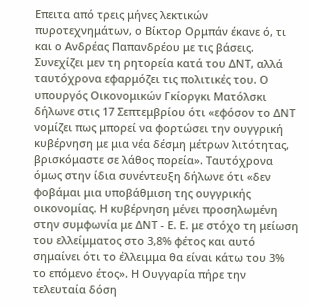Επειτα από τρεις μήνες λεκτικών πυροτεχνημάτων, ο Βίκτορ Ορμπάν έκανε ό, τι και ο Ανδρέας Παπανδρέου με τις βάσεις. Συνεχίζει μεν τη ρητορεία κατά του ΔΝΤ, αλλά ταυτόχρονα εφαρμόζει τις πολιτικές του. Ο υπουργός Οικονομικών Γκίοργκι Ματόλσκι δήλωνε στις 17 Σεπτεμβρίου ότι «εφόσον το ΔΝΤ νομίζει πως μπορεί να φορτώσει την ουγγρική κυβέρνηση με μια νέα δέσμη μέτρων λιτότητας, βρισκόμαστε σε λάθος πορεία». Ταυτόχρονα όμως στην ίδια συνέντευξη δήλωνε ότι «δεν φοβάμαι μια υποβάθμιση της ουγγρικής οικονομίας. Η κυβέρνηση μένει προσηλωμένη στην συμφωνία με ΔΝΤ - Ε. Ε. με στόχο τη μείωση του ελλείμματος στο 3,8% φέτος και αυτό σημαίνει ότι το έλλειμμα θα είναι κάτω του 3% το επόμενο έτος». Η Ουγγαρία πήρε την τελευταία δόση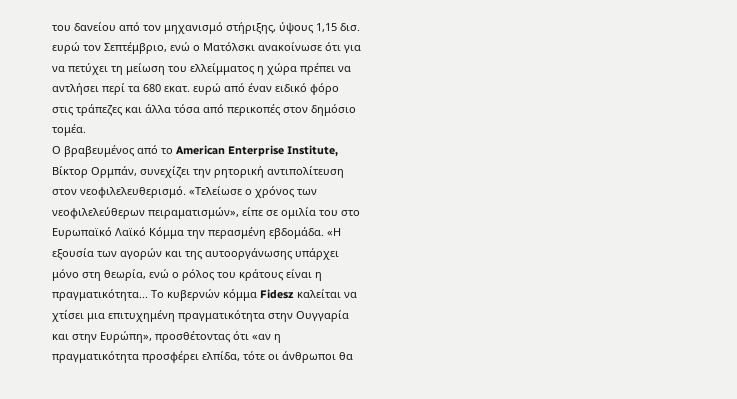του δανείου από τον μηχανισμό στήριξης, ύψους 1,15 δισ. ευρώ τον Σεπτέμβριο, ενώ ο Ματόλσκι ανακοίνωσε ότι για να πετύχει τη μείωση του ελλείμματος η χώρα πρέπει να αντλήσει περί τα 680 εκατ. ευρώ από έναν ειδικό φόρο στις τράπεζες και άλλα τόσα από περικοπές στον δημόσιο τομέα.
Ο βραβευμένος από το American Enterprise Institute, Βίκτορ Ορμπάν, συνεχίζει την ρητορική αντιπολίτευση στον νεοφιλελευθερισμό. «Τελείωσε ο χρόνος των νεοφιλελεύθερων πειραματισμών», είπε σε ομιλία του στο Ευρωπαϊκό Λαϊκό Κόμμα την περασμένη εβδομάδα. «Η εξουσία των αγορών και της αυτοοργάνωσης υπάρχει μόνο στη θεωρία, ενώ ο ρόλος του κράτους είναι η πραγματικότητα... Το κυβερνών κόμμα Fidesz καλείται να χτίσει μια επιτυχημένη πραγματικότητα στην Ουγγαρία και στην Ευρώπη», προσθέτοντας ότι «αν η πραγματικότητα προσφέρει ελπίδα, τότε οι άνθρωποι θα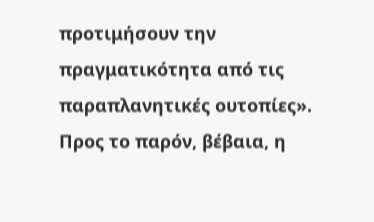προτιμήσουν την πραγματικότητα από τις παραπλανητικές ουτοπίες».
Προς το παρόν, βέβαια, η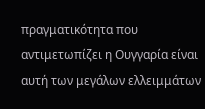πραγματικότητα που αντιμετωπίζει η Ουγγαρία είναι αυτή των μεγάλων ελλειμμάτων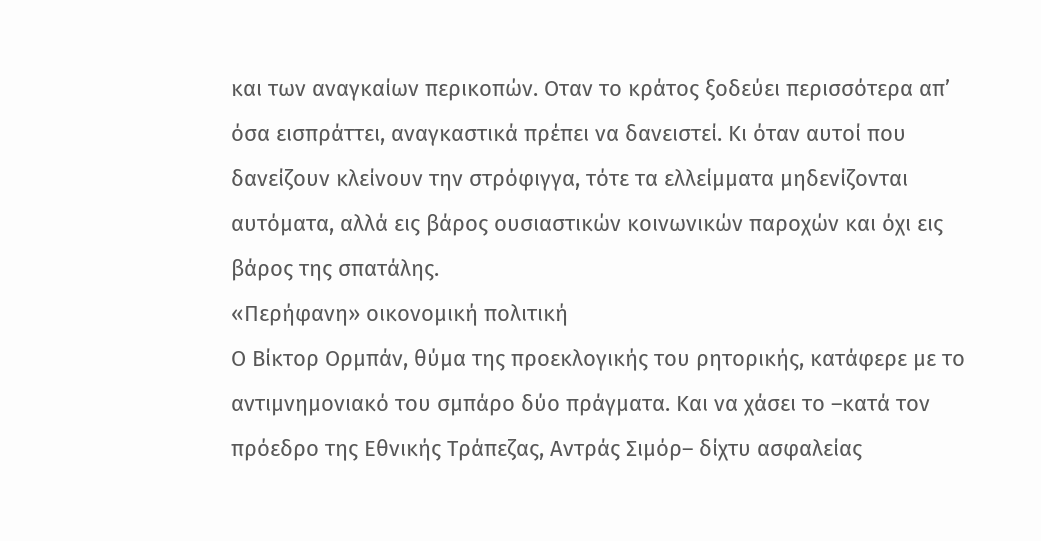και των αναγκαίων περικοπών. Οταν το κράτος ξοδεύει περισσότερα απ’ όσα εισπράττει, αναγκαστικά πρέπει να δανειστεί. Κι όταν αυτοί που δανείζουν κλείνουν την στρόφιγγα, τότε τα ελλείμματα μηδενίζονται αυτόματα, αλλά εις βάρος ουσιαστικών κοινωνικών παροχών και όχι εις βάρος της σπατάλης.
«Περήφανη» οικονομική πολιτική
Ο Βίκτορ Ορμπάν, θύμα της προεκλογικής του ρητορικής, κατάφερε με το αντιμνημονιακό του σμπάρο δύο πράγματα. Και να χάσει το –κατά τον πρόεδρο της Εθνικής Τράπεζας, Αντράς Σιμόρ– δίχτυ ασφαλείας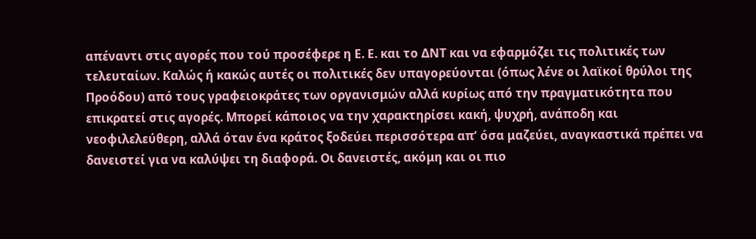απέναντι στις αγορές που τού προσέφερε η Ε. Ε. και το ΔΝΤ και να εφαρμόζει τις πολιτικές των τελευταίων. Καλώς ή κακώς αυτές οι πολιτικές δεν υπαγορεύονται (όπως λένε οι λαϊκοί θρύλοι της Προόδου) από τους γραφειοκράτες των οργανισμών αλλά κυρίως από την πραγματικότητα που επικρατεί στις αγορές. Μπορεί κάποιος να την χαρακτηρίσει κακή, ψυχρή, ανάποδη και νεοφιλελεύθερη, αλλά όταν ένα κράτος ξοδεύει περισσότερα απ’ όσα μαζεύει, αναγκαστικά πρέπει να δανειστεί για να καλύψει τη διαφορά. Οι δανειστές, ακόμη και οι πιο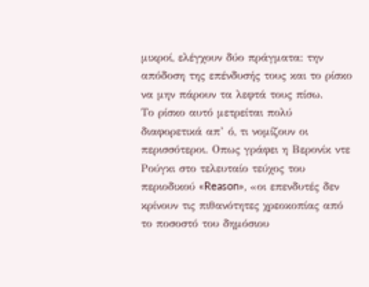μικροί, ελέγχουν δύο πράγματα: την απόδοση της επένδυσής τους και το ρίσκο να μην πάρουν τα λεφτά τους πίσω.
Το ρίσκο αυτό μετρείται πολύ διαφορετικά απ’ ό, τι νομίζουν οι περισσότεροι. Οπως γράφει η Βερονίκ ντε Ρούγκι στο τελευταίο τεύχος του περιοδικού «Reason», «οι επενδυτές δεν κρίνουν τις πιθανότητες χρεοκοπίας από το ποσοστό του δημόσιου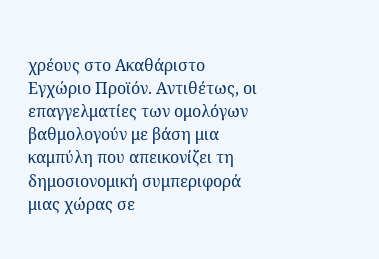χρέους στο Ακαθάριστο Εγχώριο Προϊόν. Αντιθέτως, οι επαγγελματίες των ομολόγων βαθμολογούν με βάση μια καμπύλη που απεικονίζει τη δημοσιονομική συμπεριφορά μιας χώρας σε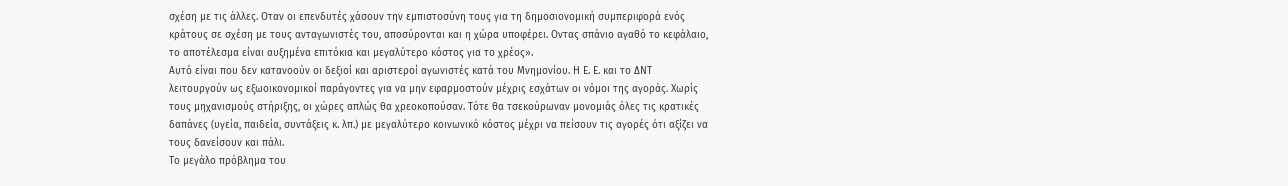σχέση με τις άλλες. Οταν οι επενδυτές χάσουν την εμπιστοσύνη τους για τη δημοσιονομική συμπεριφορά ενός κράτους σε σχέση με τους ανταγωνιστές του, αποσύρονται και η χώρα υποφέρει. Οντας σπάνιο αγαθό το κεφάλαιο, το αποτέλεσμα είναι αυξημένα επιτόκια και μεγαλύτερο κόστος για το χρέος».
Αυτό είναι που δεν κατανοούν οι δεξιοί και αριστεροί αγωνιστές κατά του Μνημονίου. Η Ε. Ε. και το ΔΝΤ λειτουργούν ως εξωοικονομικοί παράγοντες για να μην εφαρμοστούν μέχρις εσχάτων οι νόμοι της αγοράς. Χωρίς τους μηχανισμούς στήριξης, οι χώρες απλώς θα χρεοκοπούσαν. Τότε θα τσεκούρωναν μονομιάς όλες τις κρατικές δαπάνες (υγεία, παιδεία, συντάξεις κ. λπ.) με μεγαλύτερο κοινωνικό κόστος μέχρι να πείσουν τις αγορές ότι αξίζει να τους δανείσουν και πάλι.
Το μεγάλο πρόβλημα του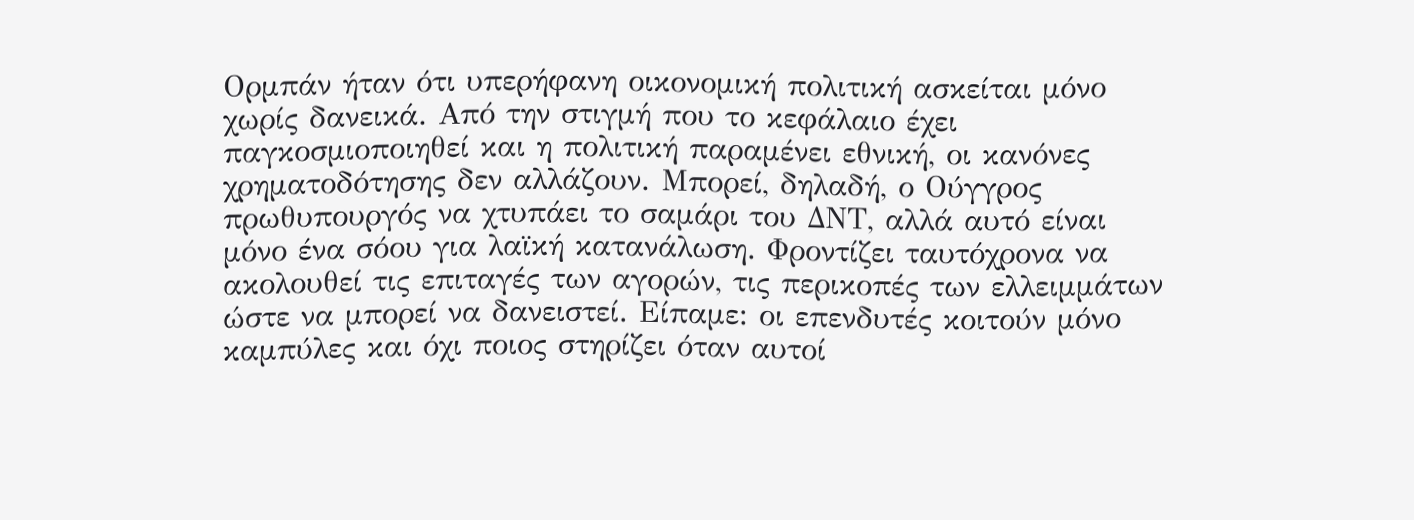Ορμπάν ήταν ότι υπερήφανη οικονομική πολιτική ασκείται μόνο χωρίς δανεικά. Από την στιγμή που το κεφάλαιο έχει παγκοσμιοποιηθεί και η πολιτική παραμένει εθνική, οι κανόνες χρηματοδότησης δεν αλλάζουν. Μπορεί, δηλαδή, ο Ούγγρος πρωθυπουργός να χτυπάει το σαμάρι του ΔΝΤ, αλλά αυτό είναι μόνο ένα σόου για λαϊκή κατανάλωση. Φροντίζει ταυτόχρονα να ακολουθεί τις επιταγές των αγορών, τις περικοπές των ελλειμμάτων ώστε να μπορεί να δανειστεί. Είπαμε: οι επενδυτές κοιτούν μόνο καμπύλες και όχι ποιος στηρίζει όταν αυτοί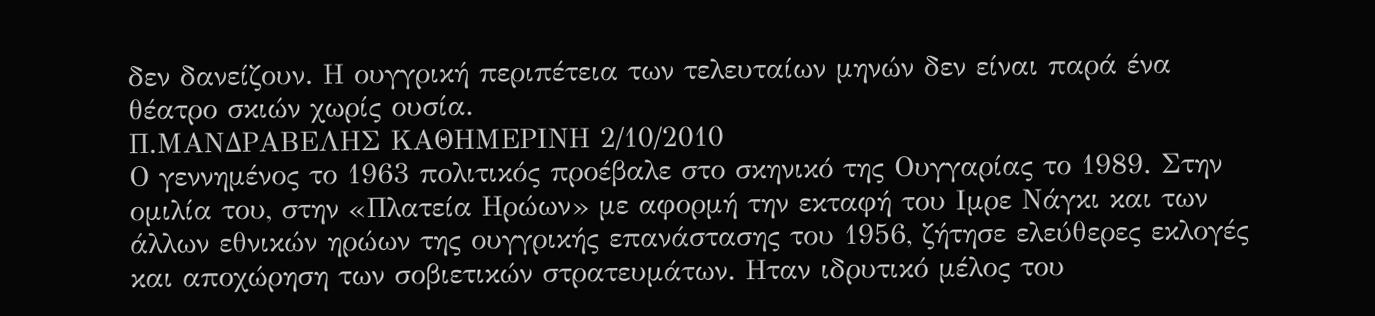δεν δανείζουν. Η ουγγρική περιπέτεια των τελευταίων μηνών δεν είναι παρά ένα θέατρο σκιών χωρίς ουσία.
Π.ΜΑΝΔΡΑΒΕΛΗΣ ΚΑΘΗΜΕΡΙΝΗ 2/10/2010
Ο γεννημένος το 1963 πολιτικός προέβαλε στο σκηνικό της Ουγγαρίας το 1989. Στην ομιλία του, στην «Πλατεία Ηρώων» με αφορμή την εκταφή του Ιμρε Νάγκι και των άλλων εθνικών ηρώων της ουγγρικής επανάστασης του 1956, ζήτησε ελεύθερες εκλογές και αποχώρηση των σοβιετικών στρατευμάτων. Ηταν ιδρυτικό μέλος του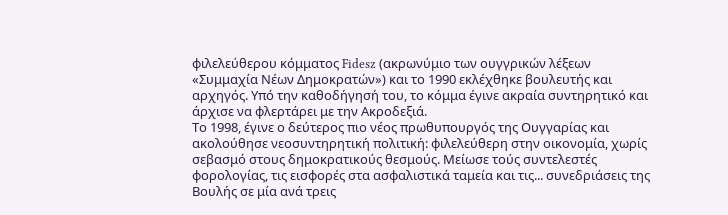φιλελεύθερου κόμματος Fidesz (ακρωνύμιο των ουγγρικών λέξεων «Συμμαχία Νέων Δημοκρατών») και το 1990 εκλέχθηκε βουλευτής και αρχηγός. Υπό την καθοδήγησή του, το κόμμα έγινε ακραία συντηρητικό και άρχισε να φλερτάρει με την Ακροδεξιά.
Το 1998, έγινε ο δεύτερος πιο νέος πρωθυπουργός της Ουγγαρίας και ακολούθησε νεοσυντηρητική πολιτική: φιλελεύθερη στην οικονομία, χωρίς σεβασμό στους δημοκρατικούς θεσμούς. Μείωσε τούς συντελεστές φορολογίας, τις εισφορές στα ασφαλιστικά ταμεία και τις... συνεδριάσεις της Βουλής σε μία ανά τρεις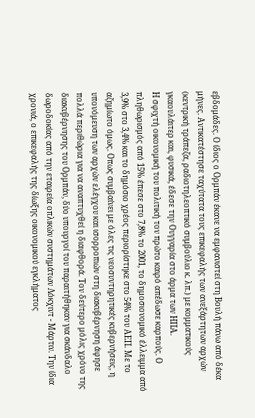εβδομάδες. Ο ίδιος ο Ορμπάν έκανε να εμφανιστεί στη Βουλή πάνω από δέκα μήνες. Αντικατέστησε ταχύτατα τους επικεφαλής των ανεξάρτητων αρχών (κεντρική τράπεζα, ραδιοτηλεοπτικό συμβούλιο κ. λπ.) με κομματικούς γκαουλάιτερ και, φυσικά, έδεσε την Ουγγαρία στο άρμα των ΗΠΑ.
Η σφιχτή οικονομική του πολιτική τον πρώτο καιρό απέδωσε καρπούς. Ο πληθωρισμός από 15% έπεσε στο 7,8% το 2001, το δημοσιονομικό έλλειμμα από 3,9% στο 3,4% και το δημόσιο χρέος περιορίστηκε στο 54% του ΑΕΠ. Με το αζημίωτο όμως. Οπως συμβαίνει με όλες τις νεοσυντηρητικές κυβερνήσεις, η υπονόμευση των αρχών ελέγχου και ισορροπιών στη διακυβέρνηση άφησε πολλά περιθώρια για να αναπτυχθεί η διαφθορά. Τον δεύτερο μόλις χρόνο της διακυβέρνησης του Ορμπάν, δύο υπουργοί του παραιτήθηκαν για σκάνδαλο δωροδοκίας από την εταιρεία οπλικών συστημάτων Λόκχιντ - Μάρτιν. Την ίδια χρονιά, ο επικεφαλής της δίωξης οικονομικού εγκλήματος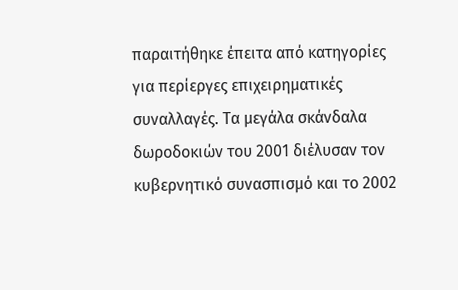παραιτήθηκε έπειτα από κατηγορίες για περίεργες επιχειρηματικές συναλλαγές. Τα μεγάλα σκάνδαλα δωροδοκιών του 2001 διέλυσαν τον κυβερνητικό συνασπισμό και το 2002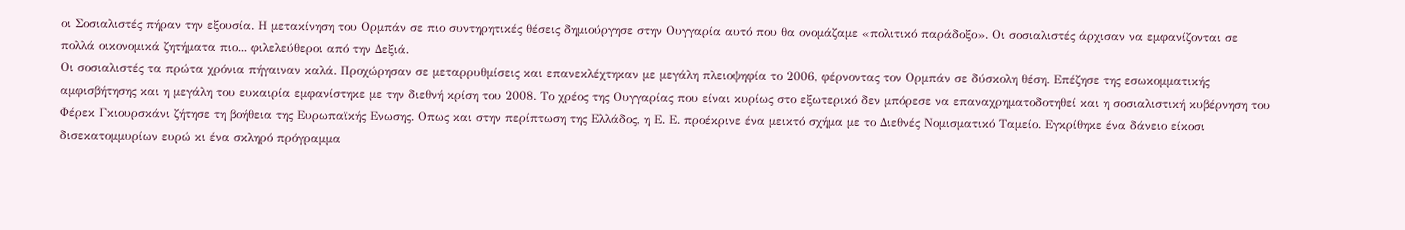οι Σοσιαλιστές πήραν την εξουσία. Η μετακίνηση του Ορμπάν σε πιο συντηρητικές θέσεις δημιούργησε στην Ουγγαρία αυτό που θα ονομάζαμε «πολιτικό παράδοξο». Οι σοσιαλιστές άρχισαν να εμφανίζονται σε πολλά οικονομικά ζητήματα πιο... φιλελεύθεροι από την Δεξιά.
Οι σοσιαλιστές τα πρώτα χρόνια πήγαιναν καλά. Προχώρησαν σε μεταρρυθμίσεις και επανεκλέχτηκαν με μεγάλη πλειοψηφία το 2006, φέρνοντας τον Ορμπάν σε δύσκολη θέση. Επέζησε της εσωκομματικής αμφισβήτησης και η μεγάλη του ευκαιρία εμφανίστηκε με την διεθνή κρίση του 2008. Το χρέος της Ουγγαρίας που είναι κυρίως στο εξωτερικό δεν μπόρεσε να επαναχρηματοδοτηθεί και η σοσιαλιστική κυβέρνηση του Φέρεκ Γκιουρσκάνι ζήτησε τη βοήθεια της Ευρωπαϊκής Ενωσης. Οπως και στην περίπτωση της Ελλάδος, η Ε. Ε. προέκρινε ένα μεικτό σχήμα με το Διεθνές Νομισματικό Ταμείο. Εγκρίθηκε ένα δάνειο είκοσι δισεκατομμυρίων ευρώ κι ένα σκληρό πρόγραμμα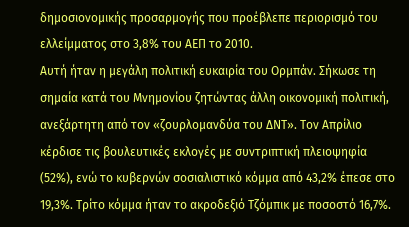δημοσιονομικής προσαρμογής που προέβλεπε περιορισμό του ελλείμματος στο 3,8% του ΑΕΠ το 2010.
Αυτή ήταν η μεγάλη πολιτική ευκαιρία του Ορμπάν. Σήκωσε τη σημαία κατά του Μνημονίου ζητώντας άλλη οικονομική πολιτική, ανεξάρτητη από τον «ζουρλομανδύα του ΔΝΤ». Τον Απρίλιο κέρδισε τις βουλευτικές εκλογές με συντριπτική πλειοψηφία (52%), ενώ το κυβερνών σοσιαλιστικό κόμμα από 43,2% έπεσε στο 19,3%. Τρίτο κόμμα ήταν το ακροδεξιό Τζόμπικ με ποσοστό 16,7%.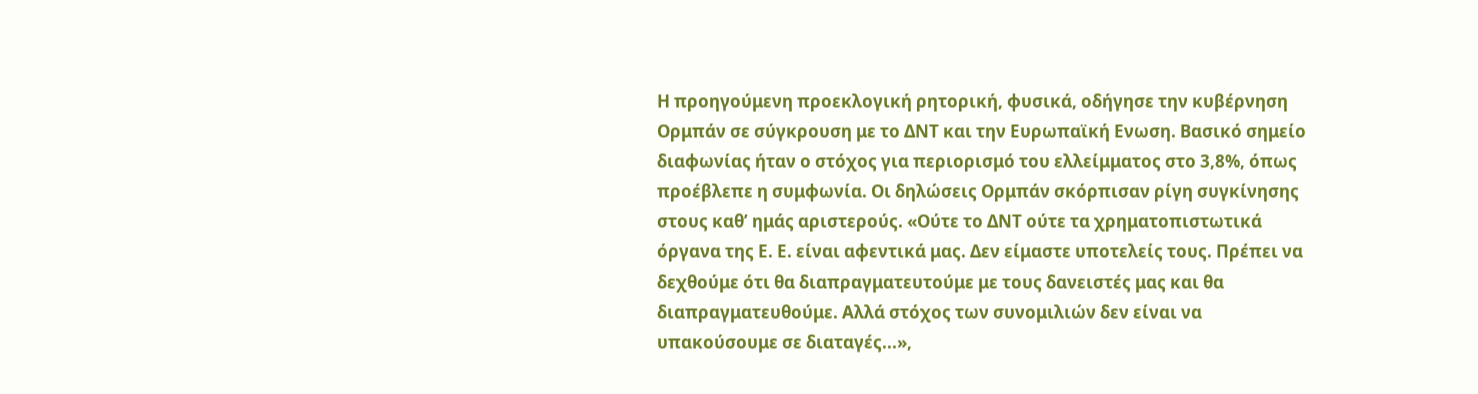Η προηγούμενη προεκλογική ρητορική, φυσικά, οδήγησε την κυβέρνηση Ορμπάν σε σύγκρουση με το ΔΝΤ και την Ευρωπαϊκή Ενωση. Βασικό σημείο διαφωνίας ήταν ο στόχος για περιορισμό του ελλείμματος στο 3,8%, όπως προέβλεπε η συμφωνία. Οι δηλώσεις Ορμπάν σκόρπισαν ρίγη συγκίνησης στους καθ’ ημάς αριστερούς. «Ούτε το ΔΝΤ ούτε τα χρηματοπιστωτικά όργανα της Ε. Ε. είναι αφεντικά μας. Δεν είμαστε υποτελείς τους. Πρέπει να δεχθούμε ότι θα διαπραγματευτούμε με τους δανειστές μας και θα διαπραγματευθούμε. Αλλά στόχος των συνομιλιών δεν είναι να υπακούσουμε σε διαταγές...»,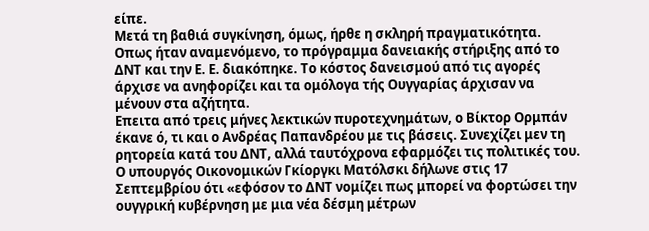είπε.
Μετά τη βαθιά συγκίνηση, όμως, ήρθε η σκληρή πραγματικότητα. Οπως ήταν αναμενόμενο, το πρόγραμμα δανειακής στήριξης από το ΔΝΤ και την Ε. Ε. διακόπηκε. Το κόστος δανεισμού από τις αγορές άρχισε να ανηφορίζει και τα ομόλογα τής Ουγγαρίας άρχισαν να μένουν στα αζήτητα.
Επειτα από τρεις μήνες λεκτικών πυροτεχνημάτων, ο Βίκτορ Ορμπάν έκανε ό, τι και ο Ανδρέας Παπανδρέου με τις βάσεις. Συνεχίζει μεν τη ρητορεία κατά του ΔΝΤ, αλλά ταυτόχρονα εφαρμόζει τις πολιτικές του. Ο υπουργός Οικονομικών Γκίοργκι Ματόλσκι δήλωνε στις 17 Σεπτεμβρίου ότι «εφόσον το ΔΝΤ νομίζει πως μπορεί να φορτώσει την ουγγρική κυβέρνηση με μια νέα δέσμη μέτρων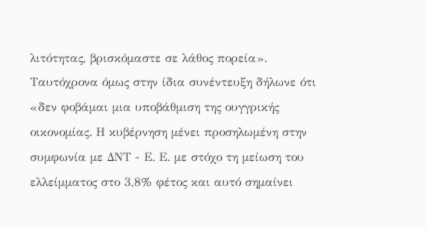λιτότητας, βρισκόμαστε σε λάθος πορεία». Ταυτόχρονα όμως στην ίδια συνέντευξη δήλωνε ότι «δεν φοβάμαι μια υποβάθμιση της ουγγρικής οικονομίας. Η κυβέρνηση μένει προσηλωμένη στην συμφωνία με ΔΝΤ - Ε. Ε. με στόχο τη μείωση του ελλείμματος στο 3,8% φέτος και αυτό σημαίνει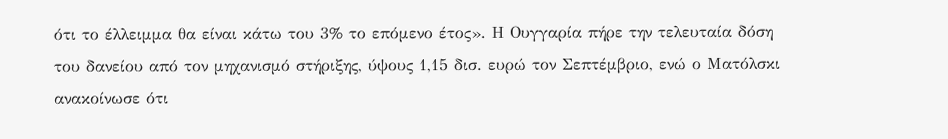ότι το έλλειμμα θα είναι κάτω του 3% το επόμενο έτος». Η Ουγγαρία πήρε την τελευταία δόση του δανείου από τον μηχανισμό στήριξης, ύψους 1,15 δισ. ευρώ τον Σεπτέμβριο, ενώ ο Ματόλσκι ανακοίνωσε ότι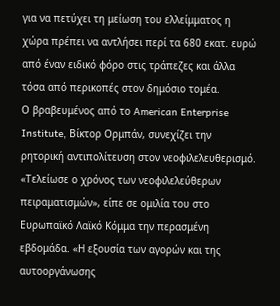για να πετύχει τη μείωση του ελλείμματος η χώρα πρέπει να αντλήσει περί τα 680 εκατ. ευρώ από έναν ειδικό φόρο στις τράπεζες και άλλα τόσα από περικοπές στον δημόσιο τομέα.
Ο βραβευμένος από το American Enterprise Institute, Βίκτορ Ορμπάν, συνεχίζει την ρητορική αντιπολίτευση στον νεοφιλελευθερισμό. «Τελείωσε ο χρόνος των νεοφιλελεύθερων πειραματισμών», είπε σε ομιλία του στο Ευρωπαϊκό Λαϊκό Κόμμα την περασμένη εβδομάδα. «Η εξουσία των αγορών και της αυτοοργάνωσης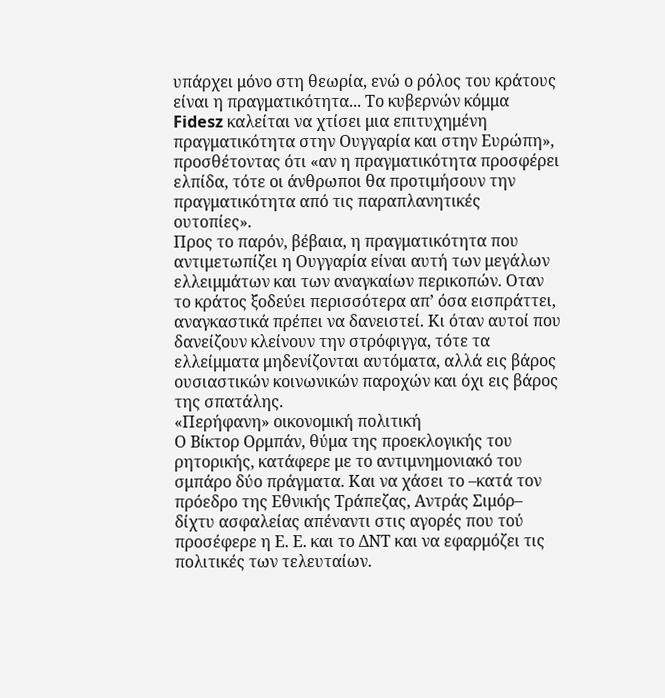υπάρχει μόνο στη θεωρία, ενώ ο ρόλος του κράτους είναι η πραγματικότητα... Το κυβερνών κόμμα Fidesz καλείται να χτίσει μια επιτυχημένη πραγματικότητα στην Ουγγαρία και στην Ευρώπη», προσθέτοντας ότι «αν η πραγματικότητα προσφέρει ελπίδα, τότε οι άνθρωποι θα προτιμήσουν την πραγματικότητα από τις παραπλανητικές ουτοπίες».
Προς το παρόν, βέβαια, η πραγματικότητα που αντιμετωπίζει η Ουγγαρία είναι αυτή των μεγάλων ελλειμμάτων και των αναγκαίων περικοπών. Οταν το κράτος ξοδεύει περισσότερα απ’ όσα εισπράττει, αναγκαστικά πρέπει να δανειστεί. Κι όταν αυτοί που δανείζουν κλείνουν την στρόφιγγα, τότε τα ελλείμματα μηδενίζονται αυτόματα, αλλά εις βάρος ουσιαστικών κοινωνικών παροχών και όχι εις βάρος της σπατάλης.
«Περήφανη» οικονομική πολιτική
Ο Βίκτορ Ορμπάν, θύμα της προεκλογικής του ρητορικής, κατάφερε με το αντιμνημονιακό του σμπάρο δύο πράγματα. Και να χάσει το –κατά τον πρόεδρο της Εθνικής Τράπεζας, Αντράς Σιμόρ– δίχτυ ασφαλείας απέναντι στις αγορές που τού προσέφερε η Ε. Ε. και το ΔΝΤ και να εφαρμόζει τις πολιτικές των τελευταίων.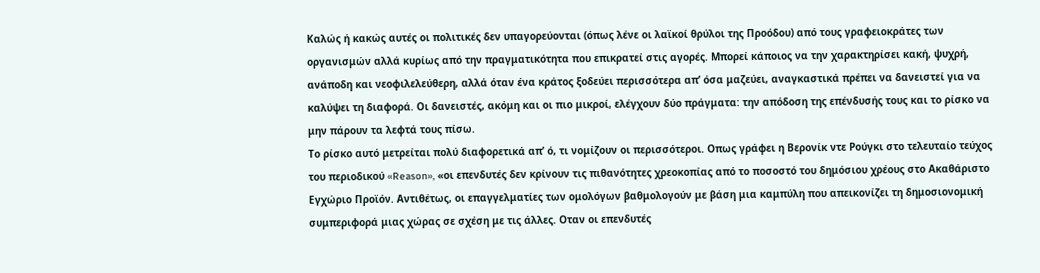Καλώς ή κακώς αυτές οι πολιτικές δεν υπαγορεύονται (όπως λένε οι λαϊκοί θρύλοι της Προόδου) από τους γραφειοκράτες των οργανισμών αλλά κυρίως από την πραγματικότητα που επικρατεί στις αγορές. Μπορεί κάποιος να την χαρακτηρίσει κακή, ψυχρή, ανάποδη και νεοφιλελεύθερη, αλλά όταν ένα κράτος ξοδεύει περισσότερα απ’ όσα μαζεύει, αναγκαστικά πρέπει να δανειστεί για να καλύψει τη διαφορά. Οι δανειστές, ακόμη και οι πιο μικροί, ελέγχουν δύο πράγματα: την απόδοση της επένδυσής τους και το ρίσκο να μην πάρουν τα λεφτά τους πίσω.
Το ρίσκο αυτό μετρείται πολύ διαφορετικά απ’ ό, τι νομίζουν οι περισσότεροι. Οπως γράφει η Βερονίκ ντε Ρούγκι στο τελευταίο τεύχος του περιοδικού «Reason», «οι επενδυτές δεν κρίνουν τις πιθανότητες χρεοκοπίας από το ποσοστό του δημόσιου χρέους στο Ακαθάριστο Εγχώριο Προϊόν. Αντιθέτως, οι επαγγελματίες των ομολόγων βαθμολογούν με βάση μια καμπύλη που απεικονίζει τη δημοσιονομική συμπεριφορά μιας χώρας σε σχέση με τις άλλες. Οταν οι επενδυτές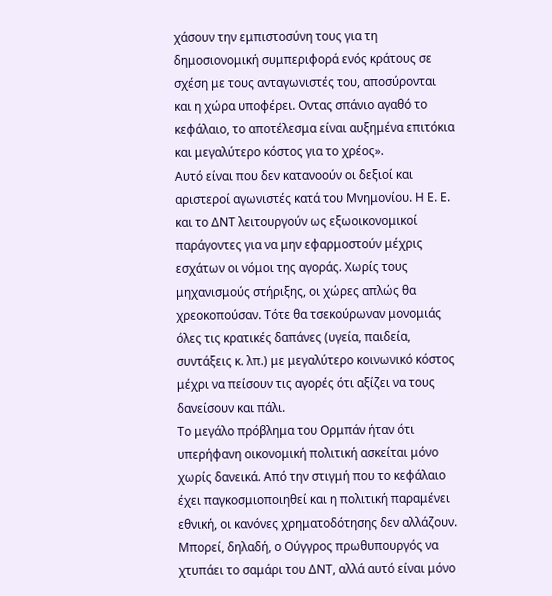χάσουν την εμπιστοσύνη τους για τη δημοσιονομική συμπεριφορά ενός κράτους σε σχέση με τους ανταγωνιστές του, αποσύρονται και η χώρα υποφέρει. Οντας σπάνιο αγαθό το κεφάλαιο, το αποτέλεσμα είναι αυξημένα επιτόκια και μεγαλύτερο κόστος για το χρέος».
Αυτό είναι που δεν κατανοούν οι δεξιοί και αριστεροί αγωνιστές κατά του Μνημονίου. Η Ε. Ε. και το ΔΝΤ λειτουργούν ως εξωοικονομικοί παράγοντες για να μην εφαρμοστούν μέχρις εσχάτων οι νόμοι της αγοράς. Χωρίς τους μηχανισμούς στήριξης, οι χώρες απλώς θα χρεοκοπούσαν. Τότε θα τσεκούρωναν μονομιάς όλες τις κρατικές δαπάνες (υγεία, παιδεία, συντάξεις κ. λπ.) με μεγαλύτερο κοινωνικό κόστος μέχρι να πείσουν τις αγορές ότι αξίζει να τους δανείσουν και πάλι.
Το μεγάλο πρόβλημα του Ορμπάν ήταν ότι υπερήφανη οικονομική πολιτική ασκείται μόνο χωρίς δανεικά. Από την στιγμή που το κεφάλαιο έχει παγκοσμιοποιηθεί και η πολιτική παραμένει εθνική, οι κανόνες χρηματοδότησης δεν αλλάζουν. Μπορεί, δηλαδή, ο Ούγγρος πρωθυπουργός να χτυπάει το σαμάρι του ΔΝΤ, αλλά αυτό είναι μόνο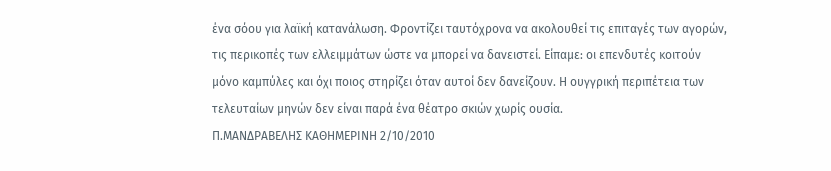ένα σόου για λαϊκή κατανάλωση. Φροντίζει ταυτόχρονα να ακολουθεί τις επιταγές των αγορών, τις περικοπές των ελλειμμάτων ώστε να μπορεί να δανειστεί. Είπαμε: οι επενδυτές κοιτούν μόνο καμπύλες και όχι ποιος στηρίζει όταν αυτοί δεν δανείζουν. Η ουγγρική περιπέτεια των τελευταίων μηνών δεν είναι παρά ένα θέατρο σκιών χωρίς ουσία.
Π.ΜΑΝΔΡΑΒΕΛΗΣ ΚΑΘΗΜΕΡΙΝΗ 2/10/2010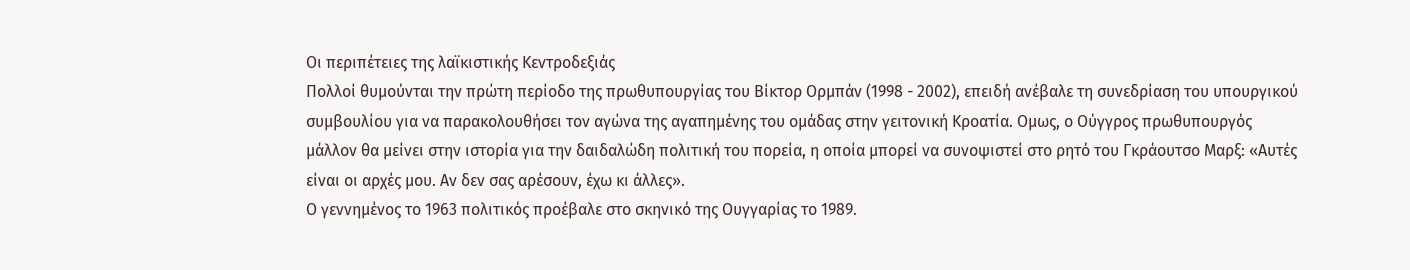Οι περιπέτειες της λαϊκιστικής Κεντροδεξιάς
Πολλοί θυμούνται την πρώτη περίοδο της πρωθυπουργίας του Βίκτορ Ορμπάν (1998 - 2002), επειδή ανέβαλε τη συνεδρίαση του υπουργικού συμβουλίου για να παρακολουθήσει τον αγώνα της αγαπημένης του ομάδας στην γειτονική Κροατία. Ομως, ο Ούγγρος πρωθυπουργός μάλλον θα μείνει στην ιστορία για την δαιδαλώδη πολιτική του πορεία, η οποία μπορεί να συνοψιστεί στο ρητό του Γκράουτσο Μαρξ: «Αυτές είναι οι αρχές μου. Αν δεν σας αρέσουν, έχω κι άλλες».
Ο γεννημένος το 1963 πολιτικός προέβαλε στο σκηνικό της Ουγγαρίας το 1989.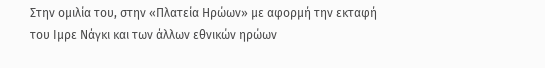Στην ομιλία του, στην «Πλατεία Ηρώων» με αφορμή την εκταφή του Ιμρε Νάγκι και των άλλων εθνικών ηρώων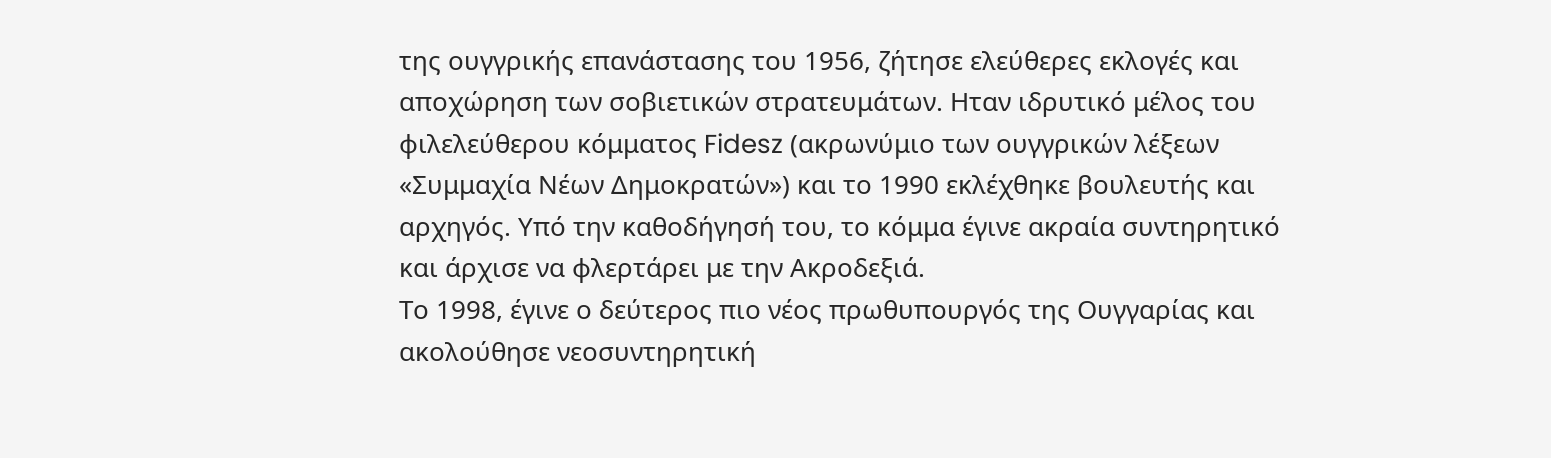της ουγγρικής επανάστασης του 1956, ζήτησε ελεύθερες εκλογές και αποχώρηση των σοβιετικών στρατευμάτων. Ηταν ιδρυτικό μέλος του φιλελεύθερου κόμματος Fidesz (ακρωνύμιο των ουγγρικών λέξεων «Συμμαχία Νέων Δημοκρατών») και το 1990 εκλέχθηκε βουλευτής και αρχηγός. Υπό την καθοδήγησή του, το κόμμα έγινε ακραία συντηρητικό και άρχισε να φλερτάρει με την Ακροδεξιά.
Το 1998, έγινε ο δεύτερος πιο νέος πρωθυπουργός της Ουγγαρίας και ακολούθησε νεοσυντηρητική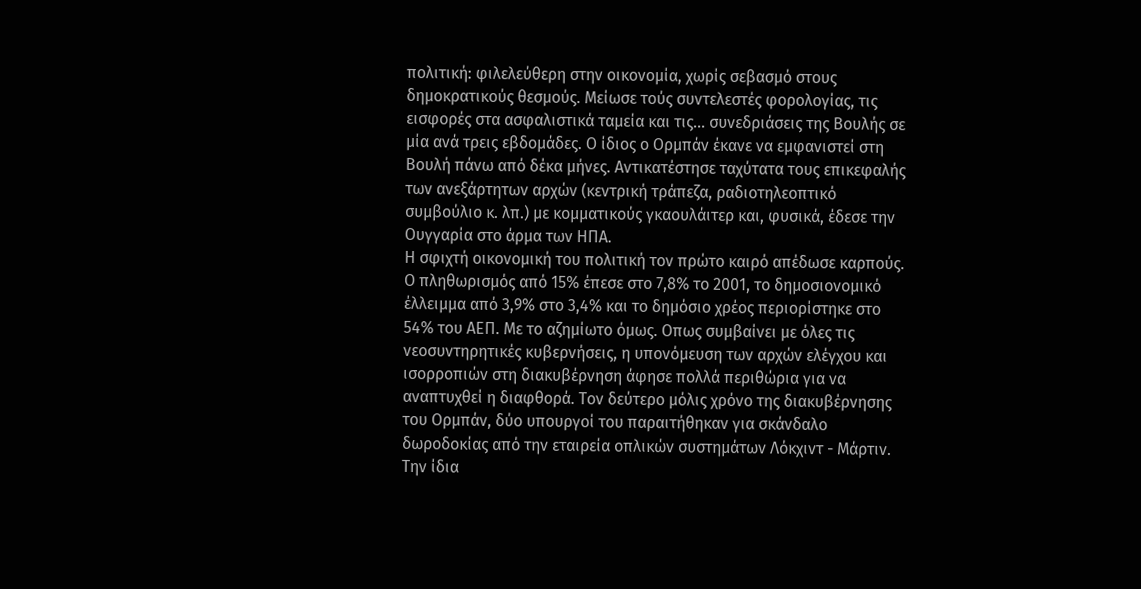πολιτική: φιλελεύθερη στην οικονομία, χωρίς σεβασμό στους δημοκρατικούς θεσμούς. Μείωσε τούς συντελεστές φορολογίας, τις εισφορές στα ασφαλιστικά ταμεία και τις... συνεδριάσεις της Βουλής σε μία ανά τρεις εβδομάδες. Ο ίδιος ο Ορμπάν έκανε να εμφανιστεί στη Βουλή πάνω από δέκα μήνες. Αντικατέστησε ταχύτατα τους επικεφαλής των ανεξάρτητων αρχών (κεντρική τράπεζα, ραδιοτηλεοπτικό συμβούλιο κ. λπ.) με κομματικούς γκαουλάιτερ και, φυσικά, έδεσε την Ουγγαρία στο άρμα των ΗΠΑ.
Η σφιχτή οικονομική του πολιτική τον πρώτο καιρό απέδωσε καρπούς. Ο πληθωρισμός από 15% έπεσε στο 7,8% το 2001, το δημοσιονομικό έλλειμμα από 3,9% στο 3,4% και το δημόσιο χρέος περιορίστηκε στο 54% του ΑΕΠ. Με το αζημίωτο όμως. Οπως συμβαίνει με όλες τις νεοσυντηρητικές κυβερνήσεις, η υπονόμευση των αρχών ελέγχου και ισορροπιών στη διακυβέρνηση άφησε πολλά περιθώρια για να αναπτυχθεί η διαφθορά. Τον δεύτερο μόλις χρόνο της διακυβέρνησης του Ορμπάν, δύο υπουργοί του παραιτήθηκαν για σκάνδαλο δωροδοκίας από την εταιρεία οπλικών συστημάτων Λόκχιντ - Μάρτιν. Την ίδια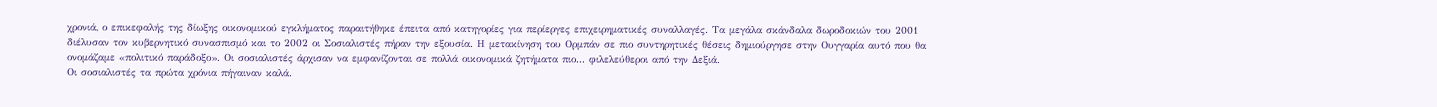χρονιά, ο επικεφαλής της δίωξης οικονομικού εγκλήματος παραιτήθηκε έπειτα από κατηγορίες για περίεργες επιχειρηματικές συναλλαγές. Τα μεγάλα σκάνδαλα δωροδοκιών του 2001 διέλυσαν τον κυβερνητικό συνασπισμό και το 2002 οι Σοσιαλιστές πήραν την εξουσία. Η μετακίνηση του Ορμπάν σε πιο συντηρητικές θέσεις δημιούργησε στην Ουγγαρία αυτό που θα ονομάζαμε «πολιτικό παράδοξο». Οι σοσιαλιστές άρχισαν να εμφανίζονται σε πολλά οικονομικά ζητήματα πιο... φιλελεύθεροι από την Δεξιά.
Οι σοσιαλιστές τα πρώτα χρόνια πήγαιναν καλά.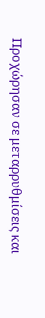Προχώρησαν σε μεταρρυθμίσεις και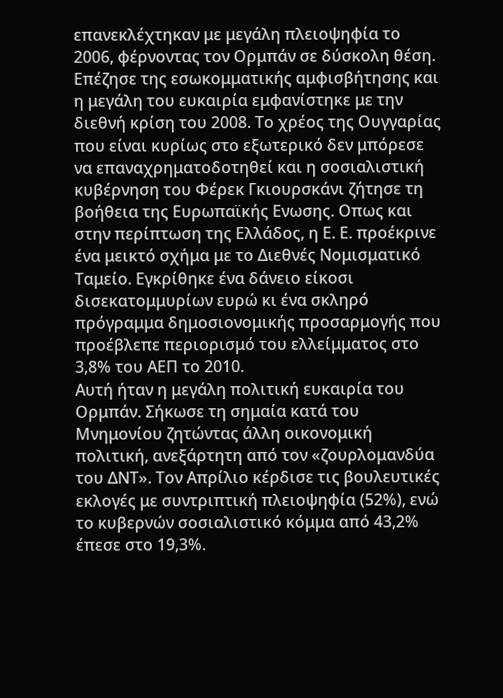επανεκλέχτηκαν με μεγάλη πλειοψηφία το 2006, φέρνοντας τον Ορμπάν σε δύσκολη θέση. Επέζησε της εσωκομματικής αμφισβήτησης και η μεγάλη του ευκαιρία εμφανίστηκε με την διεθνή κρίση του 2008. Το χρέος της Ουγγαρίας που είναι κυρίως στο εξωτερικό δεν μπόρεσε να επαναχρηματοδοτηθεί και η σοσιαλιστική κυβέρνηση του Φέρεκ Γκιουρσκάνι ζήτησε τη βοήθεια της Ευρωπαϊκής Ενωσης. Οπως και στην περίπτωση της Ελλάδος, η Ε. Ε. προέκρινε ένα μεικτό σχήμα με το Διεθνές Νομισματικό Ταμείο. Εγκρίθηκε ένα δάνειο είκοσι δισεκατομμυρίων ευρώ κι ένα σκληρό πρόγραμμα δημοσιονομικής προσαρμογής που προέβλεπε περιορισμό του ελλείμματος στο 3,8% του ΑΕΠ το 2010.
Αυτή ήταν η μεγάλη πολιτική ευκαιρία του Ορμπάν. Σήκωσε τη σημαία κατά του Μνημονίου ζητώντας άλλη οικονομική πολιτική, ανεξάρτητη από τον «ζουρλομανδύα του ΔΝΤ». Τον Απρίλιο κέρδισε τις βουλευτικές εκλογές με συντριπτική πλειοψηφία (52%), ενώ το κυβερνών σοσιαλιστικό κόμμα από 43,2% έπεσε στο 19,3%.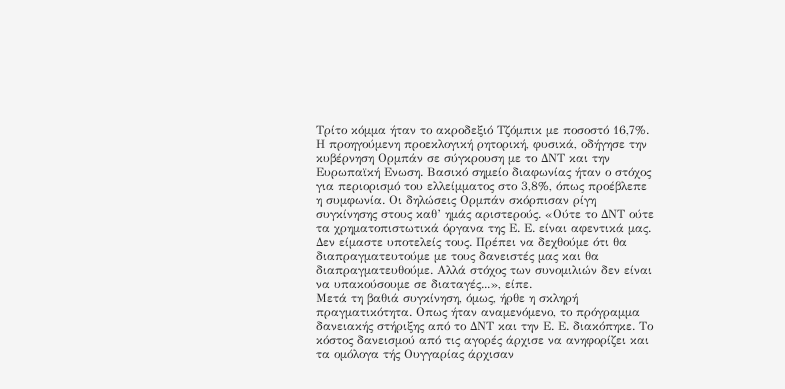Τρίτο κόμμα ήταν το ακροδεξιό Τζόμπικ με ποσοστό 16,7%.
Η προηγούμενη προεκλογική ρητορική, φυσικά, οδήγησε την κυβέρνηση Ορμπάν σε σύγκρουση με το ΔΝΤ και την Ευρωπαϊκή Ενωση. Βασικό σημείο διαφωνίας ήταν ο στόχος για περιορισμό του ελλείμματος στο 3,8%, όπως προέβλεπε η συμφωνία. Οι δηλώσεις Ορμπάν σκόρπισαν ρίγη συγκίνησης στους καθ’ ημάς αριστερούς. «Ούτε το ΔΝΤ ούτε τα χρηματοπιστωτικά όργανα της Ε. Ε. είναι αφεντικά μας. Δεν είμαστε υποτελείς τους. Πρέπει να δεχθούμε ότι θα διαπραγματευτούμε με τους δανειστές μας και θα διαπραγματευθούμε. Αλλά στόχος των συνομιλιών δεν είναι να υπακούσουμε σε διαταγές...», είπε.
Μετά τη βαθιά συγκίνηση, όμως, ήρθε η σκληρή πραγματικότητα. Οπως ήταν αναμενόμενο, το πρόγραμμα δανειακής στήριξης από το ΔΝΤ και την Ε. Ε. διακόπηκε. Το κόστος δανεισμού από τις αγορές άρχισε να ανηφορίζει και τα ομόλογα τής Ουγγαρίας άρχισαν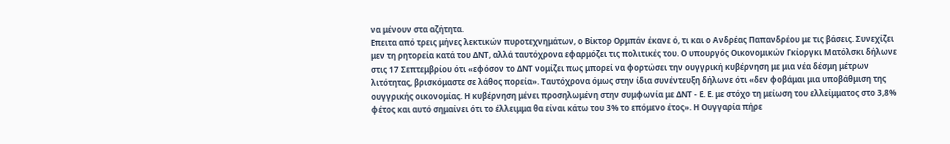να μένουν στα αζήτητα.
Επειτα από τρεις μήνες λεκτικών πυροτεχνημάτων, ο Βίκτορ Ορμπάν έκανε ό, τι και ο Ανδρέας Παπανδρέου με τις βάσεις. Συνεχίζει μεν τη ρητορεία κατά του ΔΝΤ, αλλά ταυτόχρονα εφαρμόζει τις πολιτικές του. Ο υπουργός Οικονομικών Γκίοργκι Ματόλσκι δήλωνε στις 17 Σεπτεμβρίου ότι «εφόσον το ΔΝΤ νομίζει πως μπορεί να φορτώσει την ουγγρική κυβέρνηση με μια νέα δέσμη μέτρων λιτότητας, βρισκόμαστε σε λάθος πορεία». Ταυτόχρονα όμως στην ίδια συνέντευξη δήλωνε ότι «δεν φοβάμαι μια υποβάθμιση της ουγγρικής οικονομίας. Η κυβέρνηση μένει προσηλωμένη στην συμφωνία με ΔΝΤ - Ε. Ε. με στόχο τη μείωση του ελλείμματος στο 3,8% φέτος και αυτό σημαίνει ότι το έλλειμμα θα είναι κάτω του 3% το επόμενο έτος». Η Ουγγαρία πήρε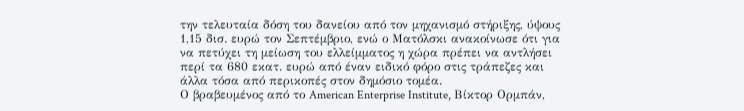την τελευταία δόση του δανείου από τον μηχανισμό στήριξης, ύψους 1,15 δισ. ευρώ τον Σεπτέμβριο, ενώ ο Ματόλσκι ανακοίνωσε ότι για να πετύχει τη μείωση του ελλείμματος η χώρα πρέπει να αντλήσει περί τα 680 εκατ. ευρώ από έναν ειδικό φόρο στις τράπεζες και άλλα τόσα από περικοπές στον δημόσιο τομέα.
Ο βραβευμένος από το American Enterprise Institute, Βίκτορ Ορμπάν,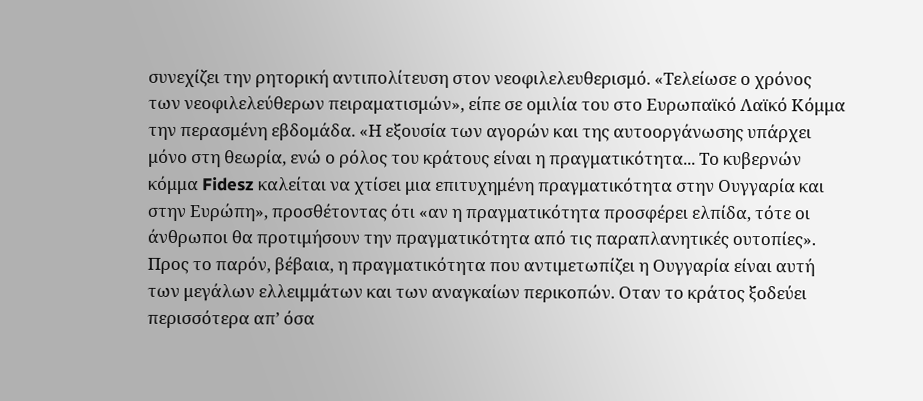συνεχίζει την ρητορική αντιπολίτευση στον νεοφιλελευθερισμό. «Τελείωσε ο χρόνος των νεοφιλελεύθερων πειραματισμών», είπε σε ομιλία του στο Ευρωπαϊκό Λαϊκό Κόμμα την περασμένη εβδομάδα. «Η εξουσία των αγορών και της αυτοοργάνωσης υπάρχει μόνο στη θεωρία, ενώ ο ρόλος του κράτους είναι η πραγματικότητα... Το κυβερνών κόμμα Fidesz καλείται να χτίσει μια επιτυχημένη πραγματικότητα στην Ουγγαρία και στην Ευρώπη», προσθέτοντας ότι «αν η πραγματικότητα προσφέρει ελπίδα, τότε οι άνθρωποι θα προτιμήσουν την πραγματικότητα από τις παραπλανητικές ουτοπίες».
Προς το παρόν, βέβαια, η πραγματικότητα που αντιμετωπίζει η Ουγγαρία είναι αυτή των μεγάλων ελλειμμάτων και των αναγκαίων περικοπών. Οταν το κράτος ξοδεύει περισσότερα απ’ όσα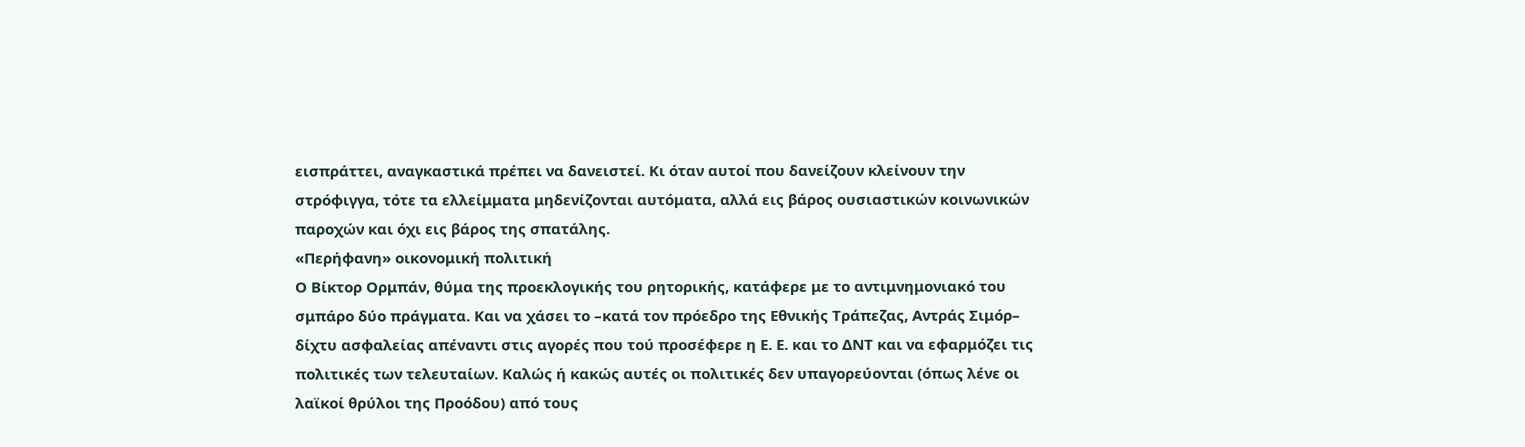εισπράττει, αναγκαστικά πρέπει να δανειστεί. Κι όταν αυτοί που δανείζουν κλείνουν την στρόφιγγα, τότε τα ελλείμματα μηδενίζονται αυτόματα, αλλά εις βάρος ουσιαστικών κοινωνικών παροχών και όχι εις βάρος της σπατάλης.
«Περήφανη» οικονομική πολιτική
Ο Βίκτορ Ορμπάν, θύμα της προεκλογικής του ρητορικής, κατάφερε με το αντιμνημονιακό του σμπάρο δύο πράγματα. Και να χάσει το –κατά τον πρόεδρο της Εθνικής Τράπεζας, Αντράς Σιμόρ– δίχτυ ασφαλείας απέναντι στις αγορές που τού προσέφερε η Ε. Ε. και το ΔΝΤ και να εφαρμόζει τις πολιτικές των τελευταίων. Καλώς ή κακώς αυτές οι πολιτικές δεν υπαγορεύονται (όπως λένε οι λαϊκοί θρύλοι της Προόδου) από τους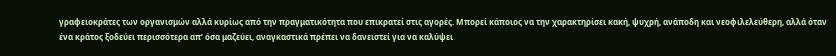γραφειοκράτες των οργανισμών αλλά κυρίως από την πραγματικότητα που επικρατεί στις αγορές. Μπορεί κάποιος να την χαρακτηρίσει κακή, ψυχρή, ανάποδη και νεοφιλελεύθερη, αλλά όταν ένα κράτος ξοδεύει περισσότερα απ’ όσα μαζεύει, αναγκαστικά πρέπει να δανειστεί για να καλύψει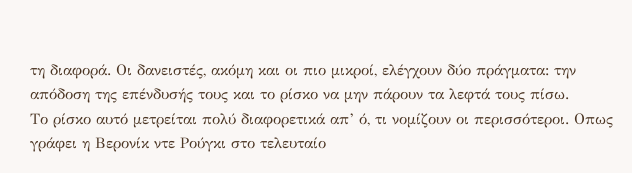τη διαφορά. Οι δανειστές, ακόμη και οι πιο μικροί, ελέγχουν δύο πράγματα: την απόδοση της επένδυσής τους και το ρίσκο να μην πάρουν τα λεφτά τους πίσω.
Το ρίσκο αυτό μετρείται πολύ διαφορετικά απ’ ό, τι νομίζουν οι περισσότεροι. Οπως γράφει η Βερονίκ ντε Ρούγκι στο τελευταίο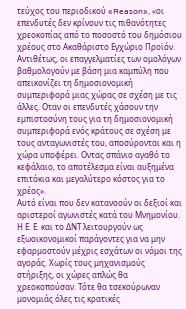τεύχος του περιοδικού «Reason», «οι επενδυτές δεν κρίνουν τις πιθανότητες χρεοκοπίας από το ποσοστό του δημόσιου χρέους στο Ακαθάριστο Εγχώριο Προϊόν. Αντιθέτως, οι επαγγελματίες των ομολόγων βαθμολογούν με βάση μια καμπύλη που απεικονίζει τη δημοσιονομική συμπεριφορά μιας χώρας σε σχέση με τις άλλες. Οταν οι επενδυτές χάσουν την εμπιστοσύνη τους για τη δημοσιονομική συμπεριφορά ενός κράτους σε σχέση με τους ανταγωνιστές του, αποσύρονται και η χώρα υποφέρει. Οντας σπάνιο αγαθό το κεφάλαιο, το αποτέλεσμα είναι αυξημένα επιτόκια και μεγαλύτερο κόστος για το χρέος».
Αυτό είναι που δεν κατανοούν οι δεξιοί και αριστεροί αγωνιστές κατά του Μνημονίου. Η Ε. Ε. και το ΔΝΤ λειτουργούν ως εξωοικονομικοί παράγοντες για να μην εφαρμοστούν μέχρις εσχάτων οι νόμοι της αγοράς. Χωρίς τους μηχανισμούς στήριξης, οι χώρες απλώς θα χρεοκοπούσαν. Τότε θα τσεκούρωναν μονομιάς όλες τις κρατικές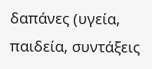δαπάνες (υγεία, παιδεία, συντάξεις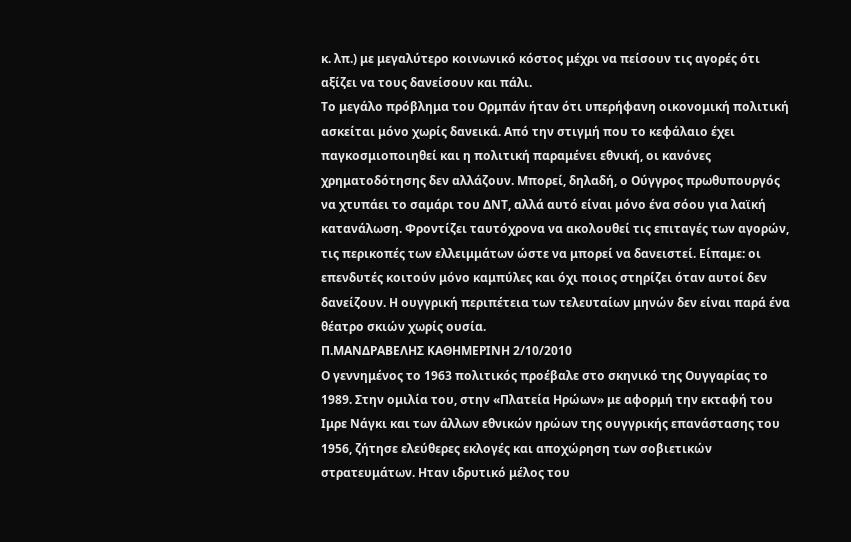κ. λπ.) με μεγαλύτερο κοινωνικό κόστος μέχρι να πείσουν τις αγορές ότι αξίζει να τους δανείσουν και πάλι.
Το μεγάλο πρόβλημα του Ορμπάν ήταν ότι υπερήφανη οικονομική πολιτική ασκείται μόνο χωρίς δανεικά. Από την στιγμή που το κεφάλαιο έχει παγκοσμιοποιηθεί και η πολιτική παραμένει εθνική, οι κανόνες χρηματοδότησης δεν αλλάζουν. Μπορεί, δηλαδή, ο Ούγγρος πρωθυπουργός να χτυπάει το σαμάρι του ΔΝΤ, αλλά αυτό είναι μόνο ένα σόου για λαϊκή κατανάλωση. Φροντίζει ταυτόχρονα να ακολουθεί τις επιταγές των αγορών, τις περικοπές των ελλειμμάτων ώστε να μπορεί να δανειστεί. Είπαμε: οι επενδυτές κοιτούν μόνο καμπύλες και όχι ποιος στηρίζει όταν αυτοί δεν δανείζουν. Η ουγγρική περιπέτεια των τελευταίων μηνών δεν είναι παρά ένα θέατρο σκιών χωρίς ουσία.
Π.ΜΑΝΔΡΑΒΕΛΗΣ ΚΑΘΗΜΕΡΙΝΗ 2/10/2010
Ο γεννημένος το 1963 πολιτικός προέβαλε στο σκηνικό της Ουγγαρίας το 1989. Στην ομιλία του, στην «Πλατεία Ηρώων» με αφορμή την εκταφή του Ιμρε Νάγκι και των άλλων εθνικών ηρώων της ουγγρικής επανάστασης του 1956, ζήτησε ελεύθερες εκλογές και αποχώρηση των σοβιετικών στρατευμάτων. Ηταν ιδρυτικό μέλος του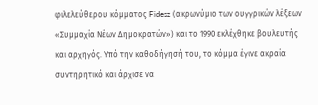φιλελεύθερου κόμματος Fidesz (ακρωνύμιο των ουγγρικών λέξεων «Συμμαχία Νέων Δημοκρατών») και το 1990 εκλέχθηκε βουλευτής και αρχηγός. Υπό την καθοδήγησή του, το κόμμα έγινε ακραία συντηρητικό και άρχισε να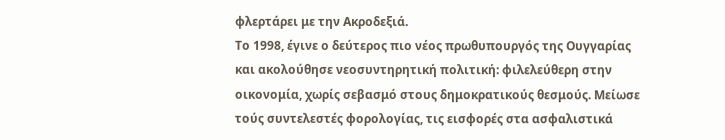φλερτάρει με την Ακροδεξιά.
Το 1998, έγινε ο δεύτερος πιο νέος πρωθυπουργός της Ουγγαρίας και ακολούθησε νεοσυντηρητική πολιτική: φιλελεύθερη στην οικονομία, χωρίς σεβασμό στους δημοκρατικούς θεσμούς. Μείωσε τούς συντελεστές φορολογίας, τις εισφορές στα ασφαλιστικά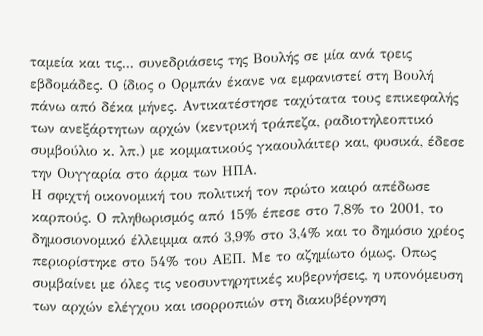ταμεία και τις... συνεδριάσεις της Βουλής σε μία ανά τρεις εβδομάδες. Ο ίδιος ο Ορμπάν έκανε να εμφανιστεί στη Βουλή πάνω από δέκα μήνες. Αντικατέστησε ταχύτατα τους επικεφαλής των ανεξάρτητων αρχών (κεντρική τράπεζα, ραδιοτηλεοπτικό συμβούλιο κ. λπ.) με κομματικούς γκαουλάιτερ και, φυσικά, έδεσε την Ουγγαρία στο άρμα των ΗΠΑ.
Η σφιχτή οικονομική του πολιτική τον πρώτο καιρό απέδωσε καρπούς. Ο πληθωρισμός από 15% έπεσε στο 7,8% το 2001, το δημοσιονομικό έλλειμμα από 3,9% στο 3,4% και το δημόσιο χρέος περιορίστηκε στο 54% του ΑΕΠ. Με το αζημίωτο όμως. Οπως συμβαίνει με όλες τις νεοσυντηρητικές κυβερνήσεις, η υπονόμευση των αρχών ελέγχου και ισορροπιών στη διακυβέρνηση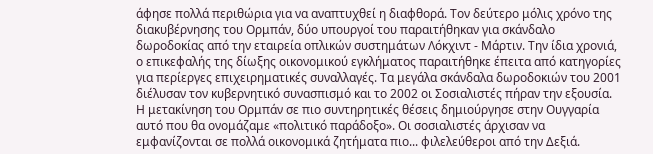άφησε πολλά περιθώρια για να αναπτυχθεί η διαφθορά. Τον δεύτερο μόλις χρόνο της διακυβέρνησης του Ορμπάν, δύο υπουργοί του παραιτήθηκαν για σκάνδαλο δωροδοκίας από την εταιρεία οπλικών συστημάτων Λόκχιντ - Μάρτιν. Την ίδια χρονιά, ο επικεφαλής της δίωξης οικονομικού εγκλήματος παραιτήθηκε έπειτα από κατηγορίες για περίεργες επιχειρηματικές συναλλαγές. Τα μεγάλα σκάνδαλα δωροδοκιών του 2001 διέλυσαν τον κυβερνητικό συνασπισμό και το 2002 οι Σοσιαλιστές πήραν την εξουσία. Η μετακίνηση του Ορμπάν σε πιο συντηρητικές θέσεις δημιούργησε στην Ουγγαρία αυτό που θα ονομάζαμε «πολιτικό παράδοξο». Οι σοσιαλιστές άρχισαν να εμφανίζονται σε πολλά οικονομικά ζητήματα πιο... φιλελεύθεροι από την Δεξιά.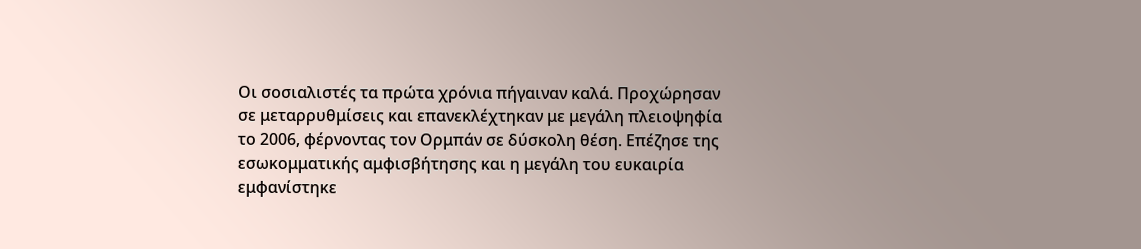Οι σοσιαλιστές τα πρώτα χρόνια πήγαιναν καλά. Προχώρησαν σε μεταρρυθμίσεις και επανεκλέχτηκαν με μεγάλη πλειοψηφία το 2006, φέρνοντας τον Ορμπάν σε δύσκολη θέση. Επέζησε της εσωκομματικής αμφισβήτησης και η μεγάλη του ευκαιρία εμφανίστηκε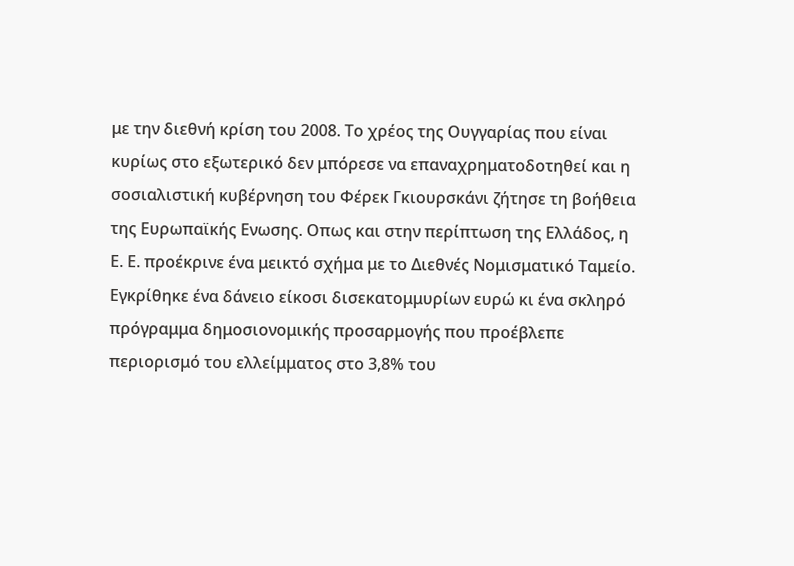με την διεθνή κρίση του 2008. Το χρέος της Ουγγαρίας που είναι κυρίως στο εξωτερικό δεν μπόρεσε να επαναχρηματοδοτηθεί και η σοσιαλιστική κυβέρνηση του Φέρεκ Γκιουρσκάνι ζήτησε τη βοήθεια της Ευρωπαϊκής Ενωσης. Οπως και στην περίπτωση της Ελλάδος, η Ε. Ε. προέκρινε ένα μεικτό σχήμα με το Διεθνές Νομισματικό Ταμείο. Εγκρίθηκε ένα δάνειο είκοσι δισεκατομμυρίων ευρώ κι ένα σκληρό πρόγραμμα δημοσιονομικής προσαρμογής που προέβλεπε περιορισμό του ελλείμματος στο 3,8% του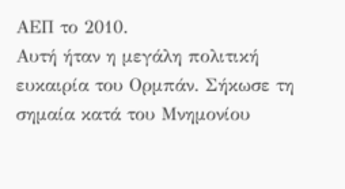ΑΕΠ το 2010.
Αυτή ήταν η μεγάλη πολιτική ευκαιρία του Ορμπάν. Σήκωσε τη σημαία κατά του Μνημονίου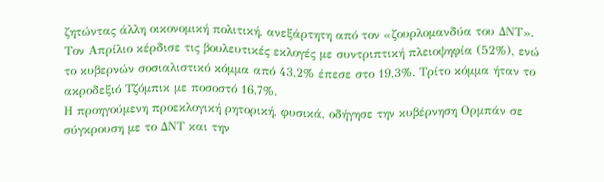ζητώντας άλλη οικονομική πολιτική, ανεξάρτητη από τον «ζουρλομανδύα του ΔΝΤ». Τον Απρίλιο κέρδισε τις βουλευτικές εκλογές με συντριπτική πλειοψηφία (52%), ενώ το κυβερνών σοσιαλιστικό κόμμα από 43,2% έπεσε στο 19,3%. Τρίτο κόμμα ήταν το ακροδεξιό Τζόμπικ με ποσοστό 16,7%.
Η προηγούμενη προεκλογική ρητορική, φυσικά, οδήγησε την κυβέρνηση Ορμπάν σε σύγκρουση με το ΔΝΤ και την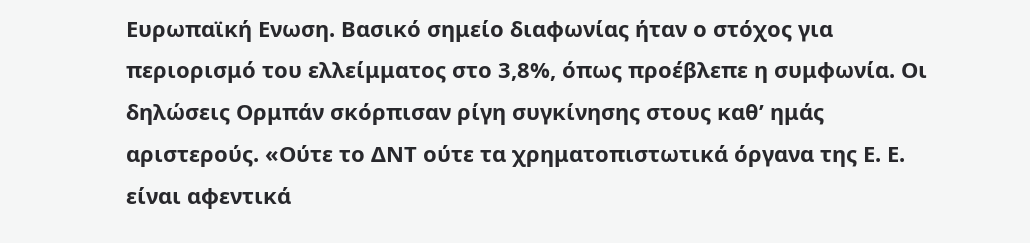Ευρωπαϊκή Ενωση. Βασικό σημείο διαφωνίας ήταν ο στόχος για περιορισμό του ελλείμματος στο 3,8%, όπως προέβλεπε η συμφωνία. Οι δηλώσεις Ορμπάν σκόρπισαν ρίγη συγκίνησης στους καθ’ ημάς αριστερούς. «Ούτε το ΔΝΤ ούτε τα χρηματοπιστωτικά όργανα της Ε. Ε. είναι αφεντικά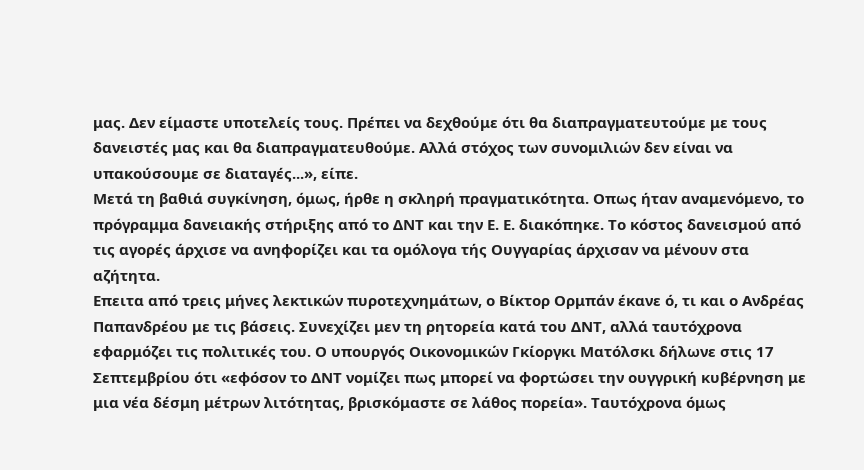μας. Δεν είμαστε υποτελείς τους. Πρέπει να δεχθούμε ότι θα διαπραγματευτούμε με τους δανειστές μας και θα διαπραγματευθούμε. Αλλά στόχος των συνομιλιών δεν είναι να υπακούσουμε σε διαταγές...», είπε.
Μετά τη βαθιά συγκίνηση, όμως, ήρθε η σκληρή πραγματικότητα. Οπως ήταν αναμενόμενο, το πρόγραμμα δανειακής στήριξης από το ΔΝΤ και την Ε. Ε. διακόπηκε. Το κόστος δανεισμού από τις αγορές άρχισε να ανηφορίζει και τα ομόλογα τής Ουγγαρίας άρχισαν να μένουν στα αζήτητα.
Επειτα από τρεις μήνες λεκτικών πυροτεχνημάτων, ο Βίκτορ Ορμπάν έκανε ό, τι και ο Ανδρέας Παπανδρέου με τις βάσεις. Συνεχίζει μεν τη ρητορεία κατά του ΔΝΤ, αλλά ταυτόχρονα εφαρμόζει τις πολιτικές του. Ο υπουργός Οικονομικών Γκίοργκι Ματόλσκι δήλωνε στις 17 Σεπτεμβρίου ότι «εφόσον το ΔΝΤ νομίζει πως μπορεί να φορτώσει την ουγγρική κυβέρνηση με μια νέα δέσμη μέτρων λιτότητας, βρισκόμαστε σε λάθος πορεία». Ταυτόχρονα όμως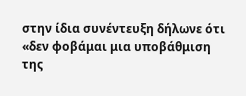στην ίδια συνέντευξη δήλωνε ότι «δεν φοβάμαι μια υποβάθμιση της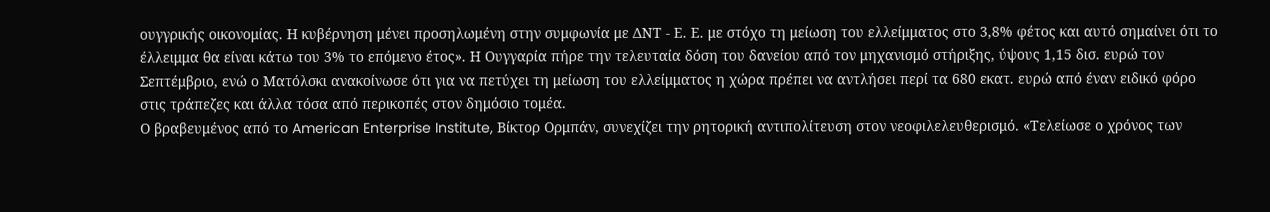ουγγρικής οικονομίας. Η κυβέρνηση μένει προσηλωμένη στην συμφωνία με ΔΝΤ - Ε. Ε. με στόχο τη μείωση του ελλείμματος στο 3,8% φέτος και αυτό σημαίνει ότι το έλλειμμα θα είναι κάτω του 3% το επόμενο έτος». Η Ουγγαρία πήρε την τελευταία δόση του δανείου από τον μηχανισμό στήριξης, ύψους 1,15 δισ. ευρώ τον Σεπτέμβριο, ενώ ο Ματόλσκι ανακοίνωσε ότι για να πετύχει τη μείωση του ελλείμματος η χώρα πρέπει να αντλήσει περί τα 680 εκατ. ευρώ από έναν ειδικό φόρο στις τράπεζες και άλλα τόσα από περικοπές στον δημόσιο τομέα.
Ο βραβευμένος από το American Enterprise Institute, Βίκτορ Ορμπάν, συνεχίζει την ρητορική αντιπολίτευση στον νεοφιλελευθερισμό. «Τελείωσε ο χρόνος των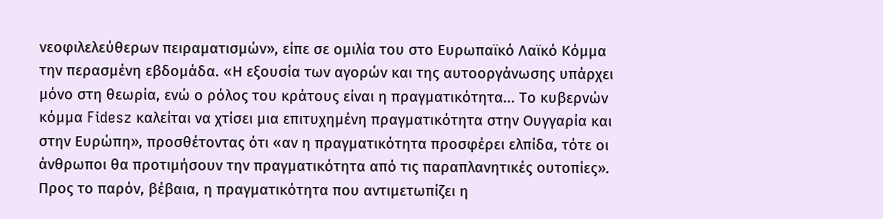νεοφιλελεύθερων πειραματισμών», είπε σε ομιλία του στο Ευρωπαϊκό Λαϊκό Κόμμα την περασμένη εβδομάδα. «Η εξουσία των αγορών και της αυτοοργάνωσης υπάρχει μόνο στη θεωρία, ενώ ο ρόλος του κράτους είναι η πραγματικότητα... Το κυβερνών κόμμα Fidesz καλείται να χτίσει μια επιτυχημένη πραγματικότητα στην Ουγγαρία και στην Ευρώπη», προσθέτοντας ότι «αν η πραγματικότητα προσφέρει ελπίδα, τότε οι άνθρωποι θα προτιμήσουν την πραγματικότητα από τις παραπλανητικές ουτοπίες».
Προς το παρόν, βέβαια, η πραγματικότητα που αντιμετωπίζει η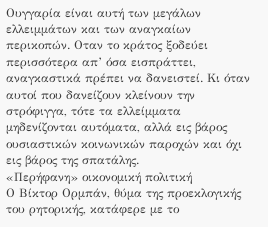Ουγγαρία είναι αυτή των μεγάλων ελλειμμάτων και των αναγκαίων περικοπών. Οταν το κράτος ξοδεύει περισσότερα απ’ όσα εισπράττει, αναγκαστικά πρέπει να δανειστεί. Κι όταν αυτοί που δανείζουν κλείνουν την στρόφιγγα, τότε τα ελλείμματα μηδενίζονται αυτόματα, αλλά εις βάρος ουσιαστικών κοινωνικών παροχών και όχι εις βάρος της σπατάλης.
«Περήφανη» οικονομική πολιτική
Ο Βίκτορ Ορμπάν, θύμα της προεκλογικής του ρητορικής, κατάφερε με το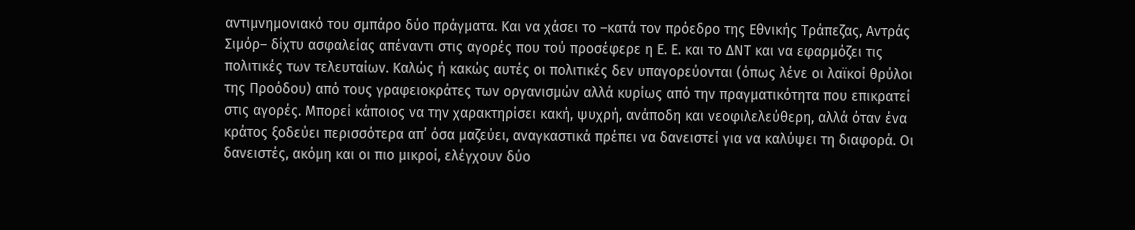αντιμνημονιακό του σμπάρο δύο πράγματα. Και να χάσει το –κατά τον πρόεδρο της Εθνικής Τράπεζας, Αντράς Σιμόρ– δίχτυ ασφαλείας απέναντι στις αγορές που τού προσέφερε η Ε. Ε. και το ΔΝΤ και να εφαρμόζει τις πολιτικές των τελευταίων. Καλώς ή κακώς αυτές οι πολιτικές δεν υπαγορεύονται (όπως λένε οι λαϊκοί θρύλοι της Προόδου) από τους γραφειοκράτες των οργανισμών αλλά κυρίως από την πραγματικότητα που επικρατεί στις αγορές. Μπορεί κάποιος να την χαρακτηρίσει κακή, ψυχρή, ανάποδη και νεοφιλελεύθερη, αλλά όταν ένα κράτος ξοδεύει περισσότερα απ’ όσα μαζεύει, αναγκαστικά πρέπει να δανειστεί για να καλύψει τη διαφορά. Οι δανειστές, ακόμη και οι πιο μικροί, ελέγχουν δύο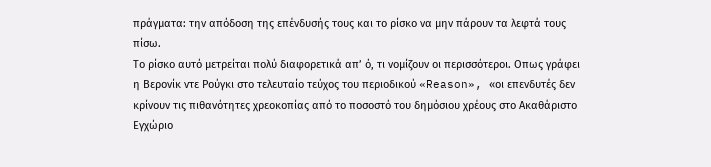πράγματα: την απόδοση της επένδυσής τους και το ρίσκο να μην πάρουν τα λεφτά τους πίσω.
Το ρίσκο αυτό μετρείται πολύ διαφορετικά απ’ ό, τι νομίζουν οι περισσότεροι. Οπως γράφει η Βερονίκ ντε Ρούγκι στο τελευταίο τεύχος του περιοδικού «Reason», «οι επενδυτές δεν κρίνουν τις πιθανότητες χρεοκοπίας από το ποσοστό του δημόσιου χρέους στο Ακαθάριστο Εγχώριο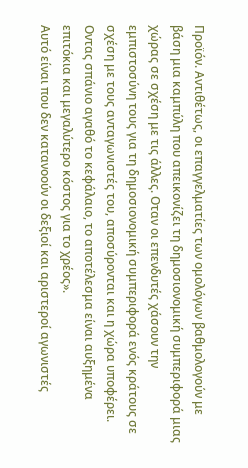Προϊόν. Αντιθέτως, οι επαγγελματίες των ομολόγων βαθμολογούν με βάση μια καμπύλη που απεικονίζει τη δημοσιονομική συμπεριφορά μιας χώρας σε σχέση με τις άλλες. Οταν οι επενδυτές χάσουν την εμπιστοσύνη τους για τη δημοσιονομική συμπεριφορά ενός κράτους σε σχέση με τους ανταγωνιστές του, αποσύρονται και η χώρα υποφέρει. Οντας σπάνιο αγαθό το κεφάλαιο, το αποτέλεσμα είναι αυξημένα επιτόκια και μεγαλύτερο κόστος για το χρέος».
Αυτό είναι που δεν κατανοούν οι δεξιοί και αριστεροί αγωνιστές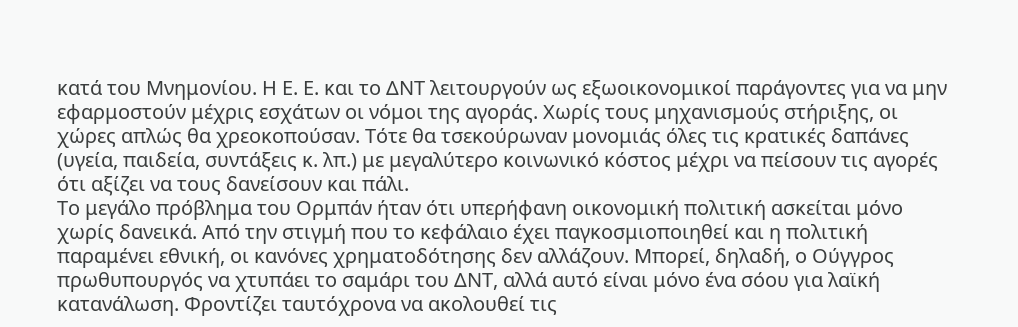κατά του Μνημονίου. Η Ε. Ε. και το ΔΝΤ λειτουργούν ως εξωοικονομικοί παράγοντες για να μην εφαρμοστούν μέχρις εσχάτων οι νόμοι της αγοράς. Χωρίς τους μηχανισμούς στήριξης, οι χώρες απλώς θα χρεοκοπούσαν. Τότε θα τσεκούρωναν μονομιάς όλες τις κρατικές δαπάνες (υγεία, παιδεία, συντάξεις κ. λπ.) με μεγαλύτερο κοινωνικό κόστος μέχρι να πείσουν τις αγορές ότι αξίζει να τους δανείσουν και πάλι.
Το μεγάλο πρόβλημα του Ορμπάν ήταν ότι υπερήφανη οικονομική πολιτική ασκείται μόνο χωρίς δανεικά. Από την στιγμή που το κεφάλαιο έχει παγκοσμιοποιηθεί και η πολιτική παραμένει εθνική, οι κανόνες χρηματοδότησης δεν αλλάζουν. Μπορεί, δηλαδή, ο Ούγγρος πρωθυπουργός να χτυπάει το σαμάρι του ΔΝΤ, αλλά αυτό είναι μόνο ένα σόου για λαϊκή κατανάλωση. Φροντίζει ταυτόχρονα να ακολουθεί τις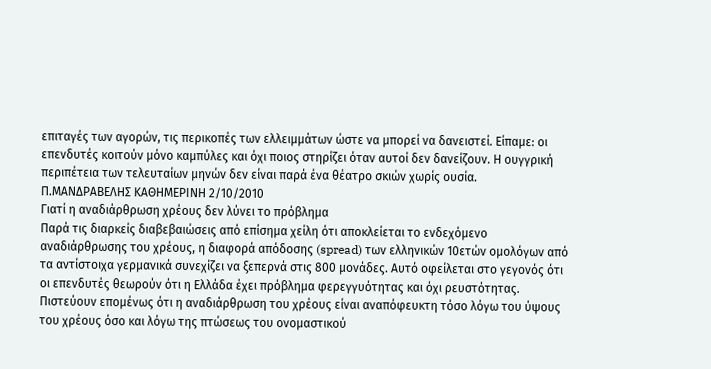επιταγές των αγορών, τις περικοπές των ελλειμμάτων ώστε να μπορεί να δανειστεί. Είπαμε: οι επενδυτές κοιτούν μόνο καμπύλες και όχι ποιος στηρίζει όταν αυτοί δεν δανείζουν. Η ουγγρική περιπέτεια των τελευταίων μηνών δεν είναι παρά ένα θέατρο σκιών χωρίς ουσία.
Π.ΜΑΝΔΡΑΒΕΛΗΣ ΚΑΘΗΜΕΡΙΝΗ 2/10/2010
Γιατί η αναδιάρθρωση χρέους δεν λύνει το πρόβλημα
Παρά τις διαρκείς διαβεβαιώσεις από επίσημα χείλη ότι αποκλείεται το ενδεχόμενο αναδιάρθρωσης του χρέους, η διαφορά απόδοσης (spread) των ελληνικών 10ετών ομολόγων από τα αντίστοιχα γερμανικά συνεχίζει να ξεπερνά στις 800 μονάδες. Αυτό οφείλεται στο γεγονός ότι οι επενδυτές θεωρούν ότι η Ελλάδα έχει πρόβλημα φερεγγυότητας και όχι ρευστότητας. Πιστεύουν επομένως ότι η αναδιάρθρωση του χρέους είναι αναπόφευκτη τόσο λόγω του ύψους του χρέους όσο και λόγω της πτώσεως του ονομαστικού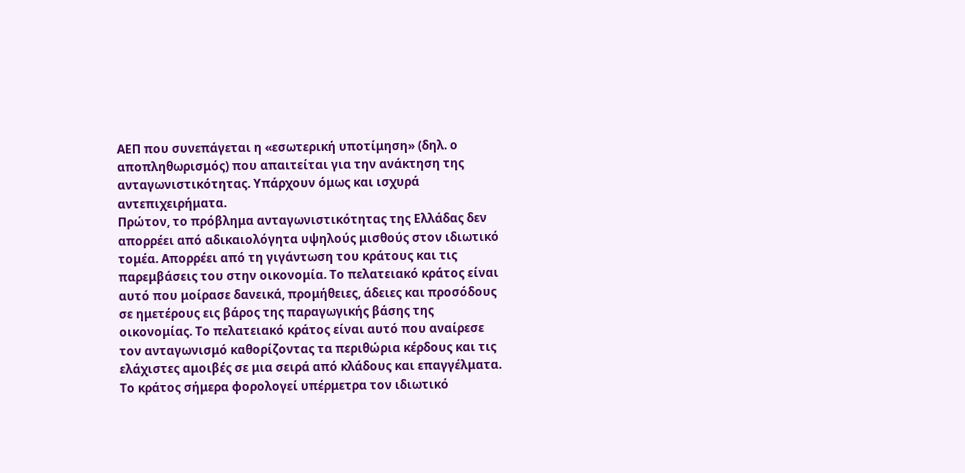ΑΕΠ που συνεπάγεται η «εσωτερική υποτίμηση» (δηλ. ο αποπληθωρισμός) που απαιτείται για την ανάκτηση της ανταγωνιστικότητας. Υπάρχουν όμως και ισχυρά αντεπιχειρήματα.
Πρώτον, το πρόβλημα ανταγωνιστικότητας της Ελλάδας δεν απορρέει από αδικαιολόγητα υψηλούς μισθούς στον ιδιωτικό τομέα. Απορρέει από τη γιγάντωση του κράτους και τις παρεμβάσεις του στην οικονομία. Το πελατειακό κράτος είναι αυτό που μοίρασε δανεικά, προμήθειες, άδειες και προσόδους σε ημετέρους εις βάρος της παραγωγικής βάσης της οικονομίας. Το πελατειακό κράτος είναι αυτό που αναίρεσε τον ανταγωνισμό καθορίζοντας τα περιθώρια κέρδους και τις ελάχιστες αμοιβές σε μια σειρά από κλάδους και επαγγέλματα. Το κράτος σήμερα φορολογεί υπέρμετρα τον ιδιωτικό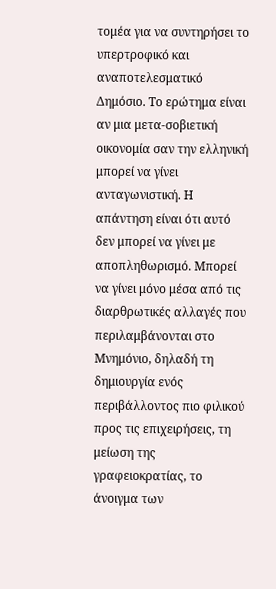τομέα για να συντηρήσει το υπερτροφικό και αναποτελεσματικό Δημόσιο. Το ερώτημα είναι αν μια μετα-σοβιετική οικονομία σαν την ελληνική μπορεί να γίνει ανταγωνιστική. Η απάντηση είναι ότι αυτό δεν μπορεί να γίνει με αποπληθωρισμό. Μπορεί να γίνει μόνο μέσα από τις διαρθρωτικές αλλαγές που περιλαμβάνονται στο Μνημόνιο, δηλαδή τη δημιουργία ενός περιβάλλοντος πιο φιλικού προς τις επιχειρήσεις, τη μείωση της γραφειοκρατίας, το άνοιγμα των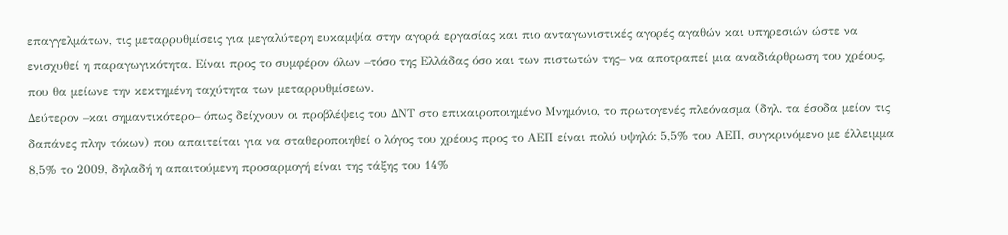επαγγελμάτων, τις μεταρρυθμίσεις για μεγαλύτερη ευκαμψία στην αγορά εργασίας και πιο ανταγωνιστικές αγορές αγαθών και υπηρεσιών ώστε να ενισχυθεί η παραγωγικότητα. Είναι προς το συμφέρον όλων –τόσο της Ελλάδας όσο και των πιστωτών της– να αποτραπεί μια αναδιάρθρωση του χρέους, που θα μείωνε την κεκτημένη ταχύτητα των μεταρρυθμίσεων.
Δεύτερον –και σημαντικότερο– όπως δείχνουν οι προβλέψεις του ΔΝΤ στο επικαιροποιημένο Μνημόνιο, το πρωτογενές πλεόνασμα (δηλ. τα έσοδα μείον τις δαπάνες πλην τόκων) που απαιτείται για να σταθεροποιηθεί ο λόγος του χρέους προς το ΑΕΠ είναι πολύ υψηλό: 5,5% του ΑΕΠ, συγκρινόμενο με έλλειμμα 8,5% το 2009, δηλαδή η απαιτούμενη προσαρμογή είναι της τάξης του 14%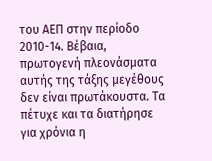του ΑΕΠ στην περίοδο 2010-14. Βέβαια, πρωτογενή πλεονάσματα αυτής της τάξης μεγέθους δεν είναι πρωτάκουστα. Τα πέτυχε και τα διατήρησε για χρόνια η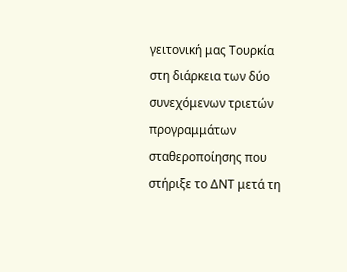γειτονική μας Τουρκία στη διάρκεια των δύο συνεχόμενων τριετών προγραμμάτων σταθεροποίησης που στήριξε το ΔΝΤ μετά τη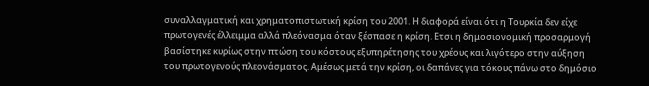συναλλαγματική και χρηματοπιστωτική κρίση του 2001. Η διαφορά είναι ότι η Τουρκία δεν είχε πρωτογενές έλλειμμα αλλά πλεόνασμα όταν ξέσπασε η κρίση. Ετσι η δημοσιονομική προσαρμογή βασίστηκε κυρίως στην πτώση του κόστους εξυπηρέτησης του χρέους και λιγότερο στην αύξηση του πρωτογενούς πλεονάσματος. Αμέσως μετά την κρίση, οι δαπάνες για τόκους πάνω στο δημόσιο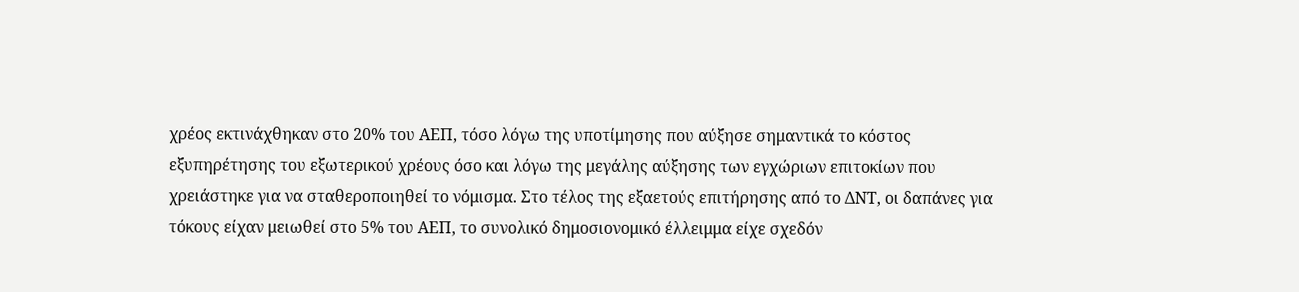χρέος εκτινάχθηκαν στο 20% του ΑΕΠ, τόσο λόγω της υποτίμησης που αύξησε σημαντικά το κόστος εξυπηρέτησης του εξωτερικού χρέους όσο και λόγω της μεγάλης αύξησης των εγχώριων επιτοκίων που χρειάστηκε για να σταθεροποιηθεί το νόμισμα. Στο τέλος της εξαετούς επιτήρησης από το ΔΝΤ, οι δαπάνες για τόκους είχαν μειωθεί στο 5% του ΑΕΠ, το συνολικό δημοσιονομικό έλλειμμα είχε σχεδόν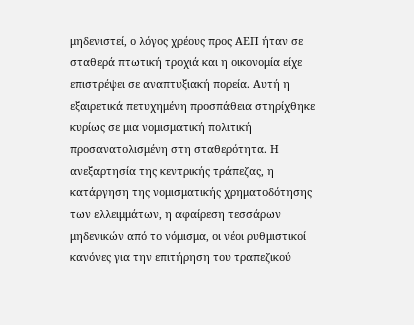μηδενιστεί, ο λόγος χρέους προς ΑΕΠ ήταν σε σταθερά πτωτική τροχιά και η οικονομία είχε επιστρέψει σε αναπτυξιακή πορεία. Αυτή η εξαιρετικά πετυχημένη προσπάθεια στηρίχθηκε κυρίως σε μια νομισματική πολιτική προσανατολισμένη στη σταθερότητα. Η ανεξαρτησία της κεντρικής τράπεζας, η κατάργηση της νομισματικής χρηματοδότησης των ελλειμμάτων, η αφαίρεση τεσσάρων μηδενικών από το νόμισμα, οι νέοι ρυθμιστικοί κανόνες για την επιτήρηση του τραπεζικού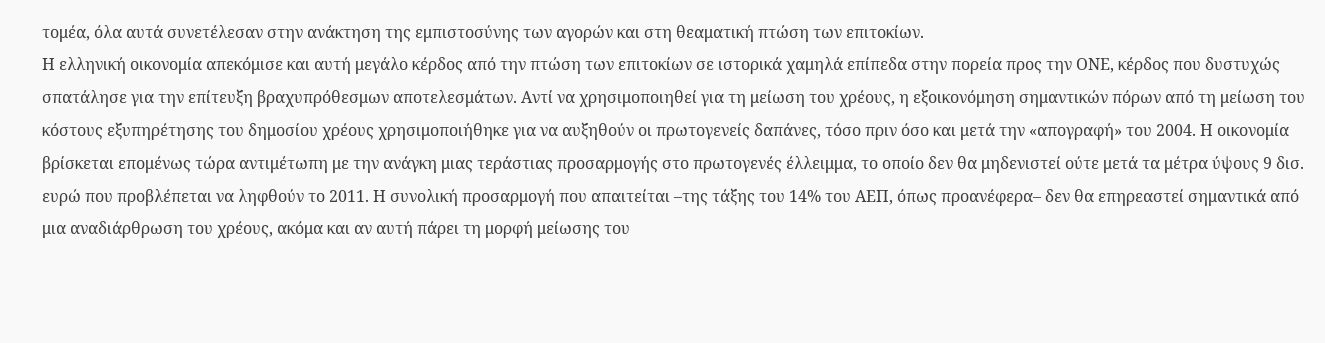τομέα, όλα αυτά συνετέλεσαν στην ανάκτηση της εμπιστοσύνης των αγορών και στη θεαματική πτώση των επιτοκίων.
Η ελληνική οικονομία απεκόμισε και αυτή μεγάλο κέρδος από την πτώση των επιτοκίων σε ιστορικά χαμηλά επίπεδα στην πορεία προς την ΟΝΕ, κέρδος που δυστυχώς σπατάλησε για την επίτευξη βραχυπρόθεσμων αποτελεσμάτων. Αντί να χρησιμοποιηθεί για τη μείωση του χρέους, η εξοικονόμηση σημαντικών πόρων από τη μείωση του κόστους εξυπηρέτησης του δημοσίου χρέους χρησιμοποιήθηκε για να αυξηθούν οι πρωτογενείς δαπάνες, τόσο πριν όσο και μετά την «απογραφή» του 2004. Η οικονομία βρίσκεται επομένως τώρα αντιμέτωπη με την ανάγκη μιας τεράστιας προσαρμογής στο πρωτογενές έλλειμμα, το οποίο δεν θα μηδενιστεί ούτε μετά τα μέτρα ύψους 9 δισ. ευρώ που προβλέπεται να ληφθούν το 2011. Η συνολική προσαρμογή που απαιτείται –της τάξης του 14% του ΑΕΠ, όπως προανέφερα– δεν θα επηρεαστεί σημαντικά από μια αναδιάρθρωση του χρέους, ακόμα και αν αυτή πάρει τη μορφή μείωσης του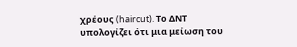χρέους (haircut). Το ΔΝΤ υπολογίζει ότι μια μείωση του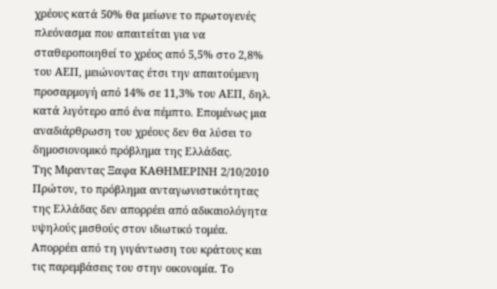χρέους κατά 50% θα μείωνε το πρωτογενές πλεόνασμα που απαιτείται για να σταθεροποιηθεί το χρέος από 5,5% στο 2,8% του ΑΕΠ, μειώνοντας έτσι την απαιτούμενη προσαρμογή από 14% σε 11,3% του ΑΕΠ, δηλ. κατά λιγότερο από ένα πέμπτο. Επομένως μια αναδιάρθρωση του χρέους δεν θα λύσει το δημοσιονομικό πρόβλημα της Ελλάδας.
Tης Mιραντας Ξαφα ΚΑΘΗΜΕΡΙΝΗ 2/10/2010
Πρώτον, το πρόβλημα ανταγωνιστικότητας της Ελλάδας δεν απορρέει από αδικαιολόγητα υψηλούς μισθούς στον ιδιωτικό τομέα. Απορρέει από τη γιγάντωση του κράτους και τις παρεμβάσεις του στην οικονομία. Το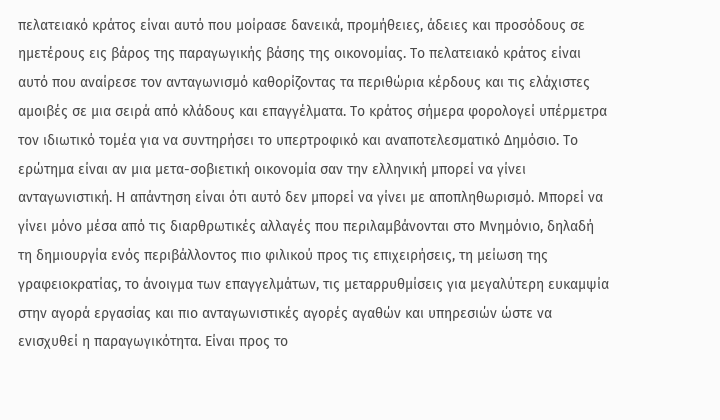πελατειακό κράτος είναι αυτό που μοίρασε δανεικά, προμήθειες, άδειες και προσόδους σε ημετέρους εις βάρος της παραγωγικής βάσης της οικονομίας. Το πελατειακό κράτος είναι αυτό που αναίρεσε τον ανταγωνισμό καθορίζοντας τα περιθώρια κέρδους και τις ελάχιστες αμοιβές σε μια σειρά από κλάδους και επαγγέλματα. Το κράτος σήμερα φορολογεί υπέρμετρα τον ιδιωτικό τομέα για να συντηρήσει το υπερτροφικό και αναποτελεσματικό Δημόσιο. Το ερώτημα είναι αν μια μετα-σοβιετική οικονομία σαν την ελληνική μπορεί να γίνει ανταγωνιστική. Η απάντηση είναι ότι αυτό δεν μπορεί να γίνει με αποπληθωρισμό. Μπορεί να γίνει μόνο μέσα από τις διαρθρωτικές αλλαγές που περιλαμβάνονται στο Μνημόνιο, δηλαδή τη δημιουργία ενός περιβάλλοντος πιο φιλικού προς τις επιχειρήσεις, τη μείωση της γραφειοκρατίας, το άνοιγμα των επαγγελμάτων, τις μεταρρυθμίσεις για μεγαλύτερη ευκαμψία στην αγορά εργασίας και πιο ανταγωνιστικές αγορές αγαθών και υπηρεσιών ώστε να ενισχυθεί η παραγωγικότητα. Είναι προς το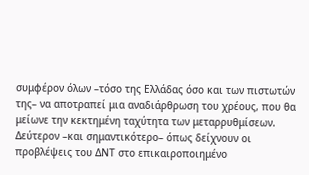συμφέρον όλων –τόσο της Ελλάδας όσο και των πιστωτών της– να αποτραπεί μια αναδιάρθρωση του χρέους, που θα μείωνε την κεκτημένη ταχύτητα των μεταρρυθμίσεων.
Δεύτερον –και σημαντικότερο– όπως δείχνουν οι προβλέψεις του ΔΝΤ στο επικαιροποιημένο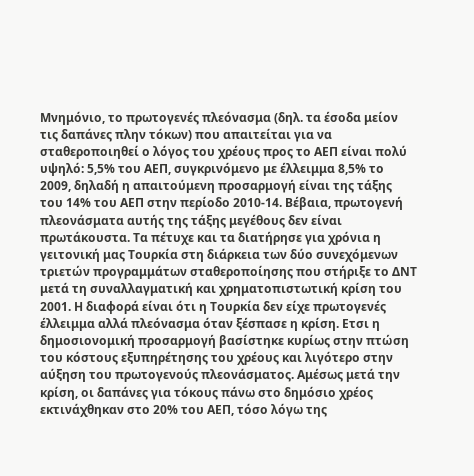Μνημόνιο, το πρωτογενές πλεόνασμα (δηλ. τα έσοδα μείον τις δαπάνες πλην τόκων) που απαιτείται για να σταθεροποιηθεί ο λόγος του χρέους προς το ΑΕΠ είναι πολύ υψηλό: 5,5% του ΑΕΠ, συγκρινόμενο με έλλειμμα 8,5% το 2009, δηλαδή η απαιτούμενη προσαρμογή είναι της τάξης του 14% του ΑΕΠ στην περίοδο 2010-14. Βέβαια, πρωτογενή πλεονάσματα αυτής της τάξης μεγέθους δεν είναι πρωτάκουστα. Τα πέτυχε και τα διατήρησε για χρόνια η γειτονική μας Τουρκία στη διάρκεια των δύο συνεχόμενων τριετών προγραμμάτων σταθεροποίησης που στήριξε το ΔΝΤ μετά τη συναλλαγματική και χρηματοπιστωτική κρίση του 2001. Η διαφορά είναι ότι η Τουρκία δεν είχε πρωτογενές έλλειμμα αλλά πλεόνασμα όταν ξέσπασε η κρίση. Ετσι η δημοσιονομική προσαρμογή βασίστηκε κυρίως στην πτώση του κόστους εξυπηρέτησης του χρέους και λιγότερο στην αύξηση του πρωτογενούς πλεονάσματος. Αμέσως μετά την κρίση, οι δαπάνες για τόκους πάνω στο δημόσιο χρέος εκτινάχθηκαν στο 20% του ΑΕΠ, τόσο λόγω της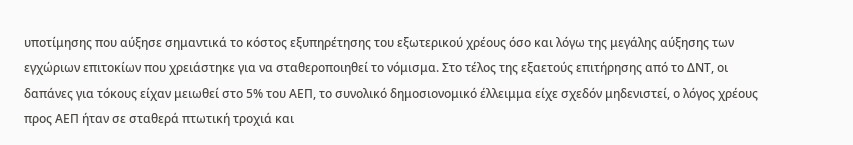υποτίμησης που αύξησε σημαντικά το κόστος εξυπηρέτησης του εξωτερικού χρέους όσο και λόγω της μεγάλης αύξησης των εγχώριων επιτοκίων που χρειάστηκε για να σταθεροποιηθεί το νόμισμα. Στο τέλος της εξαετούς επιτήρησης από το ΔΝΤ, οι δαπάνες για τόκους είχαν μειωθεί στο 5% του ΑΕΠ, το συνολικό δημοσιονομικό έλλειμμα είχε σχεδόν μηδενιστεί, ο λόγος χρέους προς ΑΕΠ ήταν σε σταθερά πτωτική τροχιά και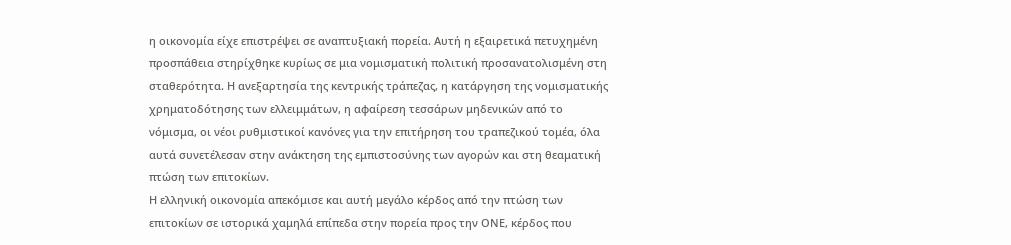η οικονομία είχε επιστρέψει σε αναπτυξιακή πορεία. Αυτή η εξαιρετικά πετυχημένη προσπάθεια στηρίχθηκε κυρίως σε μια νομισματική πολιτική προσανατολισμένη στη σταθερότητα. Η ανεξαρτησία της κεντρικής τράπεζας, η κατάργηση της νομισματικής χρηματοδότησης των ελλειμμάτων, η αφαίρεση τεσσάρων μηδενικών από το νόμισμα, οι νέοι ρυθμιστικοί κανόνες για την επιτήρηση του τραπεζικού τομέα, όλα αυτά συνετέλεσαν στην ανάκτηση της εμπιστοσύνης των αγορών και στη θεαματική πτώση των επιτοκίων.
Η ελληνική οικονομία απεκόμισε και αυτή μεγάλο κέρδος από την πτώση των επιτοκίων σε ιστορικά χαμηλά επίπεδα στην πορεία προς την ΟΝΕ, κέρδος που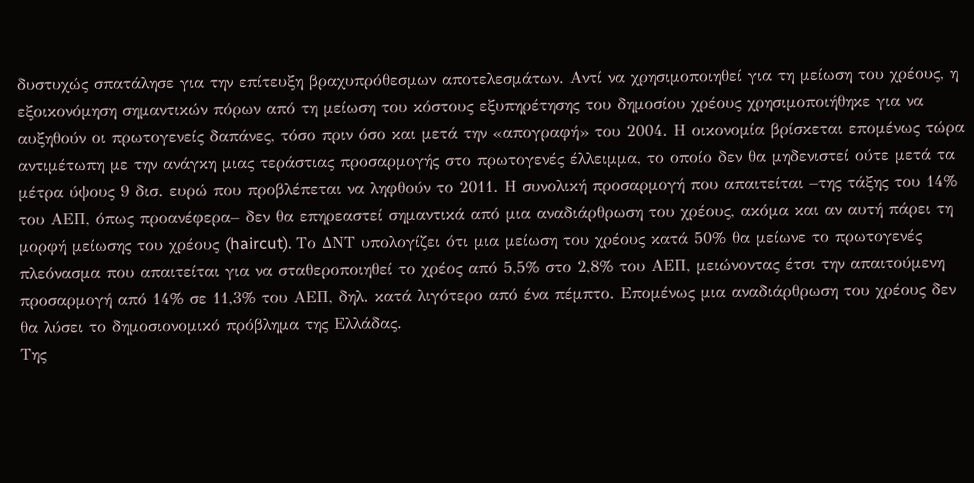δυστυχώς σπατάλησε για την επίτευξη βραχυπρόθεσμων αποτελεσμάτων. Αντί να χρησιμοποιηθεί για τη μείωση του χρέους, η εξοικονόμηση σημαντικών πόρων από τη μείωση του κόστους εξυπηρέτησης του δημοσίου χρέους χρησιμοποιήθηκε για να αυξηθούν οι πρωτογενείς δαπάνες, τόσο πριν όσο και μετά την «απογραφή» του 2004. Η οικονομία βρίσκεται επομένως τώρα αντιμέτωπη με την ανάγκη μιας τεράστιας προσαρμογής στο πρωτογενές έλλειμμα, το οποίο δεν θα μηδενιστεί ούτε μετά τα μέτρα ύψους 9 δισ. ευρώ που προβλέπεται να ληφθούν το 2011. Η συνολική προσαρμογή που απαιτείται –της τάξης του 14% του ΑΕΠ, όπως προανέφερα– δεν θα επηρεαστεί σημαντικά από μια αναδιάρθρωση του χρέους, ακόμα και αν αυτή πάρει τη μορφή μείωσης του χρέους (haircut). Το ΔΝΤ υπολογίζει ότι μια μείωση του χρέους κατά 50% θα μείωνε το πρωτογενές πλεόνασμα που απαιτείται για να σταθεροποιηθεί το χρέος από 5,5% στο 2,8% του ΑΕΠ, μειώνοντας έτσι την απαιτούμενη προσαρμογή από 14% σε 11,3% του ΑΕΠ, δηλ. κατά λιγότερο από ένα πέμπτο. Επομένως μια αναδιάρθρωση του χρέους δεν θα λύσει το δημοσιονομικό πρόβλημα της Ελλάδας.
Tης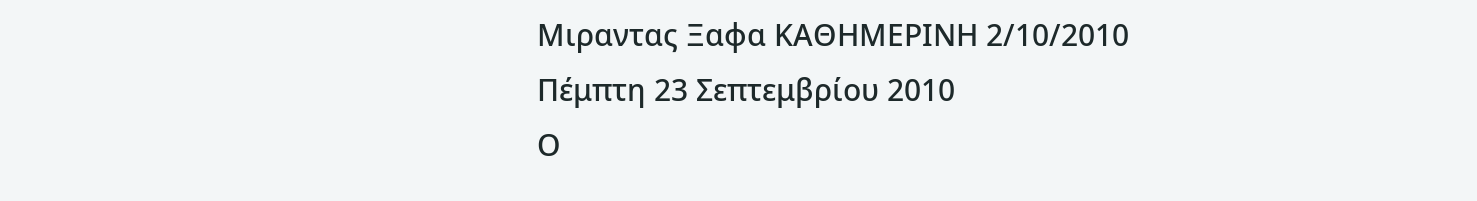Mιραντας Ξαφα ΚΑΘΗΜΕΡΙΝΗ 2/10/2010
Πέμπτη 23 Σεπτεμβρίου 2010
Ο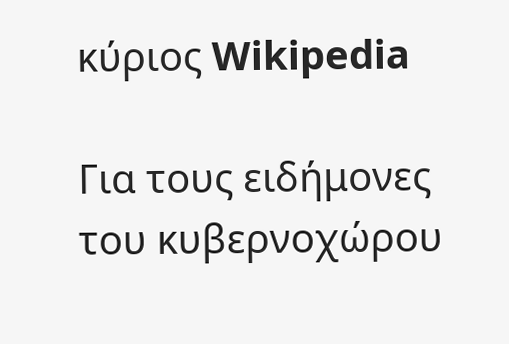κύριος Wikipedia

Για τους ειδήμονες του κυβερνοχώρου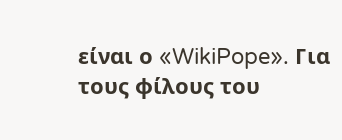είναι ο «WikiPope». Για τους φίλους του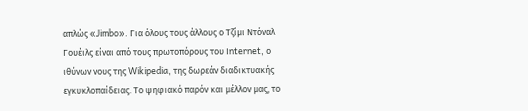απλώς «Jimbo». Για όλους τους άλλους ο Τζίμι Ντόναλ Γουέιλς είναι από τους πρωτοπόρους του Ιnternet, ο ιθύνων νους της Wikipedia, της δωρεάν διαδικτυακής εγκυκλοπαίδειας. Το ψηφιακό παρόν και μέλλον μας, το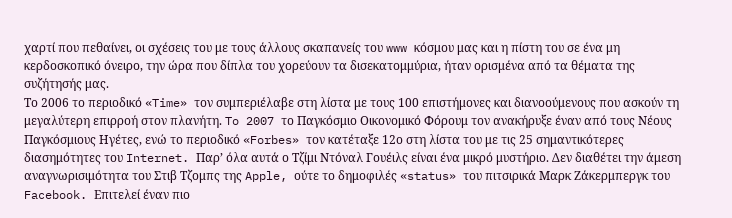χαρτί που πεθαίνει, οι σχέσεις του με τους άλλους σκαπανείς του www κόσμου μας και η πίστη του σε ένα μη κερδοσκοπικό όνειρο, την ώρα που δίπλα του χορεύουν τα δισεκατομμύρια, ήταν ορισμένα από τα θέματα της συζήτησής μας.
Το 2006 το περιοδικό «Time» τον συμπεριέλαβε στη λίστα με τους 100 επιστήμονες και διανοούμενους που ασκούν τη μεγαλύτερη επιρροή στον πλανήτη. To 2007 το Παγκόσμιο Οικονομικό Φόρουμ τον ανακήρυξε έναν από τους Νέους Παγκόσμιους Ηγέτες, ενώ το περιοδικό «Forbes» τον κατέταξε 12ο στη λίστα του με τις 25 σημαντικότερες διασημότητες του Internet. Παρ’ όλα αυτά ο Τζίμι Ντόναλ Γουέιλς είναι ένα μικρό μυστήριο. Δεν διαθέτει την άμεση αναγνωρισιμότητα του Στιβ Τζομπς της Apple, ούτε το δημοφιλές «status» του πιτσιρικά Μαρκ Ζάκερμπεργκ του Facebook. Επιτελεί έναν πιο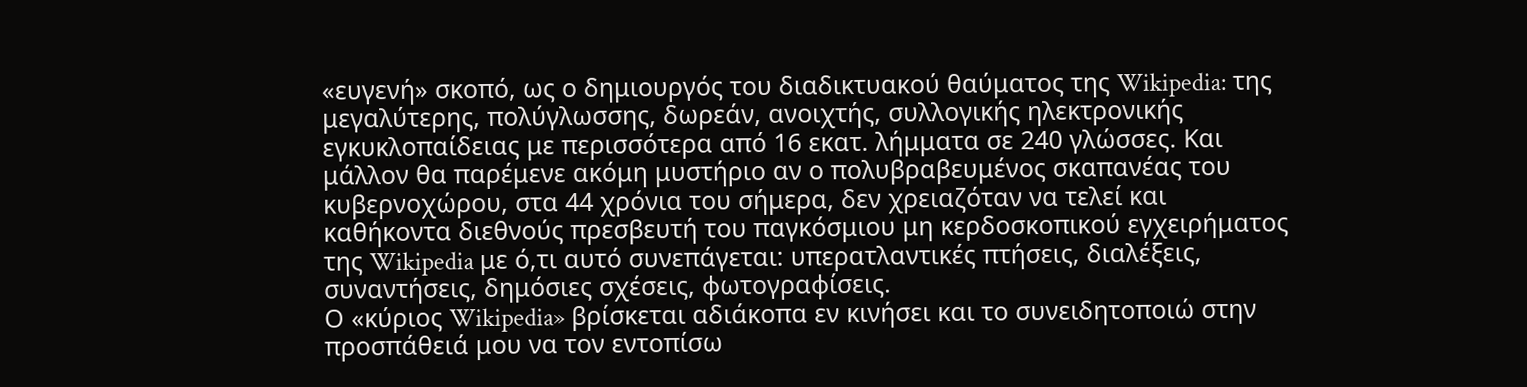«ευγενή» σκοπό, ως ο δημιουργός του διαδικτυακού θαύματος της Wikipedia: της μεγαλύτερης, πολύγλωσσης, δωρεάν, ανοιχτής, συλλογικής ηλεκτρονικής εγκυκλοπαίδειας με περισσότερα από 16 εκατ. λήμματα σε 240 γλώσσες. Και μάλλον θα παρέμενε ακόμη μυστήριο αν ο πολυβραβευμένος σκαπανέας του κυβερνοχώρου, στα 44 χρόνια του σήμερα, δεν χρειαζόταν να τελεί και καθήκοντα διεθνούς πρεσβευτή του παγκόσμιου μη κερδοσκοπικού εγχειρήματος της Wikipedia με ό,τι αυτό συνεπάγεται: υπερατλαντικές πτήσεις, διαλέξεις, συναντήσεις, δημόσιες σχέσεις, φωτογραφίσεις.
Ο «κύριος Wikipedia» βρίσκεται αδιάκοπα εν κινήσει και το συνειδητοποιώ στην προσπάθειά μου να τον εντοπίσω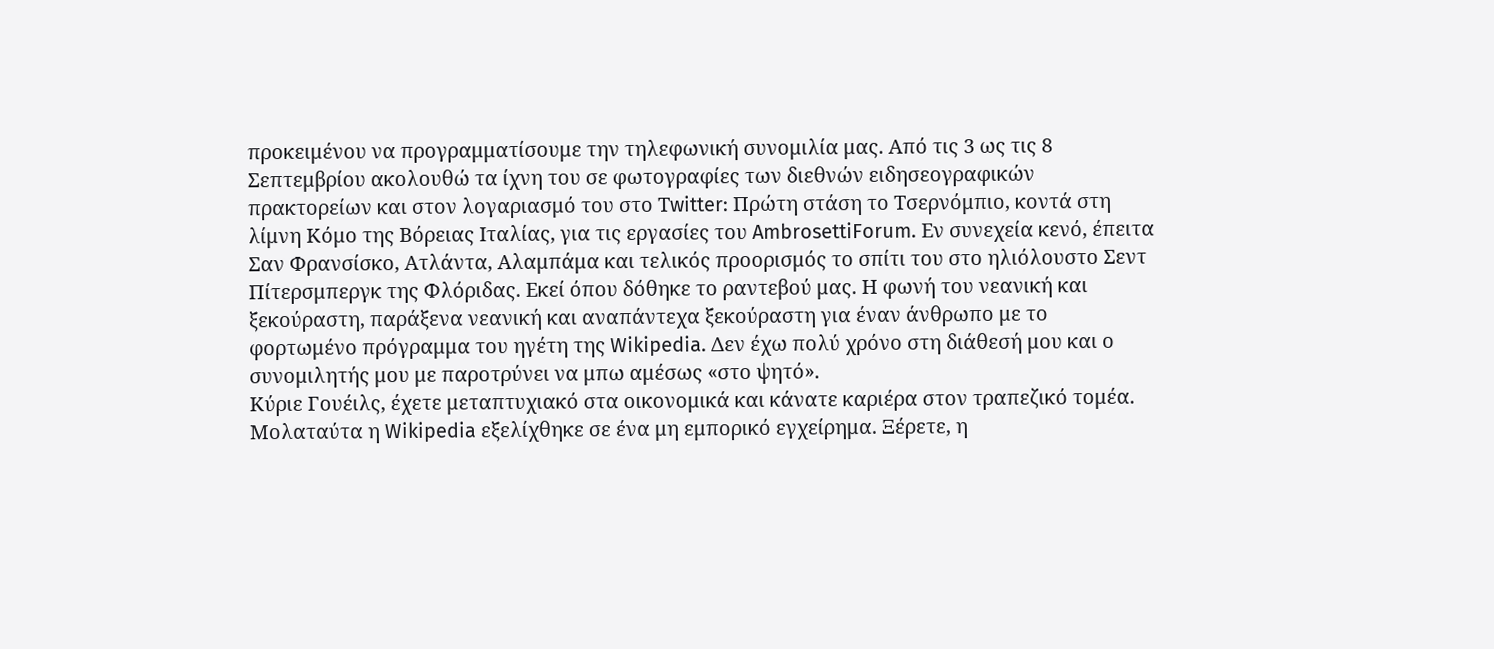προκειμένου να προγραμματίσουμε την τηλεφωνική συνομιλία μας. Από τις 3 ως τις 8 Σεπτεμβρίου ακολουθώ τα ίχνη του σε φωτογραφίες των διεθνών ειδησεογραφικών πρακτορείων και στον λογαριασμό του στο Τwitter: Πρώτη στάση το Τσερνόμπιο, κοντά στη λίμνη Κόμο της Βόρειας Ιταλίας, για τις εργασίες του AmbrosettiForum. Εν συνεχεία κενό, έπειτα Σαν Φρανσίσκο, Ατλάντα, Αλαμπάμα και τελικός προορισμός το σπίτι του στο ηλιόλουστο Σεντ Πίτερσμπεργκ της Φλόριδας. Εκεί όπου δόθηκε το ραντεβού μας. Η φωνή του νεανική και ξεκούραστη, παράξενα νεανική και αναπάντεχα ξεκούραστη για έναν άνθρωπο με το φορτωμένο πρόγραμμα του ηγέτη της Wikipedia. Δεν έχω πολύ χρόνο στη διάθεσή μου και ο συνομιλητής μου με παροτρύνει να μπω αμέσως «στο ψητό».
Κύριε Γουέιλς, έχετε μεταπτυχιακό στα οικονομικά και κάνατε καριέρα στον τραπεζικό τομέα. Μολαταύτα η Wikipedia εξελίχθηκε σε ένα μη εμπορικό εγχείρημα. Ξέρετε, η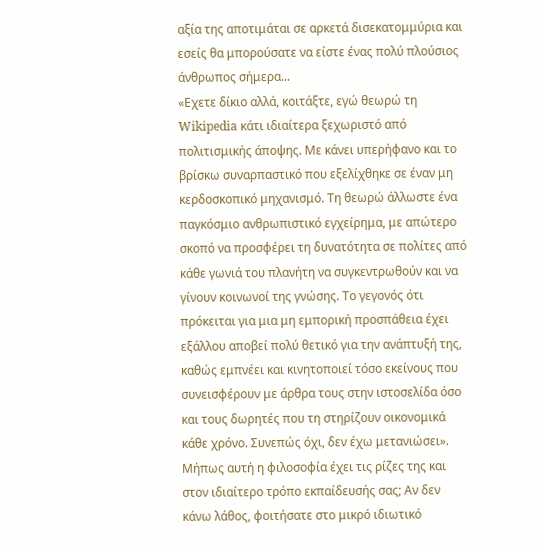αξία της αποτιμάται σε αρκετά δισεκατομμύρια και εσείς θα μπορούσατε να είστε ένας πολύ πλούσιος άνθρωπος σήμερα...
«Εχετε δίκιο αλλά, κοιτάξτε, εγώ θεωρώ τη Wikipedia κάτι ιδιαίτερα ξεχωριστό από πολιτισμικής άποψης. Με κάνει υπερήφανο και το βρίσκω συναρπαστικό που εξελίχθηκε σε έναν μη κερδοσκοπικό μηχανισμό. Τη θεωρώ άλλωστε ένα παγκόσμιο ανθρωπιστικό εγχείρημα, με απώτερο σκοπό να προσφέρει τη δυνατότητα σε πολίτες από κάθε γωνιά του πλανήτη να συγκεντρωθούν και να γίνουν κοινωνοί της γνώσης. Το γεγονός ότι πρόκειται για μια μη εμπορική προσπάθεια έχει εξάλλου αποβεί πολύ θετικό για την ανάπτυξή της, καθώς εμπνέει και κινητοποιεί τόσο εκείνους που συνεισφέρουν με άρθρα τους στην ιστοσελίδα όσο και τους δωρητές που τη στηρίζουν οικονομικά κάθε χρόνο. Συνεπώς όχι, δεν έχω μετανιώσει».
Μήπως αυτή η φιλοσοφία έχει τις ρίζες της και στον ιδιαίτερο τρόπο εκπαίδευσής σας; Αν δεν κάνω λάθος, φοιτήσατε στο μικρό ιδιωτικό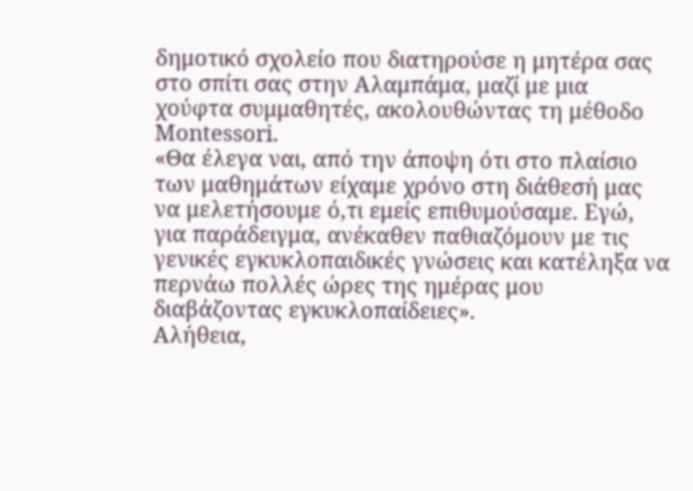δημοτικό σχολείο που διατηρούσε η μητέρα σας στο σπίτι σας στην Αλαμπάμα, μαζί με μια χούφτα συμμαθητές, ακολουθώντας τη μέθοδο Montessori.
«Θα έλεγα ναι, από την άποψη ότι στο πλαίσιο των μαθημάτων είχαμε χρόνο στη διάθεσή μας να μελετήσουμε ό,τι εμείς επιθυμούσαμε. Εγώ, για παράδειγμα, ανέκαθεν παθιαζόμουν με τις γενικές εγκυκλοπαιδικές γνώσεις και κατέληξα να περνάω πολλές ώρες της ημέρας μου διαβάζοντας εγκυκλοπαίδειες».
Αλήθεια,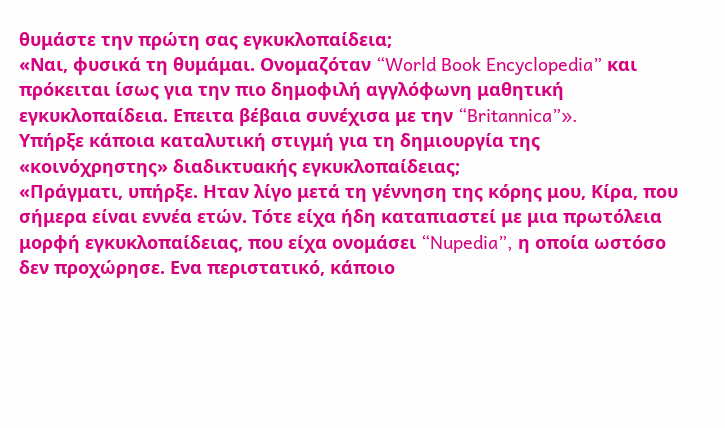θυμάστε την πρώτη σας εγκυκλοπαίδεια;
«Ναι, φυσικά τη θυμάμαι. Ονομαζόταν “World Book Encyclopedia” και πρόκειται ίσως για την πιο δημοφιλή αγγλόφωνη μαθητική εγκυκλοπαίδεια. Επειτα βέβαια συνέχισα με την “Britannica”».
Υπήρξε κάποια καταλυτική στιγμή για τη δημιουργία της «κοινόχρηστης» διαδικτυακής εγκυκλοπαίδειας;
«Πράγματι, υπήρξε. Ηταν λίγο μετά τη γέννηση της κόρης μου, Κίρα, που σήμερα είναι εννέα ετών. Τότε είχα ήδη καταπιαστεί με μια πρωτόλεια μορφή εγκυκλοπαίδειας, που είχα ονομάσει “Nupedia”, η οποία ωστόσο δεν προχώρησε. Ενα περιστατικό, κάποιο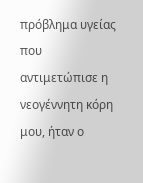πρόβλημα υγείας που αντιμετώπισε η νεογέννητη κόρη μου, ήταν ο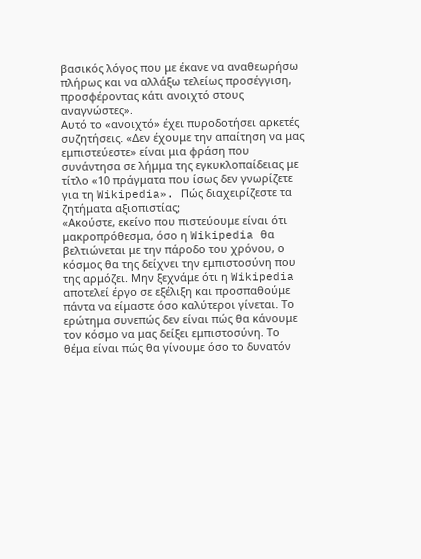βασικός λόγος που με έκανε να αναθεωρήσω πλήρως και να αλλάξω τελείως προσέγγιση, προσφέροντας κάτι ανοιχτό στους αναγνώστες».
Αυτό το «ανοιχτό» έχει πυροδοτήσει αρκετές συζητήσεις. «Δεν έχουμε την απαίτηση να μας εμπιστεύεστε» είναι μια φράση που συνάντησα σε λήμμα της εγκυκλοπαίδειας με τίτλο «10 πράγματα που ίσως δεν γνωρίζετε για τη Wikipedia». Πώς διαχειρίζεστε τα ζητήματα αξιοπιστίας;
«Ακούστε, εκείνο που πιστεύουμε είναι ότι μακροπρόθεσμα, όσο η Wikipedia θα βελτιώνεται με την πάροδο του χρόνου, ο κόσμος θα της δείχνει την εμπιστοσύνη που της αρμόζει. Μην ξεχνάμε ότι η Wikipedia αποτελεί έργο σε εξέλιξη και προσπαθούμε πάντα να είμαστε όσο καλύτεροι γίνεται. Το ερώτημα συνεπώς δεν είναι πώς θα κάνουμε τον κόσμο να μας δείξει εμπιστοσύνη. Το θέμα είναι πώς θα γίνουμε όσο το δυνατόν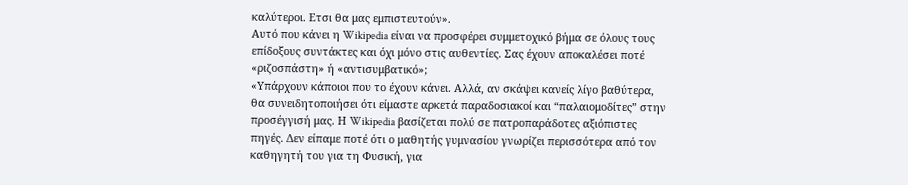καλύτεροι. Ετσι θα μας εμπιστευτούν».
Αυτό που κάνει η Wikipedia είναι να προσφέρει συμμετοχικό βήμα σε όλους τους επίδοξους συντάκτες και όχι μόνο στις αυθεντίες. Σας έχουν αποκαλέσει ποτέ «ριζοσπάστη» ή «αντισυμβατικό»;
«Υπάρχουν κάποιοι που το έχουν κάνει. Αλλά, αν σκάψει κανείς λίγο βαθύτερα, θα συνειδητοποιήσει ότι είμαστε αρκετά παραδοσιακοί και “παλαιομοδίτες” στην προσέγγισή μας. Η Wikipedia βασίζεται πολύ σε πατροπαράδοτες αξιόπιστες πηγές. Δεν είπαμε ποτέ ότι ο μαθητής γυμνασίου γνωρίζει περισσότερα από τον καθηγητή του για τη Φυσική, για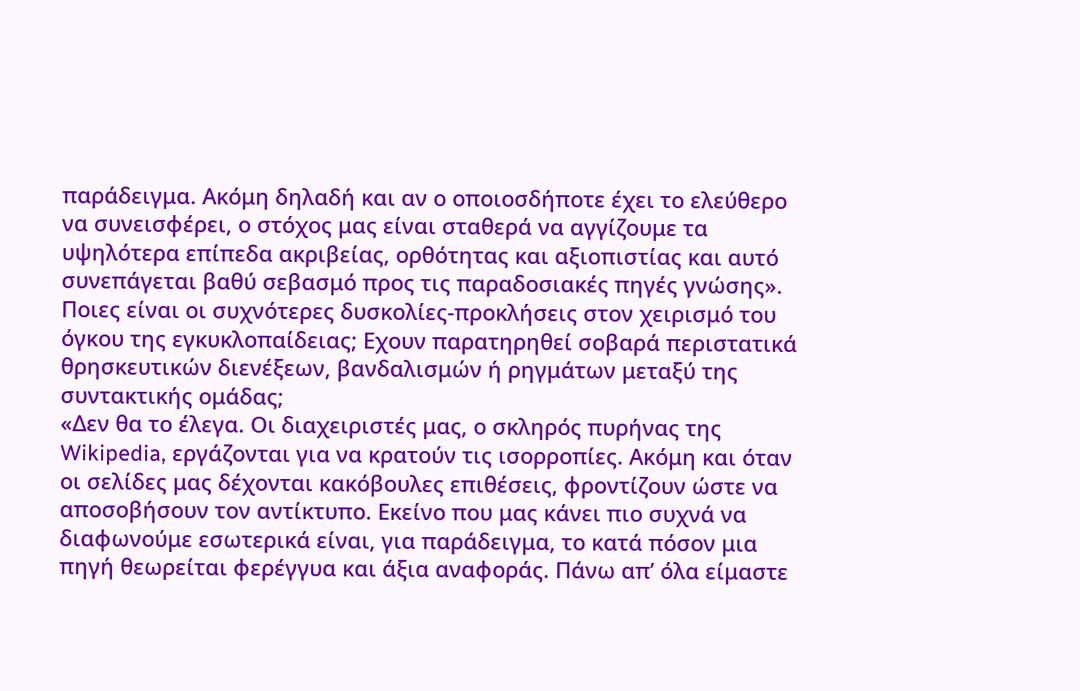παράδειγμα. Ακόμη δηλαδή και αν ο οποιοσδήποτε έχει το ελεύθερο να συνεισφέρει, ο στόχος μας είναι σταθερά να αγγίζουμε τα υψηλότερα επίπεδα ακριβείας, ορθότητας και αξιοπιστίας και αυτό συνεπάγεται βαθύ σεβασμό προς τις παραδοσιακές πηγές γνώσης».
Ποιες είναι οι συχνότερες δυσκολίες-προκλήσεις στον χειρισμό του όγκου της εγκυκλοπαίδειας; Εχουν παρατηρηθεί σοβαρά περιστατικά θρησκευτικών διενέξεων, βανδαλισμών ή ρηγμάτων μεταξύ της συντακτικής ομάδας;
«Δεν θα το έλεγα. Οι διαχειριστές μας, ο σκληρός πυρήνας της Wikipedia, εργάζονται για να κρατούν τις ισορροπίες. Ακόμη και όταν οι σελίδες μας δέχονται κακόβουλες επιθέσεις, φροντίζουν ώστε να αποσοβήσουν τον αντίκτυπο. Εκείνο που μας κάνει πιο συχνά να διαφωνούμε εσωτερικά είναι, για παράδειγμα, το κατά πόσον μια πηγή θεωρείται φερέγγυα και άξια αναφοράς. Πάνω απ’ όλα είμαστε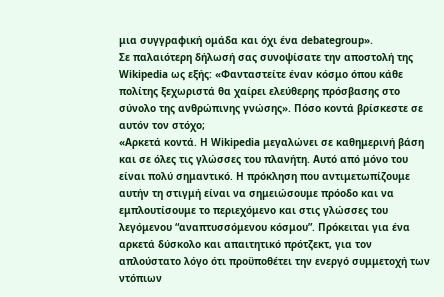μια συγγραφική ομάδα και όχι ένα debategroup».
Σε παλαιότερη δήλωσή σας συνοψίσατε την αποστολή της Wikipedia ως εξής: «Φανταστείτε έναν κόσμο όπου κάθε πολίτης ξεχωριστά θα χαίρει ελεύθερης πρόσβασης στο σύνολο της ανθρώπινης γνώσης». Πόσο κοντά βρίσκεστε σε αυτόν τον στόχο;
«Αρκετά κοντά. H Wikipedia μεγαλώνει σε καθημερινή βάση και σε όλες τις γλώσσες του πλανήτη. Αυτό από μόνο του είναι πολύ σημαντικό. Η πρόκληση που αντιμετωπίζουμε αυτήν τη στιγμή είναι να σημειώσουμε πρόοδο και να εμπλουτίσουμε το περιεχόμενο και στις γλώσσες του λεγόμενου “αναπτυσσόμενου κόσμου”. Πρόκειται για ένα αρκετά δύσκολο και απαιτητικό πρότζεκτ, για τον απλούστατο λόγο ότι προϋποθέτει την ενεργό συμμετοχή των ντόπιων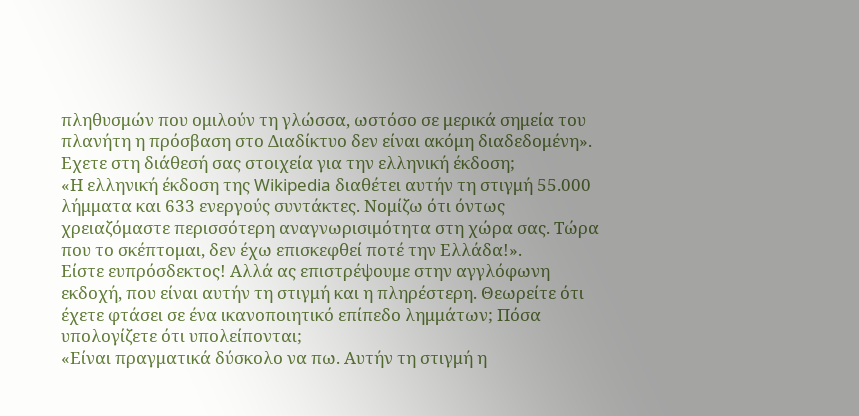πληθυσμών που ομιλούν τη γλώσσα, ωστόσο σε μερικά σημεία του πλανήτη η πρόσβαση στο Διαδίκτυο δεν είναι ακόμη διαδεδομένη».
Εχετε στη διάθεσή σας στοιχεία για την ελληνική έκδοση;
«Η ελληνική έκδοση της Wikipedia διαθέτει αυτήν τη στιγμή 55.000 λήμματα και 633 ενεργούς συντάκτες. Νομίζω ότι όντως χρειαζόμαστε περισσότερη αναγνωρισιμότητα στη χώρα σας. Τώρα που το σκέπτομαι, δεν έχω επισκεφθεί ποτέ την Ελλάδα!».
Είστε ευπρόσδεκτος! Αλλά ας επιστρέψουμε στην αγγλόφωνη εκδοχή, που είναι αυτήν τη στιγμή και η πληρέστερη. Θεωρείτε ότι έχετε φτάσει σε ένα ικανοποιητικό επίπεδο λημμάτων; Πόσα υπολογίζετε ότι υπολείπονται;
«Είναι πραγματικά δύσκολο να πω. Αυτήν τη στιγμή η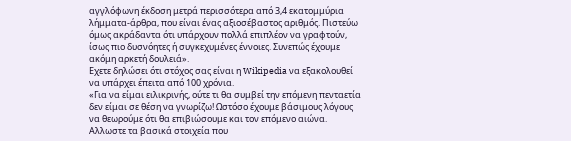αγγλόφωνη έκδοση μετρά περισσότερα από 3,4 εκατομμύρια λήμματα-άρθρα, που είναι ένας αξιοσέβαστος αριθμός. Πιστεύω όμως ακράδαντα ότι υπάρχουν πολλά επιπλέον να γραφτούν, ίσως πιο δυσνόητες ή συγκεχυμένες έννοιες. Συνεπώς έχουμε ακόμη αρκετή δουλειά».
Εχετε δηλώσει ότι στόχος σας είναι η Wikipedia να εξακολουθεί να υπάρχει έπειτα από 100 χρόνια.
«Για να είμαι ειλικρινής, ούτε τι θα συμβεί την επόμενη πενταετία δεν είμαι σε θέση να γνωρίζω! Ωστόσο έχουμε βάσιμους λόγους να θεωρούμε ότι θα επιβιώσουμε και τον επόμενο αιώνα. Αλλωστε τα βασικά στοιχεία που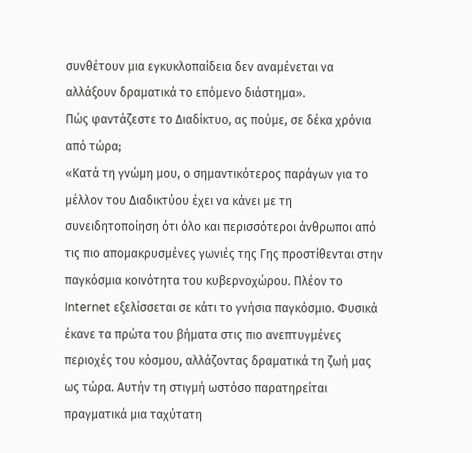συνθέτουν μια εγκυκλοπαίδεια δεν αναμένεται να αλλάξουν δραματικά το επόμενο διάστημα».
Πώς φαντάζεστε το Διαδίκτυο, ας πούμε, σε δέκα χρόνια από τώρα;
«Κατά τη γνώμη μου, ο σημαντικότερος παράγων για το μέλλον του Διαδικτύου έχει να κάνει με τη συνειδητοποίηση ότι όλο και περισσότεροι άνθρωποι από τις πιο απομακρυσμένες γωνιές της Γης προστίθενται στην παγκόσμια κοινότητα του κυβερνοχώρου. Πλέον το Internet εξελίσσεται σε κάτι το γνήσια παγκόσμιο. Φυσικά έκανε τα πρώτα του βήματα στις πιο ανεπτυγμένες περιοχές του κόσμου, αλλάζοντας δραματικά τη ζωή μας ως τώρα. Αυτήν τη στιγμή ωστόσο παρατηρείται πραγματικά μια ταχύτατη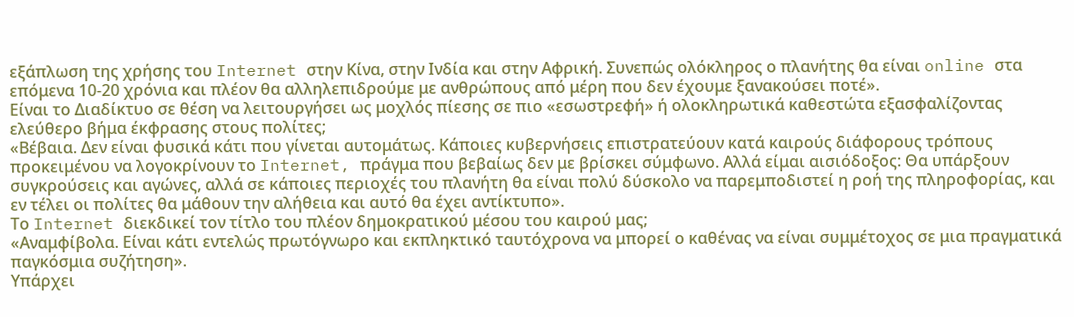εξάπλωση της χρήσης του Internet στην Κίνα, στην Ινδία και στην Αφρική. Συνεπώς ολόκληρος ο πλανήτης θα είναι online στα επόμενα 10-20 χρόνια και πλέον θα αλληλεπιδρούμε με ανθρώπους από μέρη που δεν έχουμε ξανακούσει ποτέ».
Είναι το Διαδίκτυο σε θέση να λειτουργήσει ως μοχλός πίεσης σε πιο «εσωστρεφή» ή ολοκληρωτικά καθεστώτα εξασφαλίζοντας ελεύθερο βήμα έκφρασης στους πολίτες;
«Βέβαια. Δεν είναι φυσικά κάτι που γίνεται αυτομάτως. Κάποιες κυβερνήσεις επιστρατεύουν κατά καιρούς διάφορους τρόπους προκειμένου να λογοκρίνουν το Internet, πράγμα που βεβαίως δεν με βρίσκει σύμφωνο. Αλλά είμαι αισιόδοξος: Θα υπάρξουν συγκρούσεις και αγώνες, αλλά σε κάποιες περιοχές του πλανήτη θα είναι πολύ δύσκολο να παρεμποδιστεί η ροή της πληροφορίας, και εν τέλει οι πολίτες θα μάθουν την αλήθεια και αυτό θα έχει αντίκτυπο».
Το Internet διεκδικεί τον τίτλο του πλέον δημοκρατικού μέσου του καιρού μας;
«Αναμφίβολα. Είναι κάτι εντελώς πρωτόγνωρο και εκπληκτικό ταυτόχρονα να μπορεί ο καθένας να είναι συμμέτοχος σε μια πραγματικά παγκόσμια συζήτηση».
Υπάρχει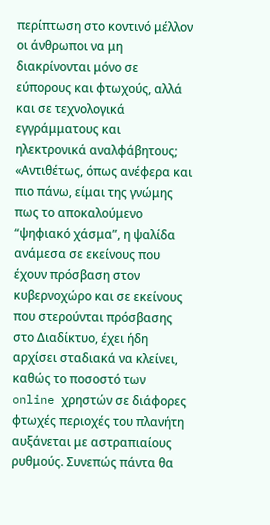περίπτωση στο κοντινό μέλλον οι άνθρωποι να μη διακρίνονται μόνο σε εύπορους και φτωχούς, αλλά και σε τεχνολογικά εγγράμματους και ηλεκτρονικά αναλφάβητους;
«Αντιθέτως, όπως ανέφερα και πιο πάνω, είμαι της γνώμης πως το αποκαλούμενο “ψηφιακό χάσμα”, η ψαλίδα ανάμεσα σε εκείνους που έχουν πρόσβαση στον κυβερνοχώρο και σε εκείνους που στερούνται πρόσβασης στο Διαδίκτυο, έχει ήδη αρχίσει σταδιακά να κλείνει, καθώς το ποσοστό των online χρηστών σε διάφορες φτωχές περιοχές του πλανήτη αυξάνεται με αστραπιαίους ρυθμούς. Συνεπώς πάντα θα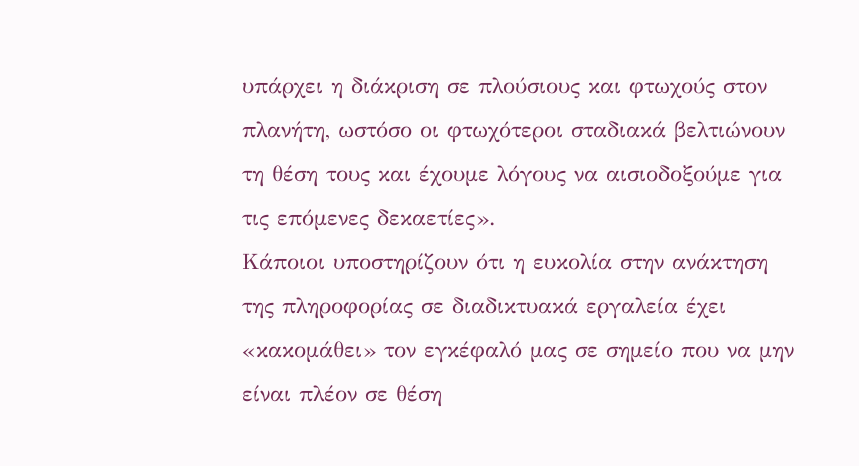υπάρχει η διάκριση σε πλούσιους και φτωχούς στον πλανήτη, ωστόσο οι φτωχότεροι σταδιακά βελτιώνουν τη θέση τους και έχουμε λόγους να αισιοδοξούμε για τις επόμενες δεκαετίες».
Κάποιοι υποστηρίζουν ότι η ευκολία στην ανάκτηση της πληροφορίας σε διαδικτυακά εργαλεία έχει «κακομάθει» τον εγκέφαλό μας σε σημείο που να μην είναι πλέον σε θέση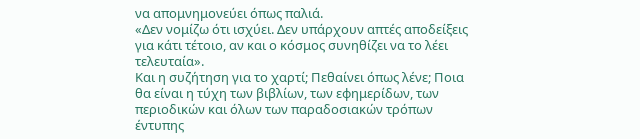να απομνημονεύει όπως παλιά.
«Δεν νομίζω ότι ισχύει. Δεν υπάρχουν απτές αποδείξεις για κάτι τέτοιο, αν και ο κόσμος συνηθίζει να το λέει τελευταία».
Και η συζήτηση για το χαρτί; Πεθαίνει όπως λένε; Ποια θα είναι η τύχη των βιβλίων, των εφημερίδων, των περιοδικών και όλων των παραδοσιακών τρόπων έντυπης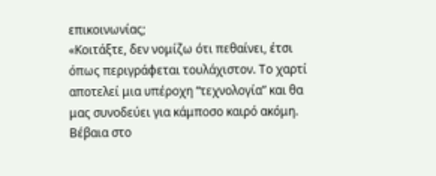επικοινωνίας;
«Κοιτάξτε, δεν νομίζω ότι πεθαίνει, έτσι όπως περιγράφεται τουλάχιστον. Το χαρτί αποτελεί μια υπέροχη “τεχνολογία” και θα μας συνοδεύει για κάμποσο καιρό ακόμη. Βέβαια στο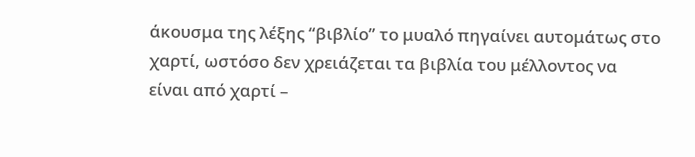άκουσμα της λέξης “βιβλίο” το μυαλό πηγαίνει αυτομάτως στο χαρτί, ωστόσο δεν χρειάζεται τα βιβλία του μέλλοντος να είναι από χαρτί –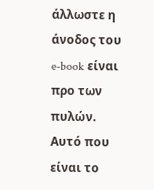άλλωστε η άνοδος του e-book είναι προ των πυλών. Αυτό που είναι το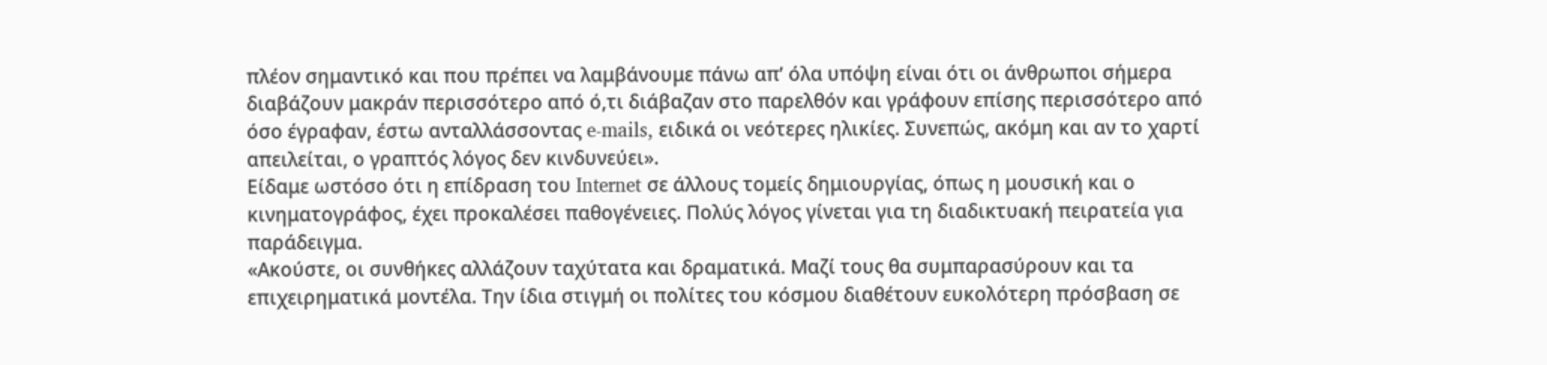πλέον σημαντικό και που πρέπει να λαμβάνουμε πάνω απ’ όλα υπόψη είναι ότι οι άνθρωποι σήμερα διαβάζουν μακράν περισσότερο από ό,τι διάβαζαν στο παρελθόν και γράφουν επίσης περισσότερο από όσο έγραφαν, έστω ανταλλάσσοντας e-mails, ειδικά οι νεότερες ηλικίες. Συνεπώς, ακόμη και αν το χαρτί απειλείται, ο γραπτός λόγος δεν κινδυνεύει».
Είδαμε ωστόσο ότι η επίδραση του Internet σε άλλους τομείς δημιουργίας, όπως η μουσική και ο κινηματογράφος, έχει προκαλέσει παθογένειες. Πολύς λόγος γίνεται για τη διαδικτυακή πειρατεία για παράδειγμα.
«Ακούστε, οι συνθήκες αλλάζουν ταχύτατα και δραματικά. Μαζί τους θα συμπαρασύρουν και τα επιχειρηματικά μοντέλα. Την ίδια στιγμή οι πολίτες του κόσμου διαθέτουν ευκολότερη πρόσβαση σε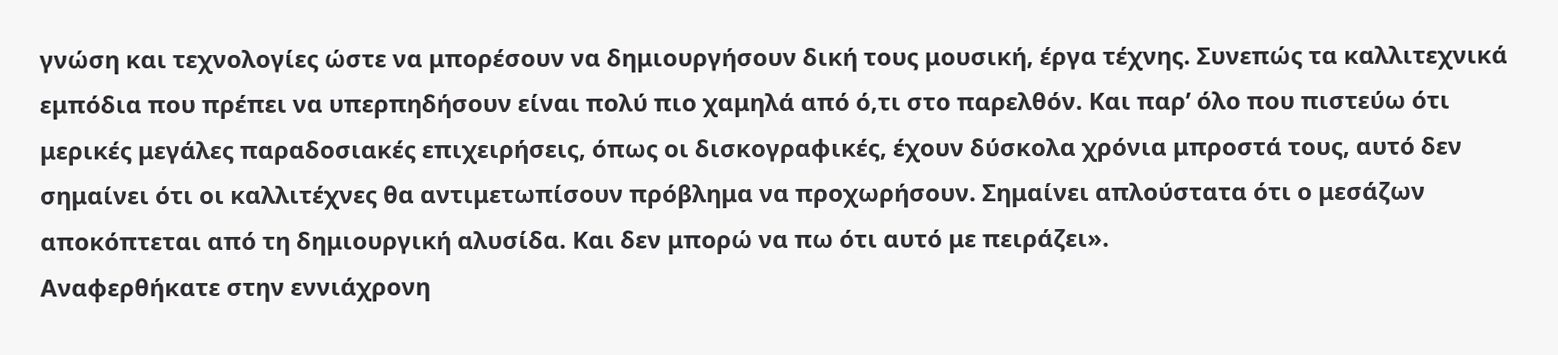γνώση και τεχνολογίες ώστε να μπορέσουν να δημιουργήσουν δική τους μουσική, έργα τέχνης. Συνεπώς τα καλλιτεχνικά εμπόδια που πρέπει να υπερπηδήσουν είναι πολύ πιο χαμηλά από ό,τι στο παρελθόν. Και παρ’ όλο που πιστεύω ότι μερικές μεγάλες παραδοσιακές επιχειρήσεις, όπως οι δισκογραφικές, έχουν δύσκολα χρόνια μπροστά τους, αυτό δεν σημαίνει ότι οι καλλιτέχνες θα αντιμετωπίσουν πρόβλημα να προχωρήσουν. Σημαίνει απλούστατα ότι ο μεσάζων αποκόπτεται από τη δημιουργική αλυσίδα. Και δεν μπορώ να πω ότι αυτό με πειράζει».
Αναφερθήκατε στην εννιάχρονη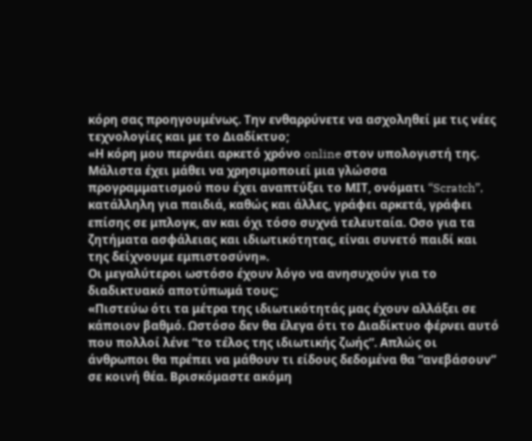κόρη σας προηγουμένως. Την ενθαρρύνετε να ασχοληθεί με τις νέες τεχνολογίες και με το Διαδίκτυο;
«Η κόρη μου περνάει αρκετό χρόνο online στον υπολογιστή της. Μάλιστα έχει μάθει να χρησιμοποιεί μια γλώσσα προγραμματισμού που έχει αναπτύξει το ΜΙΤ, ονόματι “Scratch”, κατάλληλη για παιδιά, καθώς και άλλες, γράφει αρκετά, γράφει επίσης σε μπλογκ, αν και όχι τόσο συχνά τελευταία. Οσο για τα ζητήματα ασφάλειας και ιδιωτικότητας, είναι συνετό παιδί και της δείχνουμε εμπιστοσύνη».
Οι μεγαλύτεροι ωστόσο έχουν λόγο να ανησυχούν για το διαδικτυακό αποτύπωμά τους;
«Πιστεύω ότι τα μέτρα της ιδιωτικότητάς μας έχουν αλλάξει σε κάποιον βαθμό. Ωστόσο δεν θα έλεγα ότι το Διαδίκτυο φέρνει αυτό που πολλοί λένε “το τέλος της ιδιωτικής ζωής”. Απλώς οι άνθρωποι θα πρέπει να μάθουν τι είδους δεδομένα θα “ανεβάσουν” σε κοινή θέα. Βρισκόμαστε ακόμη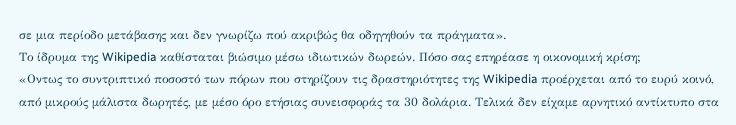σε μια περίοδο μετάβασης και δεν γνωρίζω πού ακριβώς θα οδηγηθούν τα πράγματα».
Το ίδρυμα της Wikipedia καθίσταται βιώσιμο μέσω ιδιωτικών δωρεών. Πόσο σας επηρέασε η οικονομική κρίση;
«Οντως το συντριπτικό ποσοστό των πόρων που στηρίζουν τις δραστηριότητες της Wikipedia προέρχεται από το ευρύ κοινό, από μικρούς μάλιστα δωρητές, με μέσο όρο ετήσιας συνεισφοράς τα 30 δολάρια. Τελικά δεν είχαμε αρνητικό αντίκτυπο στα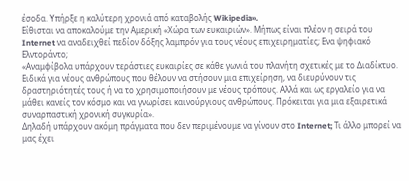έσοδα. Υπήρξε η καλύτερη χρονιά από καταβολής Wikipedia».
Είθισται να αποκαλούμε την Αμερική «Χώρα των ευκαιριών». Μήπως είναι πλέον η σειρά του Internet να αναδειχθεί πεδίον δόξης λαμπρόν για τους νέους επιχειρηματίες; Ενα ψηφιακό Ελντοράντο;
«Αναμφίβολα υπάρχουν τεράστιες ευκαιρίες σε κάθε γωνιά του πλανήτη σχετικές με το Διαδίκτυο. Ειδικά για νέους ανθρώπους που θέλουν να στήσουν μια επιχείρηση, να διευρύνουν τις δραστηριότητές τους ή να το χρησιμοποιήσουν με νέους τρόπους. Αλλά και ως εργαλείο για να μάθει κανείς τον κόσμο και να γνωρίσει καινούργιους ανθρώπους. Πρόκειται για μια εξαιρετικά συναρπαστική χρονική συγκυρία».
Δηλαδή υπάρχουν ακόμη πράγματα που δεν περιμένουμε να γίνουν στο Internet; Τι άλλο μπορεί να μας έχει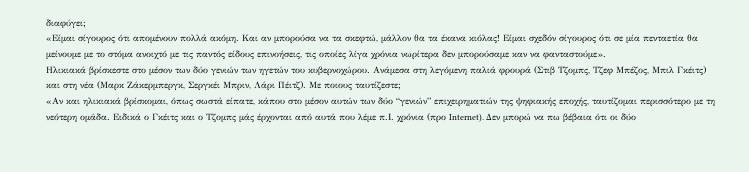διαφύγει;
«Είμαι σίγουρος ότι απομένουν πολλά ακόμη. Και αν μπορούσα να τα σκεφτώ, μάλλον θα τα έκανα κιόλας! Είμαι σχεδόν σίγουρος ότι σε μία πενταετία θα μείνουμε με το στόμα ανοιχτό με τις παντός είδους επινοήσεις, τις οποίες λίγα χρόνια νωρίτερα δεν μπορούσαμε καν να φανταστούμε».
Ηλικιακά βρίσκεστε στο μέσον των δύο γενιών των ηγετών του κυβερνοχώρου. Ανάμεσα στη λεγόμενη παλιά φρουρά (Στιβ Τζομπς, Τζεφ Μπέζος, Μπιλ Γκέιτς) και στη νέα (Μαρκ Ζάκερμπεργκ, Σεργκέι Μπριν, Λάρι Πέιτζ). Με ποιους ταυτίζεστε;
«Αν και ηλικιακά βρίσκομαι, όπως σωστά είπατε, κάπου στο μέσον αυτών των δύο “γενιών” επιχειρηματιών της ψηφιακής εποχής, ταυτίζομαι περισσότερο με τη νεότερη ομάδα. Ειδικά ο Γκέιτς και ο Τζομπς μάς έρχονται από αυτά που λέμε π.Ι. χρόνια (προ Internet). Δεν μπορώ να πω βέβαια ότι οι δύο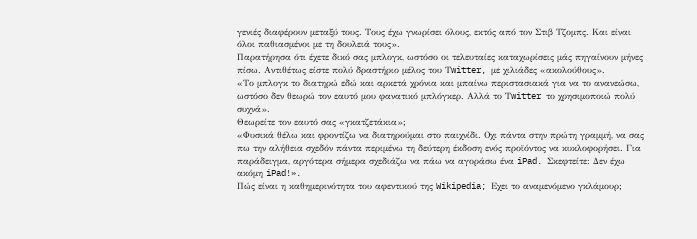γενιές διαφέρουν μεταξύ τους. Τους έχω γνωρίσει όλους, εκτός από τον Στιβ Τζομπς. Και είναι όλοι παθιασμένοι με τη δουλειά τους».
Παρατήρησα ότι έχετε δικό σας μπλογκ, ωστόσο οι τελευταίες καταχωρίσεις μάς πηγαίνουν μήνες πίσω. Αντιθέτως είστε πολύ δραστήριο μέλος του Τwitter, με χιλιάδες «ακολούθους».
«Το μπλογκ το διατηρώ εδώ και αρκετά χρόνια και μπαίνω περιστασιακά για να το ανανεώσω, ωστόσο δεν θεωρώ τον εαυτό μου φανατικό μπλόγκερ. Αλλά το Τwitter το χρησιμοποιώ πολύ συχνά».
Θεωρείτε τον εαυτό σας «γκατζετάκια»;
«Φυσικά θέλω και φροντίζω να διατηρούμαι στο παιχνίδι. Οχι πάντα στην πρώτη γραμμή, να σας πω την αλήθεια σχεδόν πάντα περιμένω τη δεύτερη έκδοση ενός προϊόντος να κυκλοφορήσει. Για παράδειγμα, αργότερα σήμερα σχεδιάζω να πάω να αγοράσω ένα iPad. Σκεφτείτε: Δεν έχω ακόμη iPad!».
Πώς είναι η καθημερινότητα του αφεντικού της Wikipedia; Εχει το αναμενόμενο γκλάμουρ;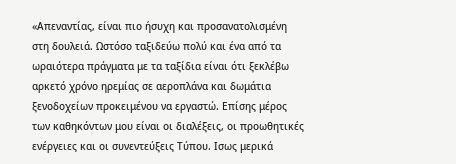«Απεναντίας, είναι πιο ήσυχη και προσανατολισμένη στη δουλειά. Ωστόσο ταξιδεύω πολύ και ένα από τα ωραιότερα πράγματα με τα ταξίδια είναι ότι ξεκλέβω αρκετό χρόνο ηρεμίας σε αεροπλάνα και δωμάτια ξενοδοχείων προκειμένου να εργαστώ. Επίσης μέρος των καθηκόντων μου είναι οι διαλέξεις, οι προωθητικές ενέργειες και οι συνεντεύξεις Τύπου. Ισως μερικά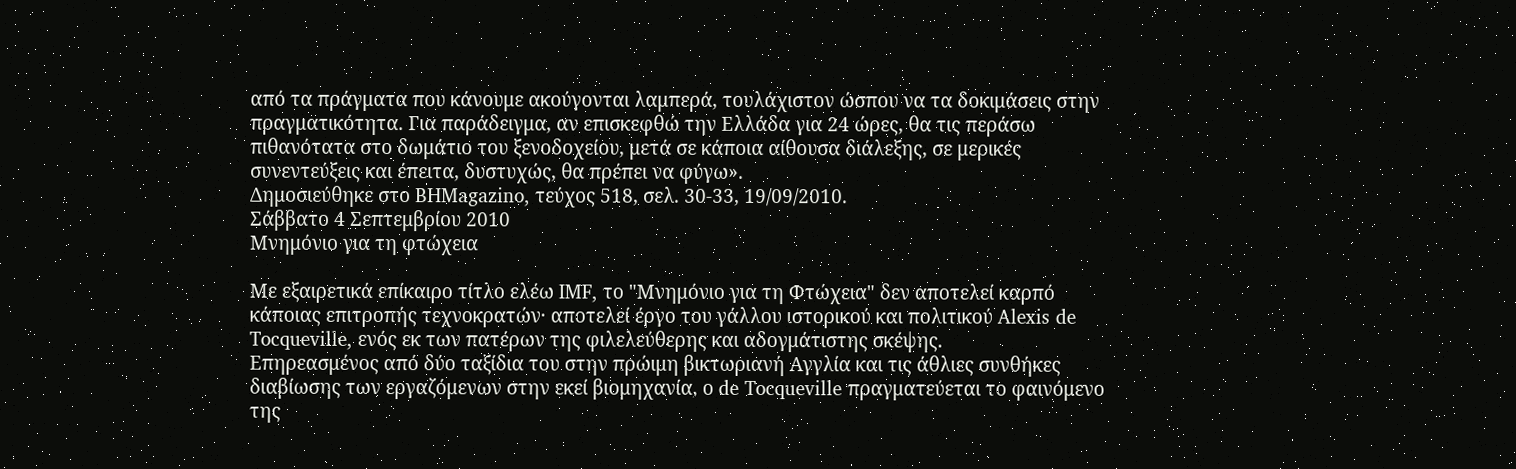από τα πράγματα που κάνουμε ακούγονται λαμπερά, τουλάχιστον ώσπου να τα δοκιμάσεις στην πραγματικότητα. Για παράδειγμα, αν επισκεφθώ την Ελλάδα για 24 ώρες, θα τις περάσω πιθανότατα στο δωμάτιο του ξενοδοχείου, μετά σε κάποια αίθουσα διάλεξης, σε μερικές συνεντεύξεις και έπειτα, δυστυχώς, θα πρέπει να φύγω».
Δημοσιεύθηκε στο BHMagazino, τεύχος 518, σελ. 30-33, 19/09/2010.
Σάββατο 4 Σεπτεμβρίου 2010
Μνημόνιο για τη φτώχεια

Με εξαιρετικά επίκαιρο τίτλο ελέω IMF, το "Μνημόνιο για τη Φτώχεια" δεν αποτελεί καρπό κάποιας επιτροπής τεχνοκρατών· αποτελεί έργο του γάλλου ιστορικού και πολιτικού Alexis de Tocqueville, ενός εκ των πατέρων της φιλελεύθερης και αδογμάτιστης σκέψης.
Επηρεασμένος από δύο ταξίδια του στην πρώιμη βικτωριανή Αγγλία και τις άθλιες συνθήκες διαβίωσης των εργαζόμενων στην εκεί βιομηχανία, ο de Tocqueville πραγματεύεται το φαινόμενο της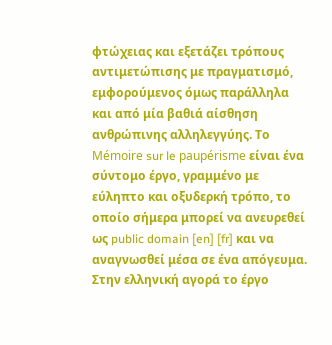φτώχειας και εξετάζει τρόπους αντιμετώπισης με πραγματισμό, εμφορούμενος όμως παράλληλα και από μία βαθιά αίσθηση ανθρώπινης αλληλεγγύης. Το Mémoire sur le paupérisme είναι ένα σύντομο έργο, γραμμένο με εύληπτο και οξυδερκή τρόπο, το οποίο σήμερα μπορεί να ανευρεθεί ως public domain [en] [fr] και να αναγνωσθεί μέσα σε ένα απόγευμα. Στην ελληνική αγορά το έργο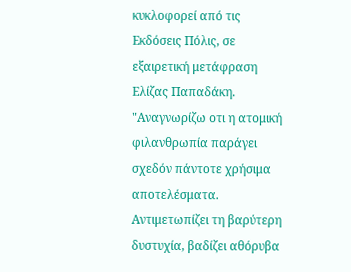κυκλοφορεί από τις Εκδόσεις Πόλις, σε εξαιρετική μετάφραση Ελίζας Παπαδάκη.
"Αναγνωρίζω οτι η ατομική φιλανθρωπία παράγει σχεδόν πάντοτε χρήσιμα αποτελέσματα. Αντιμετωπίζει τη βαρύτερη δυστυχία, βαδίζει αθόρυβα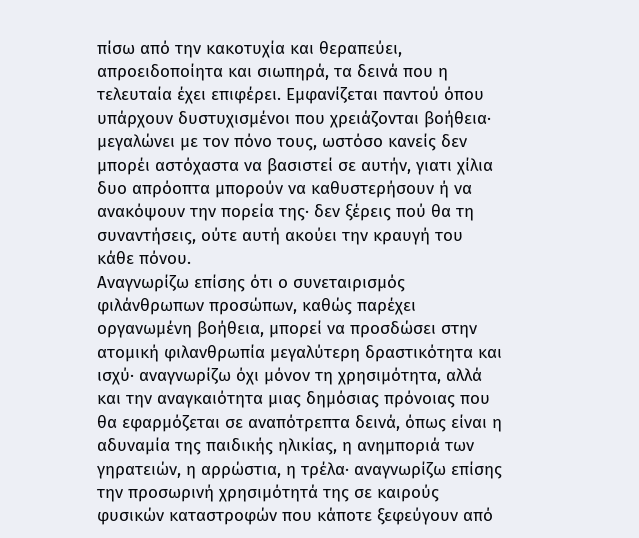πίσω από την κακοτυχία και θεραπεύει, απροειδοποίητα και σιωπηρά, τα δεινά που η τελευταία έχει επιφέρει. Εμφανίζεται παντού όπου υπάρχουν δυστυχισμένοι που χρειάζονται βοήθεια· μεγαλώνει με τον πόνο τους, ωστόσο κανείς δεν μπορέι αστόχαστα να βασιστεί σε αυτήν, γιατι χίλια δυο απρόοπτα μπορούν να καθυστερήσουν ή να ανακόψουν την πορεία της· δεν ξέρεις πού θα τη συναντήσεις, ούτε αυτή ακούει την κραυγή του κάθε πόνου.
Αναγνωρίζω επίσης ότι ο συνεταιρισμός φιλάνθρωπων προσώπων, καθώς παρέχει οργανωμένη βοήθεια, μπορεί να προσδώσει στην ατομική φιλανθρωπία μεγαλύτερη δραστικότητα και ισχύ· αναγνωρίζω όχι μόνον τη χρησιμότητα, αλλά και την αναγκαιότητα μιας δημόσιας πρόνοιας που θα εφαρμόζεται σε αναπότρεπτα δεινά, όπως είναι η αδυναμία της παιδικής ηλικίας, η ανημποριά των γηρατειών, η αρρώστια, η τρέλα· αναγνωρίζω επίσης την προσωρινή χρησιμότητά της σε καιρούς φυσικών καταστροφών που κάποτε ξεφεύγουν από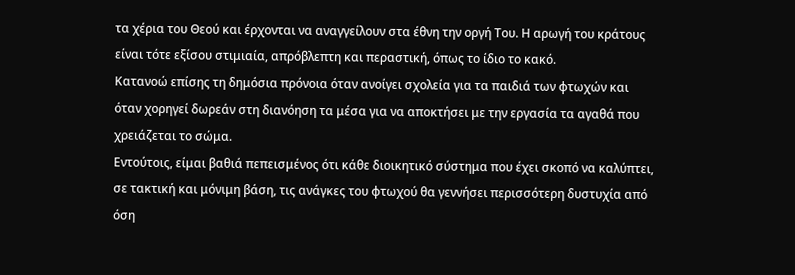τα χέρια του Θεού και έρχονται να αναγγείλουν στα έθνη την οργή Του. Η αρωγή του κράτους είναι τότε εξίσου στιμιαία, απρόβλεπτη και περαστική, όπως το ίδιο το κακό.
Κατανοώ επίσης τη δημόσια πρόνοια όταν ανοίγει σχολεία για τα παιδιά των φτωχών και όταν χορηγεί δωρεάν στη διανόηση τα μέσα για να αποκτήσει με την εργασία τα αγαθά που χρειάζεται το σώμα.
Εντούτοις, είμαι βαθιά πεπεισμένος ότι κάθε διοικητικό σύστημα που έχει σκοπό να καλύπτει, σε τακτική και μόνιμη βάση, τις ανάγκες του φτωχού θα γεννήσει περισσότερη δυστυχία από όση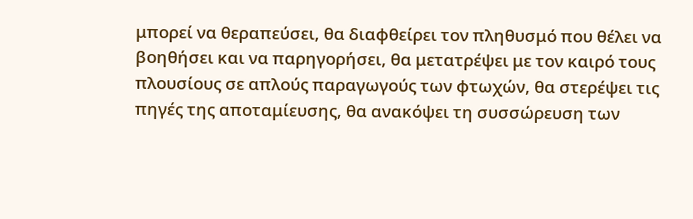μπορεί να θεραπεύσει, θα διαφθείρει τον πληθυσμό που θέλει να βοηθήσει και να παρηγορήσει, θα μετατρέψει με τον καιρό τους πλουσίους σε απλούς παραγωγούς των φτωχών, θα στερέψει τις πηγές της αποταμίευσης, θα ανακόψει τη συσσώρευση των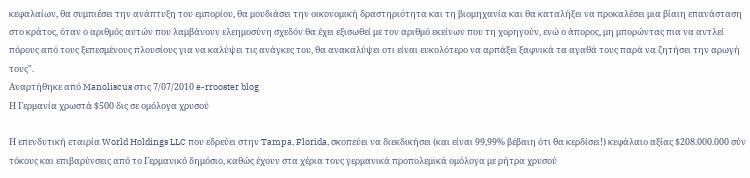κεφαλαίων, θα συμπιέσει την ανάπτυξη του εμπορίου, θα μουδιάσει την οικονομική δραστηριότητα και τη βιομηχανία και θα καταλήξει να προκαλέσει μια βίαιη επανάσταση στο κράτος, όταν ο αριθμός αυτών που λαμβάνουν ελεημοσύνη σχεδόν θα έχει εξισωθεί με τον αριθμό εκείνων που τη χορηγούν, ενώ ο άπορος, μη μπορώντας πια να αντλεί πόρους από τους ξεπεσμένους πλουσίους για να καλύψει τις ανάγκες του, θα ανακαλύψει οτι είναι ευκολότερο να αρπάξει ξαφνικά τα αγαθά τους παρά να ζητήσει την αρωγή τους".
Αναρτήθηκε από Manoliscus στις 7/07/2010 e-rrooster blog
Η Γερμανία χρωστά $500 δις σε ομόλογα χρυσού

Η επενδυτική εταιρία World Holdings LLC που εδρεύει στην Tampa, Florida, σκοπεύει να διεκδικήσει (και είναι 99,99% βέβαιη ότι θα κερδίσει!) κεφάλαιο αξίας $208.000.000 σύν τόκους και επιβαρύνσεις από το Γερμανικό δημόσιο, καθώς έχουν στα χέρια τους γερμανικά προπολεμικά ομόλογα με ρήτρα χρυσού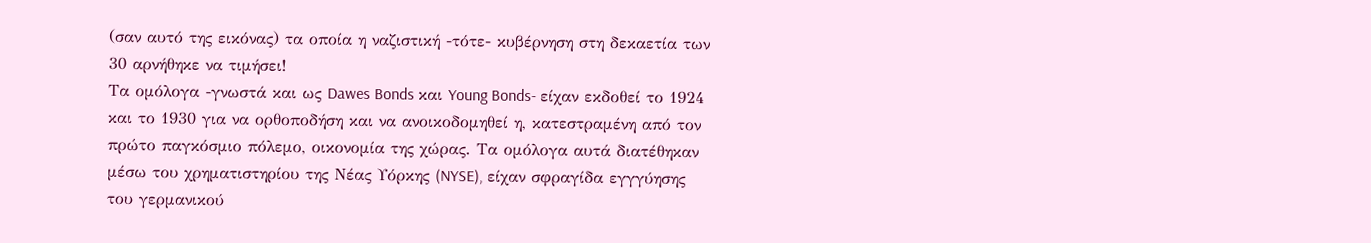(σαν αυτό της εικόνας) τα οποία η ναζιστική -τότε- κυβέρνηση στη δεκαετία των 30 αρνήθηκε να τιμήσει!
Τα ομόλογα -γνωστά και ως Dawes Bonds και Young Bonds- είχαν εκδοθεί το 1924 και το 1930 για να ορθοποδήση και να ανοικοδομηθεί η, κατεστραμένη από τον πρώτο παγκόσμιο πόλεμο, οικονομία της χώρας. Τα ομόλογα αυτά διατέθηκαν μέσω του χρηματιστηρίου της Νέας Υόρκης (NYSE), είχαν σφραγίδα εγγγύησης του γερμανικού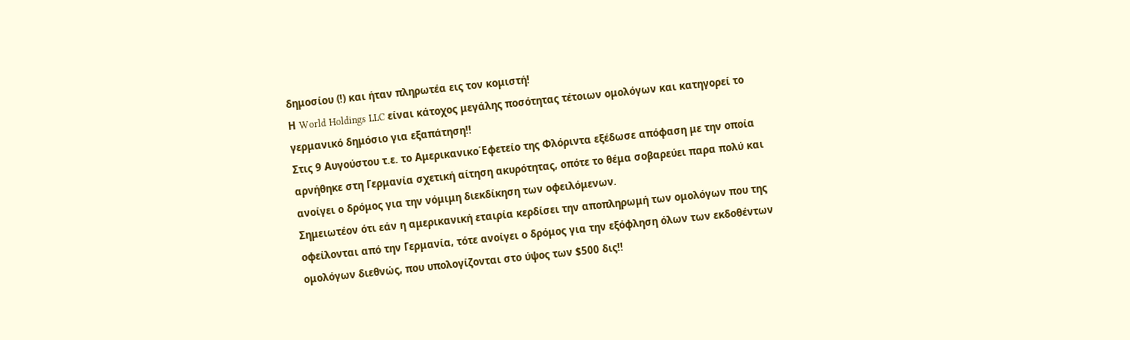δημοσίου (!) και ήταν πληρωτέα εις τον κομιστή!
Η World Holdings LLC είναι κάτοχος μεγάλης ποσότητας τέτοιων ομολόγων και κατηγορεί το γερμανικό δημόσιο για εξαπάτηση!!
Στις 9 Αυγούστου τ.ε. το Αμερικανικο΄Εφετείο της Φλόριντα εξέδωσε απόφαση με την οποία αρνήθηκε στη Γερμανία σχετική αίτηση ακυρότητας, οπότε το θέμα σοβαρεύει παρα πολύ και ανοίγει ο δρόμος για την νόμιμη διεκδίκηση των οφειλόμενων.
Σημειωτέον ότι εάν η αμερικανική εταιρία κερδίσει την αποπληρωμή των ομολόγων που της οφείλονται από την Γερμανία, τότε ανοίγει ο δρόμος για την εξόφληση όλων των εκδοθέντων ομολόγων διεθνώς, που υπολογίζονται στο ύψος των $500 δις!!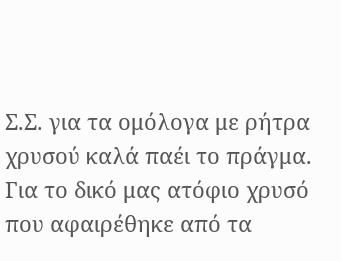Σ.Σ. για τα ομόλογα με ρήτρα χρυσού καλά παέι το πράγμα. Για το δικό μας ατόφιο χρυσό που αφαιρέθηκε από τα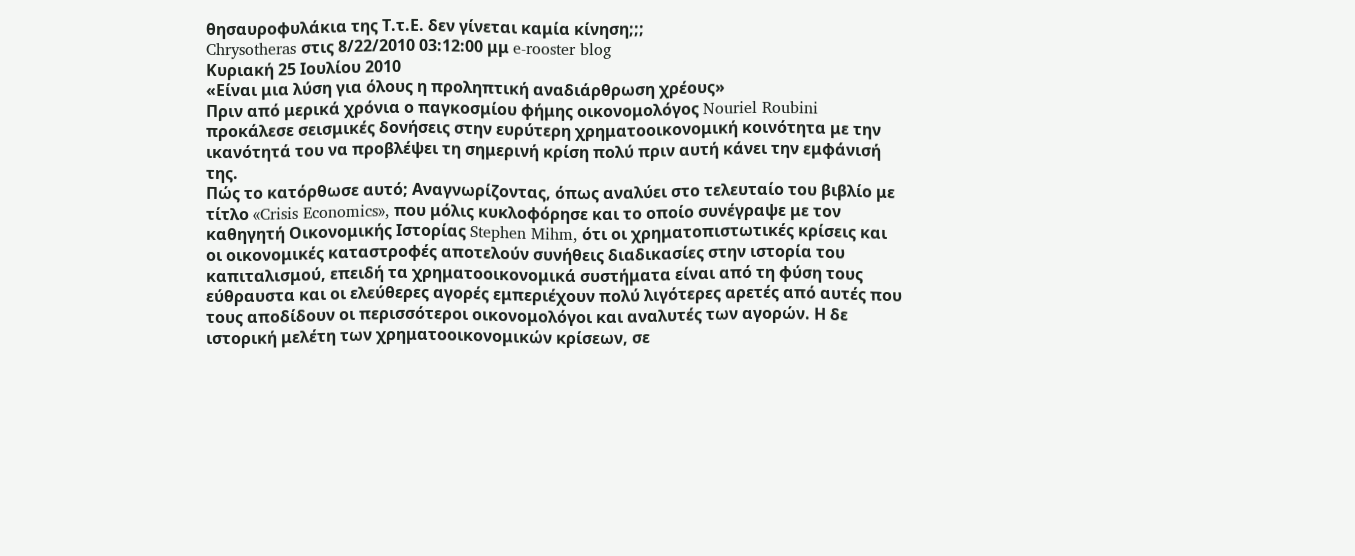θησαυροφυλάκια της Τ.τ.Ε. δεν γίνεται καμία κίνηση;;;
Chrysotheras στις 8/22/2010 03:12:00 μμ e-rooster blog
Κυριακή 25 Ιουλίου 2010
«Είναι μια λύση για όλους η προληπτική αναδιάρθρωση χρέους»
Πριν από μερικά χρόνια ο παγκοσμίου φήμης οικονομολόγος Nouriel Roubini προκάλεσε σεισμικές δονήσεις στην ευρύτερη χρηματοοικονομική κοινότητα με την ικανότητά του να προβλέψει τη σημερινή κρίση πολύ πριν αυτή κάνει την εμφάνισή της.
Πώς το κατόρθωσε αυτό; Αναγνωρίζοντας, όπως αναλύει στο τελευταίο του βιβλίο με τίτλο «Crisis Economics», που μόλις κυκλοφόρησε και το οποίο συνέγραψε με τον καθηγητή Οικονομικής Ιστορίας Stephen Mihm, ότι οι χρηματοπιστωτικές κρίσεις και οι οικονομικές καταστροφές αποτελούν συνήθεις διαδικασίες στην ιστορία του καπιταλισμού, επειδή τα χρηματοοικονομικά συστήματα είναι από τη φύση τους εύθραυστα και οι ελεύθερες αγορές εμπεριέχουν πολύ λιγότερες αρετές από αυτές που τους αποδίδουν οι περισσότεροι οικονομολόγοι και αναλυτές των αγορών. Η δε ιστορική μελέτη των χρηματοοικονομικών κρίσεων, σε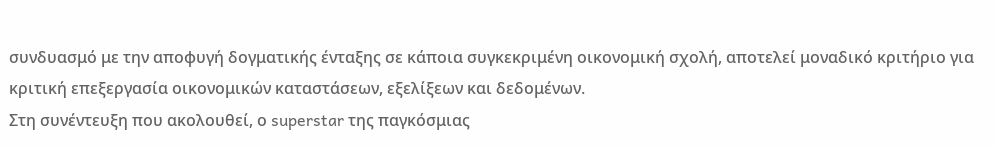συνδυασμό με την αποφυγή δογματικής ένταξης σε κάποια συγκεκριμένη οικονομική σχολή, αποτελεί μοναδικό κριτήριο για κριτική επεξεργασία οικονομικών καταστάσεων, εξελίξεων και δεδομένων.
Στη συνέντευξη που ακολουθεί, ο superstar της παγκόσμιας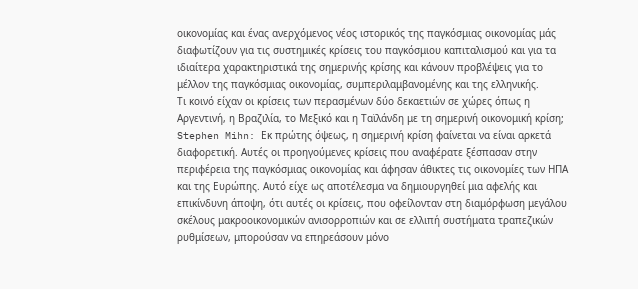οικονομίας και ένας ανερχόμενος νέος ιστορικός της παγκόσμιας οικονομίας μάς διαφωτίζουν για τις συστημικές κρίσεις του παγκόσμιου καπιταλισμού και για τα ιδιαίτερα χαρακτηριστικά της σημερινής κρίσης και κάνουν προβλέψεις για το μέλλον της παγκόσμιας οικονομίας, συμπεριλαμβανομένης και της ελληνικής.
Τι κοινό είχαν οι κρίσεις των περασμένων δύο δεκαετιών σε χώρες όπως η Αργεντινή, η Βραζιλία, το Μεξικό και η Ταϊλάνδη με τη σημερινή οικονομική κρίση;
Stephen Mihn: Εκ πρώτης όψεως, η σημερινή κρίση φαίνεται να είναι αρκετά διαφορετική. Αυτές οι προηγούμενες κρίσεις που αναφέρατε ξέσπασαν στην περιφέρεια της παγκόσμιας οικονομίας και άφησαν άθικτες τις οικονομίες των ΗΠΑ και της Ευρώπης. Αυτό είχε ως αποτέλεσμα να δημιουργηθεί μια αφελής και επικίνδυνη άποψη, ότι αυτές οι κρίσεις, που οφείλονταν στη διαμόρφωση μεγάλου σκέλους μακροοικονομικών ανισορροπιών και σε ελλιπή συστήματα τραπεζικών ρυθμίσεων, μπορούσαν να επηρεάσουν μόνο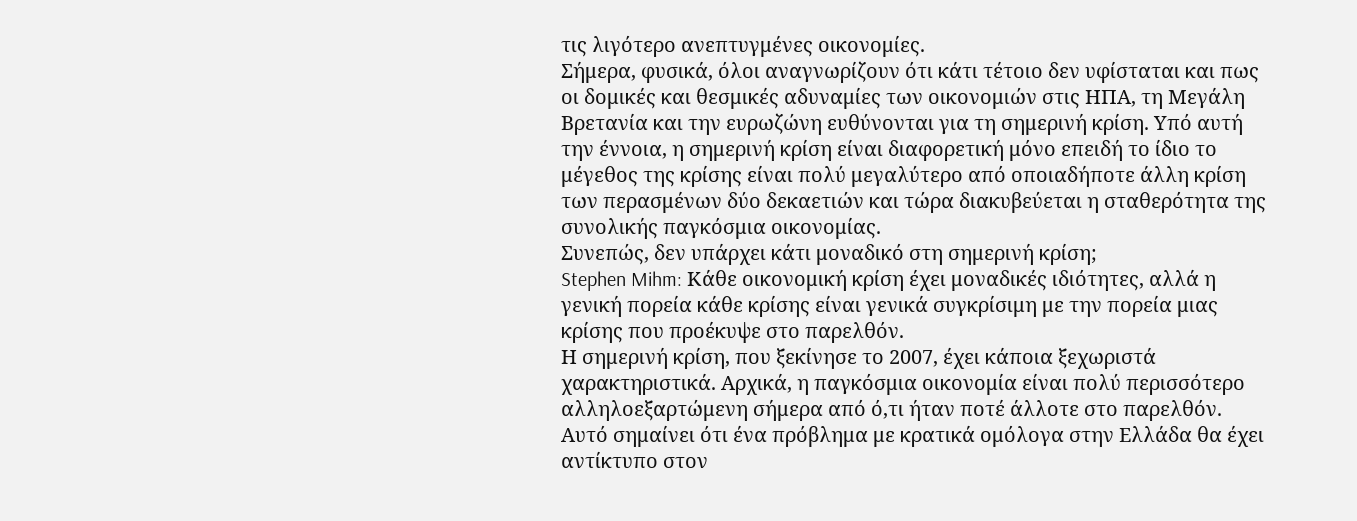τις λιγότερο ανεπτυγμένες οικονομίες.
Σήμερα, φυσικά, όλοι αναγνωρίζουν ότι κάτι τέτοιο δεν υφίσταται και πως οι δομικές και θεσμικές αδυναμίες των οικονομιών στις ΗΠΑ, τη Μεγάλη Βρετανία και την ευρωζώνη ευθύνονται για τη σημερινή κρίση. Υπό αυτή την έννοια, η σημερινή κρίση είναι διαφορετική μόνο επειδή το ίδιο το μέγεθος της κρίσης είναι πολύ μεγαλύτερο από οποιαδήποτε άλλη κρίση των περασμένων δύο δεκαετιών και τώρα διακυβεύεται η σταθερότητα της συνολικής παγκόσμια οικονομίας.
Συνεπώς, δεν υπάρχει κάτι μοναδικό στη σημερινή κρίση;
Stephen Mihm: Κάθε οικονομική κρίση έχει μοναδικές ιδιότητες, αλλά η γενική πορεία κάθε κρίσης είναι γενικά συγκρίσιμη με την πορεία μιας κρίσης που προέκυψε στο παρελθόν.
Η σημερινή κρίση, που ξεκίνησε το 2007, έχει κάποια ξεχωριστά χαρακτηριστικά. Αρχικά, η παγκόσμια οικονομία είναι πολύ περισσότερο αλληλοεξαρτώμενη σήμερα από ό,τι ήταν ποτέ άλλοτε στο παρελθόν. Αυτό σημαίνει ότι ένα πρόβλημα με κρατικά ομόλογα στην Ελλάδα θα έχει αντίκτυπο στον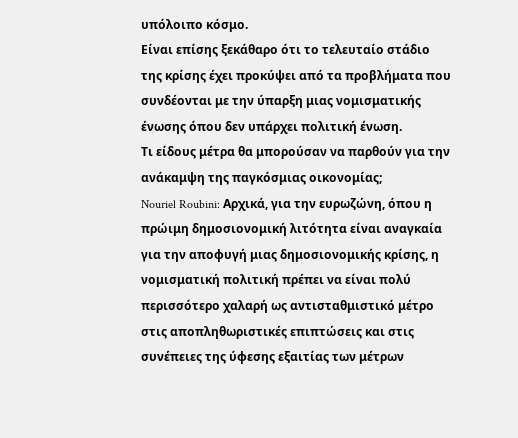υπόλοιπο κόσμο.
Είναι επίσης ξεκάθαρο ότι το τελευταίο στάδιο της κρίσης έχει προκύψει από τα προβλήματα που συνδέονται με την ύπαρξη μιας νομισματικής ένωσης όπου δεν υπάρχει πολιτική ένωση.
Τι είδους μέτρα θα μπορούσαν να παρθούν για την ανάκαμψη της παγκόσμιας οικονομίας;
Nouriel Roubini: Αρχικά, για την ευρωζώνη, όπου η πρώιμη δημοσιονομική λιτότητα είναι αναγκαία για την αποφυγή μιας δημοσιονομικής κρίσης, η νομισματική πολιτική πρέπει να είναι πολύ περισσότερο χαλαρή ως αντισταθμιστικό μέτρο στις αποπληθωριστικές επιπτώσεις και στις συνέπειες της ύφεσης εξαιτίας των μέτρων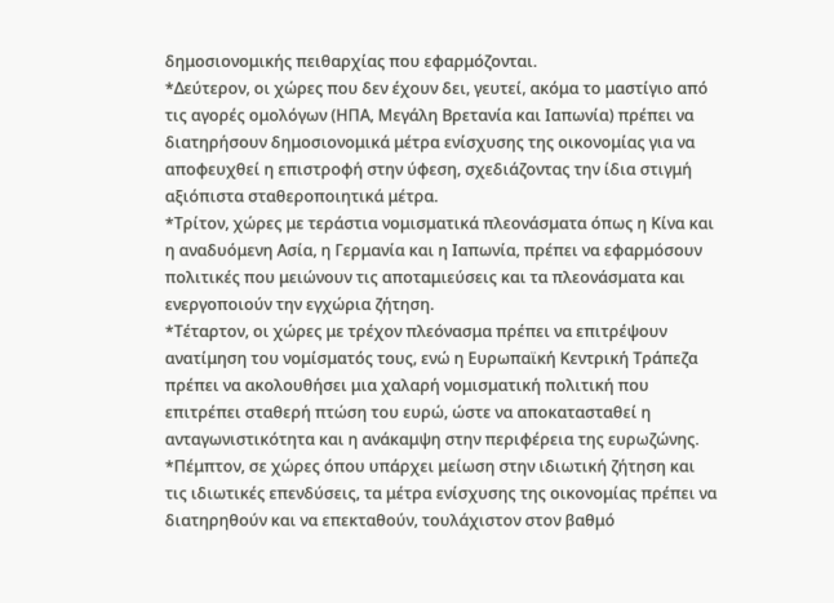δημοσιονομικής πειθαρχίας που εφαρμόζονται.
*Δεύτερον, οι χώρες που δεν έχουν δει, γευτεί, ακόμα το μαστίγιο από τις αγορές ομολόγων (ΗΠΑ, Μεγάλη Βρετανία και Ιαπωνία) πρέπει να διατηρήσουν δημοσιονομικά μέτρα ενίσχυσης της οικονομίας για να αποφευχθεί η επιστροφή στην ύφεση, σχεδιάζοντας την ίδια στιγμή αξιόπιστα σταθεροποιητικά μέτρα.
*Τρίτον, χώρες με τεράστια νομισματικά πλεονάσματα όπως η Κίνα και η αναδυόμενη Ασία, η Γερμανία και η Ιαπωνία, πρέπει να εφαρμόσουν πολιτικές που μειώνουν τις αποταμιεύσεις και τα πλεονάσματα και ενεργοποιούν την εγχώρια ζήτηση.
*Τέταρτον, οι χώρες με τρέχον πλεόνασμα πρέπει να επιτρέψουν ανατίμηση του νομίσματός τους, ενώ η Ευρωπαϊκή Κεντρική Τράπεζα πρέπει να ακολουθήσει μια χαλαρή νομισματική πολιτική που επιτρέπει σταθερή πτώση του ευρώ, ώστε να αποκατασταθεί η ανταγωνιστικότητα και η ανάκαμψη στην περιφέρεια της ευρωζώνης.
*Πέμπτον, σε χώρες όπου υπάρχει μείωση στην ιδιωτική ζήτηση και τις ιδιωτικές επενδύσεις, τα μέτρα ενίσχυσης της οικονομίας πρέπει να διατηρηθούν και να επεκταθούν, τουλάχιστον στον βαθμό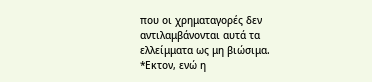που οι χρηματαγορές δεν αντιλαμβάνονται αυτά τα ελλείμματα ως μη βιώσιμα.
*Εκτον, ενώ η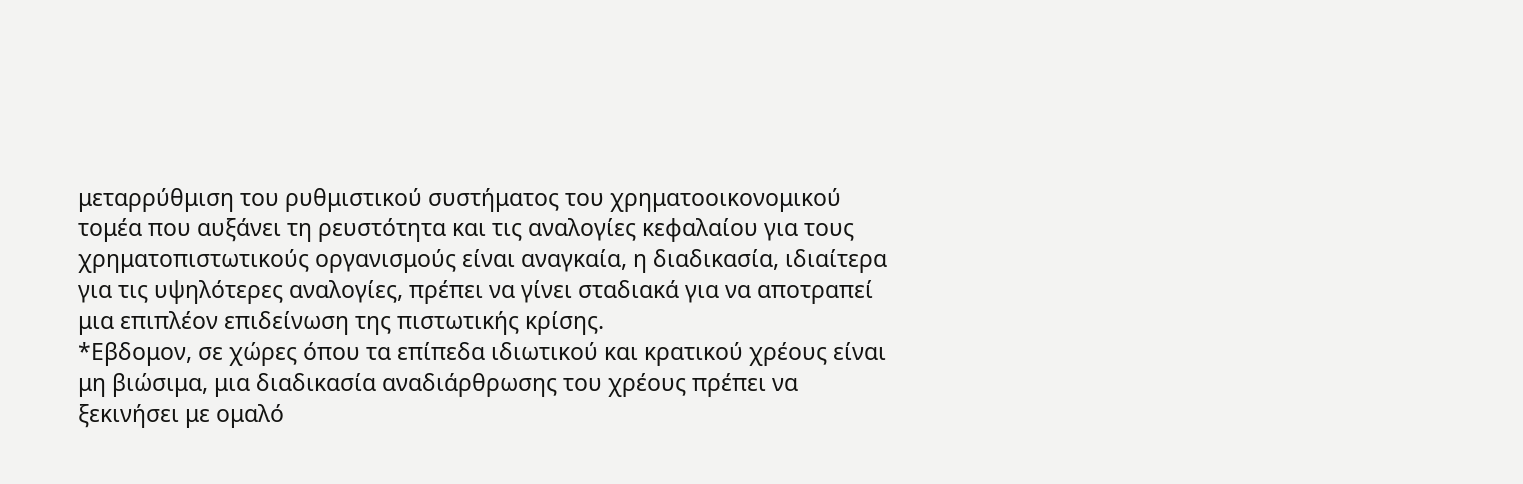μεταρρύθμιση του ρυθμιστικού συστήματος του χρηματοοικονομικού τομέα που αυξάνει τη ρευστότητα και τις αναλογίες κεφαλαίου για τους χρηματοπιστωτικούς οργανισμούς είναι αναγκαία, η διαδικασία, ιδιαίτερα για τις υψηλότερες αναλογίες, πρέπει να γίνει σταδιακά για να αποτραπεί μια επιπλέον επιδείνωση της πιστωτικής κρίσης.
*Εβδομον, σε χώρες όπου τα επίπεδα ιδιωτικού και κρατικού χρέους είναι μη βιώσιμα, μια διαδικασία αναδιάρθρωσης του χρέους πρέπει να ξεκινήσει με ομαλό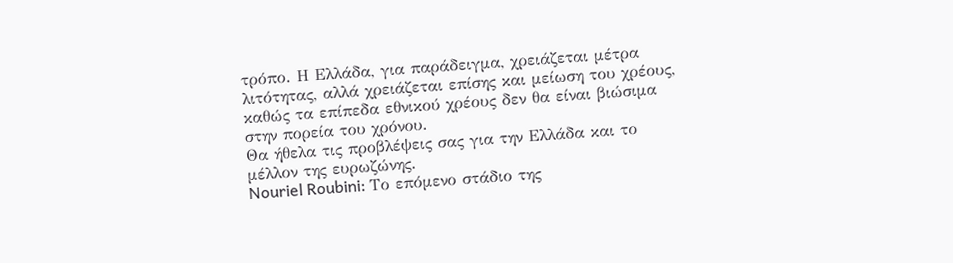τρόπο. Η Ελλάδα, για παράδειγμα, χρειάζεται μέτρα λιτότητας, αλλά χρειάζεται επίσης και μείωση του χρέους, καθώς τα επίπεδα εθνικού χρέους δεν θα είναι βιώσιμα στην πορεία του χρόνου.
Θα ήθελα τις προβλέψεις σας για την Ελλάδα και το μέλλον της ευρωζώνης.
Nouriel Roubini: Το επόμενο στάδιο της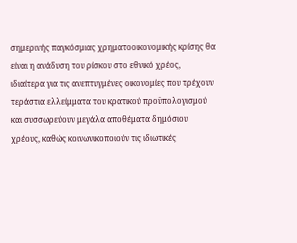σημερινής παγκόσμιας χρηματοοικονομικής κρίσης θα είναι η ανάδυση του ρίσκου στο εθνικό χρέος, ιδιαίτερα για τις ανεπτυγμένες οικονομίες που τρέχουν τεράστια ελλείμματα του κρατικού προϋπολογισμού και συσσωρεύουν μεγάλα αποθέματα δημόσιου χρέους, καθώς κοινωνικοποιούν τις ιδιωτικές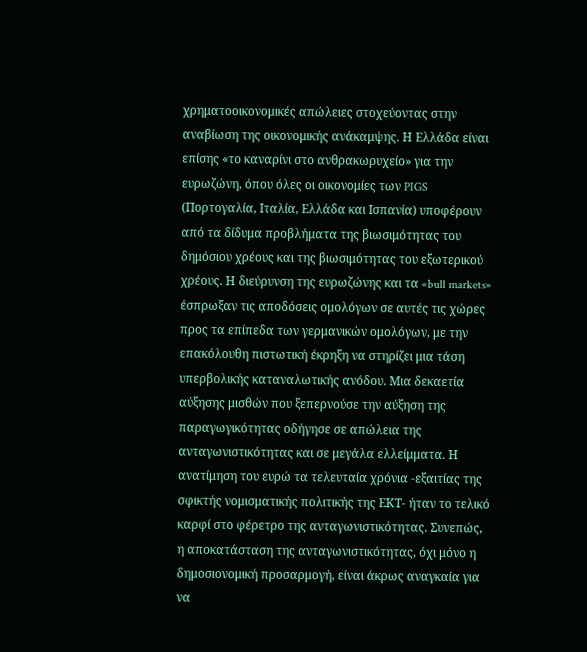χρηματοοικονομικές απώλειες στοχεύοντας στην αναβίωση της οικονομικής ανάκαμψης. Η Ελλάδα είναι επίσης «το καναρίνι στο ανθρακωρυχείο» για την ευρωζώνη, όπου όλες οι οικονομίες των PIGS (Πορτογαλία, Ιταλία, Ελλάδα και Ισπανία) υποφέρουν από τα δίδυμα προβλήματα της βιωσιμότητας του δημόσιου χρέους και της βιωσιμότητας του εξωτερικού χρέους. Η διεύρυνση της ευρωζώνης και τα «bull markets» έσπρωξαν τις αποδόσεις ομολόγων σε αυτές τις χώρες προς τα επίπεδα των γερμανικών ομολόγων, με την επακόλουθη πιστωτική έκρηξη να στηρίζει μια τάση υπερβολικής καταναλωτικής ανόδου. Μια δεκαετία αύξησης μισθών που ξεπερνούσε την αύξηση της παραγωγικότητας οδήγησε σε απώλεια της ανταγωνιστικότητας και σε μεγάλα ελλείμματα. Η ανατίμηση του ευρώ τα τελευταία χρόνια -εξαιτίας της σφικτής νομισματικής πολιτικής της ΕΚΤ- ήταν το τελικό καρφί στο φέρετρο της ανταγωνιστικότητας. Συνεπώς, η αποκατάσταση της ανταγωνιστικότητας, όχι μόνο η δημοσιονομική προσαρμογή, είναι άκρως αναγκαία για να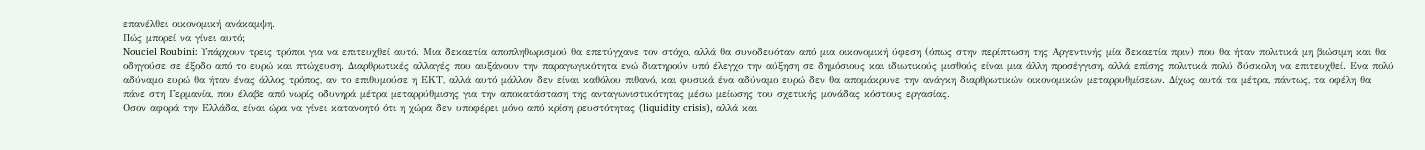επανέλθει οικονομική ανάκαμψη.
Πώς μπορεί να γίνει αυτό;
Nouciel Roubini: Υπάρχουν τρεις τρόποι για να επιτευχθεί αυτό. Μια δεκαετία αποπληθωρισμού θα επετύγχανε τον στόχο, αλλά θα συνοδευόταν από μια οικονομική ύφεση (όπως στην περίπτωση της Αργεντινής μία δεκαετία πριν) που θα ήταν πολιτικά μη βιώσιμη και θα οδηγούσε σε έξοδο από το ευρώ και πτώχευση. Διαρθρωτικές αλλαγές που αυξάνουν την παραγωγικότητα ενώ διατηρούν υπό έλεγχο την αύξηση σε δημόσιους και ιδιωτικούς μισθούς είναι μια άλλη προσέγγιση, αλλά επίσης πολιτικά πολύ δύσκολη να επιτευχθεί. Ενα πολύ αδύναμο ευρώ θα ήταν ένας άλλος τρόπος, αν το επιθυμούσε η ΕΚΤ, αλλά αυτό μάλλον δεν είναι καθόλου πιθανό, και φυσικά ένα αδύναμο ευρώ δεν θα απομάκρυνε την ανάγκη διαρθρωτικών οικονομικών μεταρρυθμίσεων. Δίχως αυτά τα μέτρα, πάντως, τα οφέλη θα πάνε στη Γερμανία, που έλαβε από νωρίς οδυνηρά μέτρα μεταρρύθμισης για την αποκατάσταση της ανταγωνιστικότητας μέσω μείωσης του σχετικής μονάδας κόστους εργασίας.
Οσον αφορά την Ελλάδα, είναι ώρα να γίνει κατανοητό ότι η χώρα δεν υποφέρει μόνο από κρίση ρευστότητας (liquidity crisis), αλλά και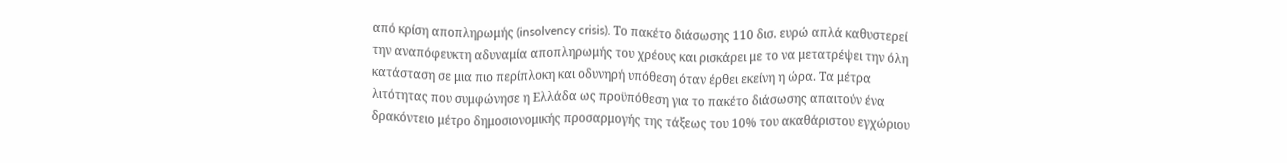από κρίση αποπληρωμής (insolvency crisis). Το πακέτο διάσωσης 110 δισ. ευρώ απλά καθυστερεί την αναπόφευκτη αδυναμία αποπληρωμής του χρέους και ρισκάρει με το να μετατρέψει την όλη κατάσταση σε μια πιο περίπλοκη και οδυνηρή υπόθεση όταν έρθει εκείνη η ώρα. Τα μέτρα λιτότητας που συμφώνησε η Ελλάδα ως προϋπόθεση για το πακέτο διάσωσης απαιτούν ένα δρακόντειο μέτρο δημοσιονομικής προσαρμογής της τάξεως του 10% του ακαθάριστου εγχώριου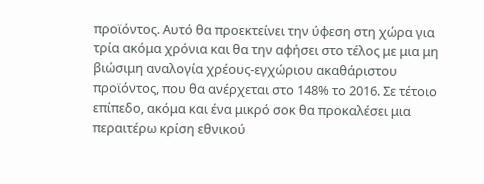προϊόντος. Αυτό θα προεκτείνει την ύφεση στη χώρα για τρία ακόμα χρόνια και θα την αφήσει στο τέλος με μια μη βιώσιμη αναλογία χρέους-εγχώριου ακαθάριστου προϊόντος, που θα ανέρχεται στο 148% το 2016. Σε τέτοιο επίπεδο, ακόμα και ένα μικρό σοκ θα προκαλέσει μια περαιτέρω κρίση εθνικού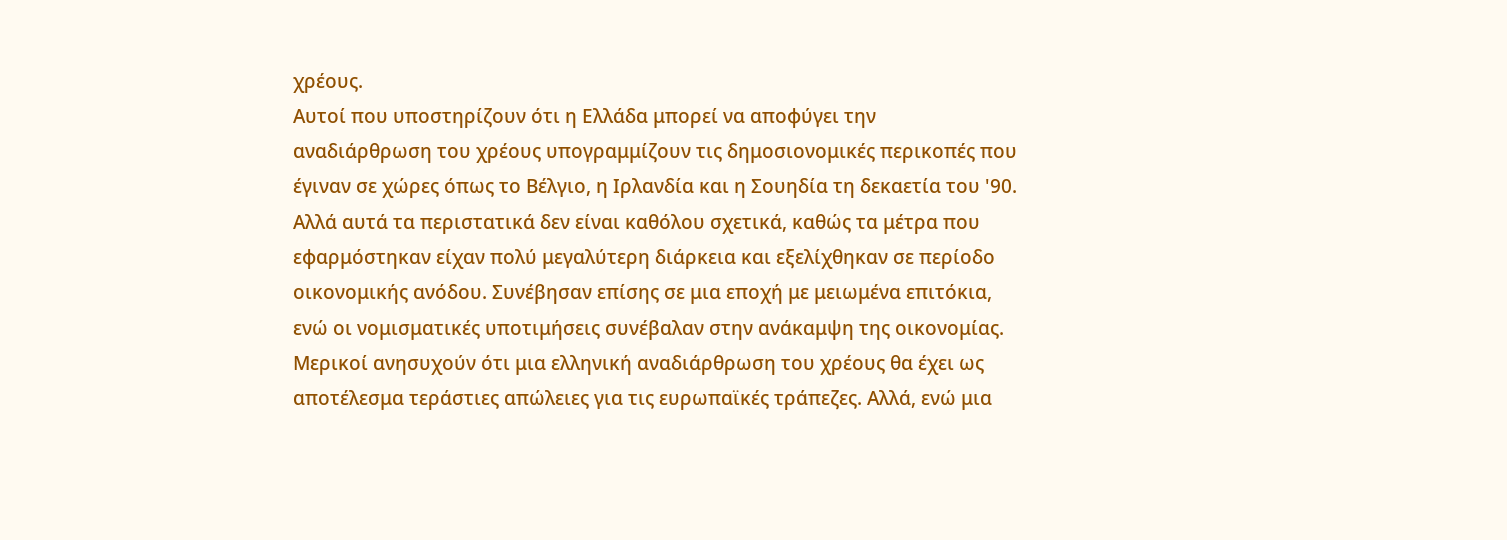χρέους.
Αυτοί που υποστηρίζουν ότι η Ελλάδα μπορεί να αποφύγει την αναδιάρθρωση του χρέους υπογραμμίζουν τις δημοσιονομικές περικοπές που έγιναν σε χώρες όπως το Βέλγιο, η Ιρλανδία και η Σουηδία τη δεκαετία του '90. Αλλά αυτά τα περιστατικά δεν είναι καθόλου σχετικά, καθώς τα μέτρα που εφαρμόστηκαν είχαν πολύ μεγαλύτερη διάρκεια και εξελίχθηκαν σε περίοδο οικονομικής ανόδου. Συνέβησαν επίσης σε μια εποχή με μειωμένα επιτόκια, ενώ οι νομισματικές υποτιμήσεις συνέβαλαν στην ανάκαμψη της οικονομίας.
Μερικοί ανησυχούν ότι μια ελληνική αναδιάρθρωση του χρέους θα έχει ως αποτέλεσμα τεράστιες απώλειες για τις ευρωπαϊκές τράπεζες. Αλλά, ενώ μια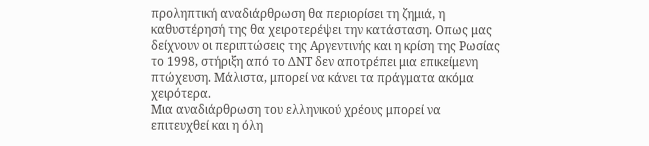προληπτική αναδιάρθρωση θα περιορίσει τη ζημιά, η καθυστέρησή της θα χειροτερέψει την κατάσταση. Οπως μας δείχνουν οι περιπτώσεις της Αργεντινής και η κρίση της Ρωσίας το 1998, στήριξη από το ΔΝΤ δεν αποτρέπει μια επικείμενη πτώχευση. Μάλιστα, μπορεί να κάνει τα πράγματα ακόμα χειρότερα.
Μια αναδιάρθρωση του ελληνικού χρέους μπορεί να επιτευχθεί και η όλη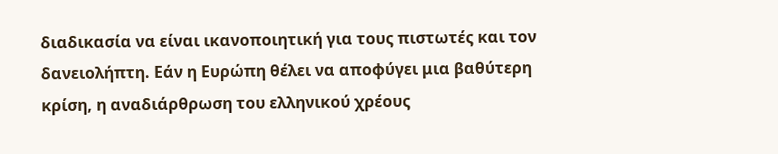διαδικασία να είναι ικανοποιητική για τους πιστωτές και τον δανειολήπτη. Εάν η Ευρώπη θέλει να αποφύγει μια βαθύτερη κρίση, η αναδιάρθρωση του ελληνικού χρέους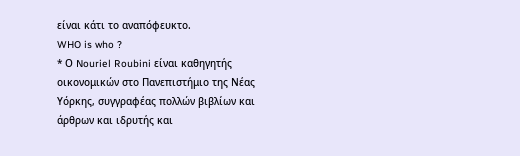είναι κάτι το αναπόφευκτο.
WHO is who ?
* Ο Nouriel Roubini είναι καθηγητής οικονομικών στο Πανεπιστήμιο της Νέας Υόρκης, συγγραφέας πολλών βιβλίων και άρθρων και ιδρυτής και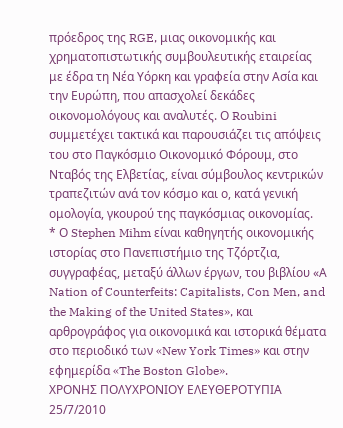πρόεδρος της RGE, μιας οικονομικής και χρηματοπιστωτικής συμβουλευτικής εταιρείας με έδρα τη Νέα Υόρκη και γραφεία στην Ασία και την Ευρώπη, που απασχολεί δεκάδες οικονομολόγους και αναλυτές. Ο Roubini συμμετέχει τακτικά και παρουσιάζει τις απόψεις του στο Παγκόσμιο Οικονομικό Φόρουμ, στο Νταβός της Ελβετίας, είναι σύμβουλος κεντρικών τραπεζιτών ανά τον κόσμο και ο, κατά γενική ομολογία, γκουρού της παγκόσμιας οικονομίας.
* Ο Stephen Mihm είναι καθηγητής οικονομικής ιστορίας στο Πανεπιστήμιο της Τζόρτζια, συγγραφέας, μεταξύ άλλων έργων, του βιβλίου «Α Nation of Counterfeits: Capitalists, Con Men, and the Making of the United States», και αρθρογράφος για οικονομικά και ιστορικά θέματα στο περιοδικό των «New York Times» και στην εφημερίδα «The Boston Globe».
ΧΡΟΝΗΣ ΠΟΛΥΧΡΟΝΙΟΥ ΕΛΕΥΘΕΡΟΤΥΠΙΑ 25/7/2010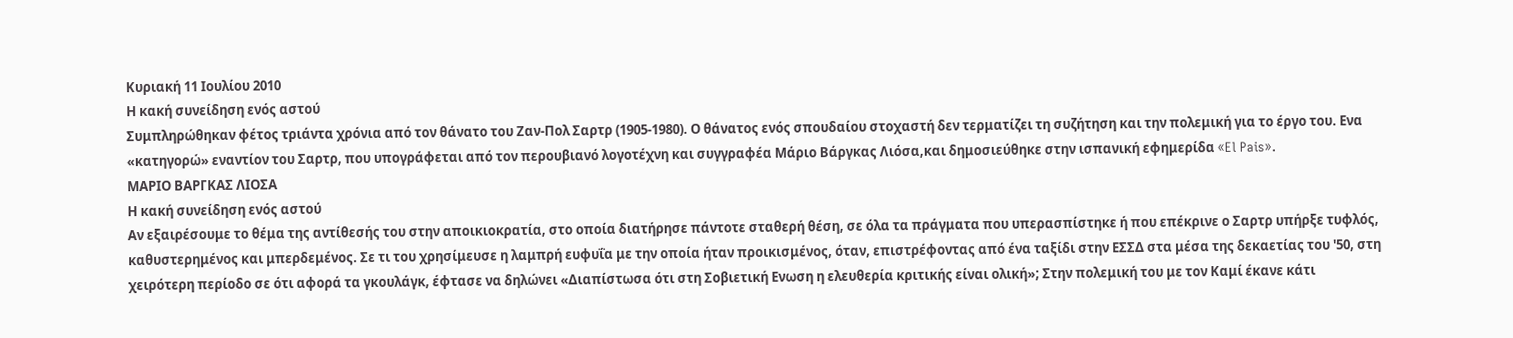Κυριακή 11 Ιουλίου 2010
Η κακή συνείδηση ενός αστού
Συμπληρώθηκαν φέτος τριάντα χρόνια από τον θάνατο του Ζαν-Πολ Σαρτρ (1905-1980). Ο θάνατος ενός σπουδαίου στοχαστή δεν τερματίζει τη συζήτηση και την πολεμική για το έργο του. Ενα «κατηγορώ» εναντίον του Σαρτρ, που υπογράφεται από τον περουβιανό λογοτέχνη και συγγραφέα Μάριο Βάργκας Λιόσα,και δημοσιεύθηκε στην ισπανική εφημερίδα «El Pais».
ΜΑΡΙΟ ΒΑΡΓΚΑΣ ΛΙΟΣΑ
Η κακή συνείδηση ενός αστού
Αν εξαιρέσουμε το θέμα της αντίθεσής του στην αποικιοκρατία, στο οποία διατήρησε πάντοτε σταθερή θέση, σε όλα τα πράγματα που υπερασπίστηκε ή που επέκρινε ο Σαρτρ υπήρξε τυφλός, καθυστερημένος και μπερδεμένος. Σε τι του χρησίμευσε η λαμπρή ευφυΐα με την οποία ήταν προικισμένος, όταν, επιστρέφοντας από ένα ταξίδι στην ΕΣΣΔ στα μέσα της δεκαετίας του '50, στη χειρότερη περίοδο σε ότι αφορά τα γκουλάγκ, έφτασε να δηλώνει «Διαπίστωσα ότι στη Σοβιετική Ενωση η ελευθερία κριτικής είναι ολική»; Στην πολεμική του με τον Καμί έκανε κάτι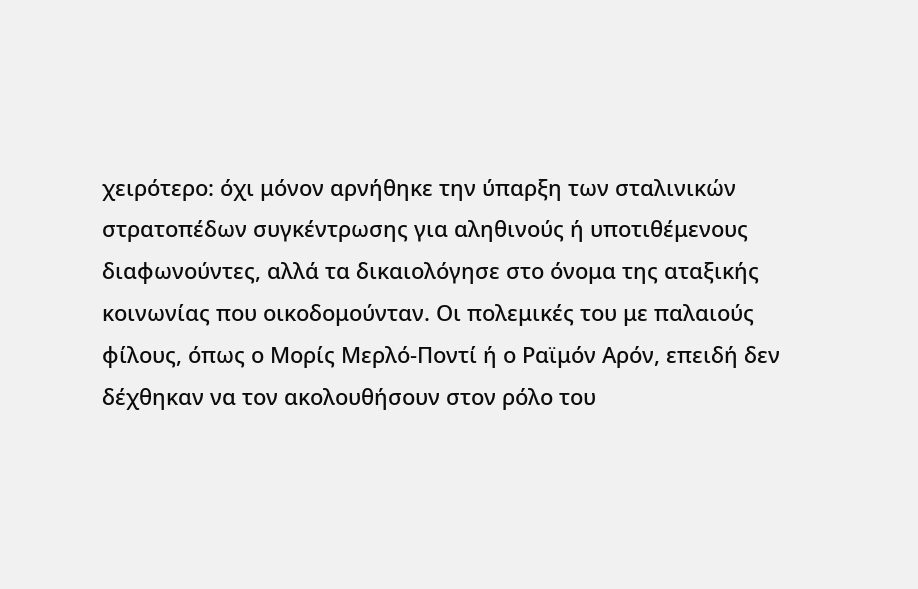χειρότερο: όχι μόνον αρνήθηκε την ύπαρξη των σταλινικών στρατοπέδων συγκέντρωσης για αληθινούς ή υποτιθέμενους διαφωνούντες, αλλά τα δικαιολόγησε στο όνομα της αταξικής κοινωνίας που οικοδομούνταν. Οι πολεμικές του με παλαιούς φίλους, όπως ο Μορίς Μερλό-Ποντί ή ο Ραϊμόν Αρόν, επειδή δεν δέχθηκαν να τον ακολουθήσουν στον ρόλο του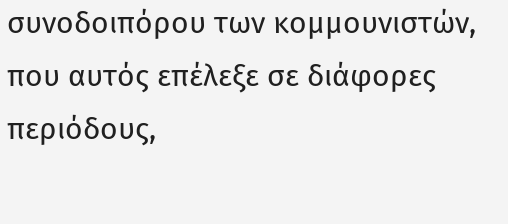συνοδοιπόρου των κομμουνιστών, που αυτός επέλεξε σε διάφορες περιόδους,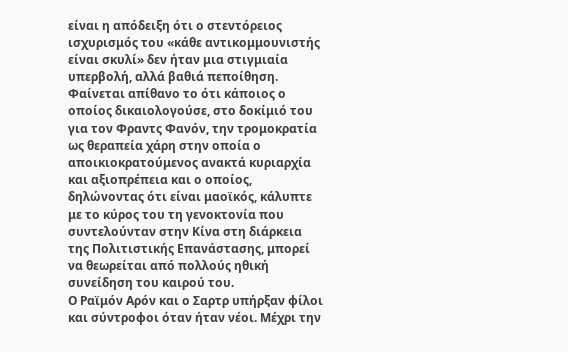είναι η απόδειξη ότι ο στεντόρειος ισχυρισμός του «κάθε αντικομμουνιστής είναι σκυλί» δεν ήταν μια στιγμιαία υπερβολή, αλλά βαθιά πεποίθηση. Φαίνεται απίθανο το ότι κάποιος ο οποίος δικαιολογούσε, στο δοκίμιό του για τον Φραντς Φανόν, την τρομοκρατία ως θεραπεία χάρη στην οποία ο αποικιοκρατούμενος ανακτά κυριαρχία και αξιοπρέπεια και ο οποίος, δηλώνοντας ότι είναι μαοϊκός, κάλυπτε με το κύρος του τη γενοκτονία που συντελούνταν στην Κίνα στη διάρκεια της Πολιτιστικής Επανάστασης, μπορεί να θεωρείται από πολλούς ηθική συνείδηση του καιρού του.
Ο Ραϊμόν Αρόν και ο Σαρτρ υπήρξαν φίλοι και σύντροφοι όταν ήταν νέοι. Μέχρι την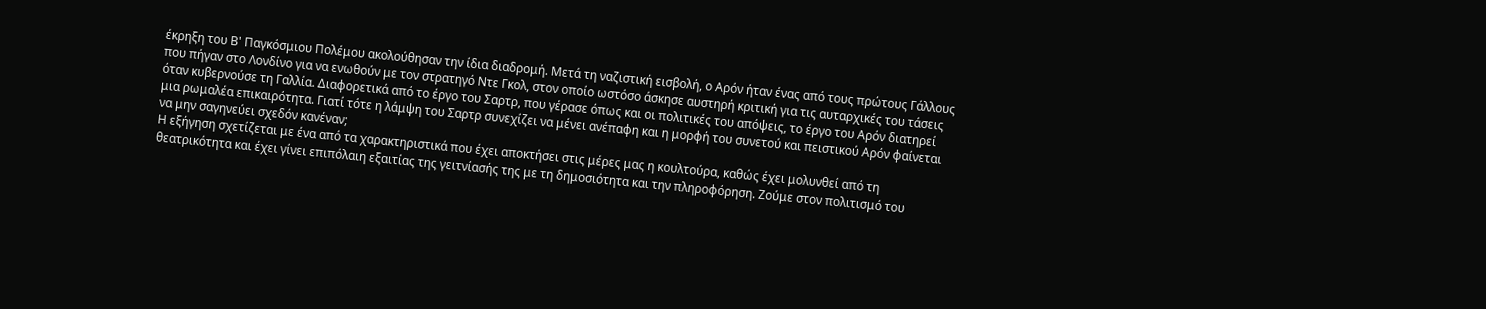έκρηξη του Β' Παγκόσμιου Πολέμου ακολούθησαν την ίδια διαδρομή. Μετά τη ναζιστική εισβολή, ο Αρόν ήταν ένας από τους πρώτους Γάλλους που πήγαν στο Λονδίνο για να ενωθούν με τον στρατηγό Ντε Γκολ, στον οποίο ωστόσο άσκησε αυστηρή κριτική για τις αυταρχικές του τάσεις όταν κυβερνούσε τη Γαλλία. Διαφορετικά από το έργο του Σαρτρ, που γέρασε όπως και οι πολιτικές του απόψεις, το έργο του Αρόν διατηρεί μια ρωμαλέα επικαιρότητα. Γιατί τότε η λάμψη του Σαρτρ συνεχίζει να μένει ανέπαφη και η μορφή του συνετού και πειστικού Αρόν φαίνεται να μην σαγηνεύει σχεδόν κανέναν;
Η εξήγηση σχετίζεται με ένα από τα χαρακτηριστικά που έχει αποκτήσει στις μέρες μας η κουλτούρα, καθώς έχει μολυνθεί από τη θεατρικότητα και έχει γίνει επιπόλαιη εξαιτίας της γειτνίασής της με τη δημοσιότητα και την πληροφόρηση. Ζούμε στον πολιτισμό του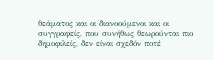θεάματος και οι διανοούμενοι και οι συγγραφείς, που συνήθως θεωρούνται πιο δημοφιλείς, δεν είναι σχεδόν ποτέ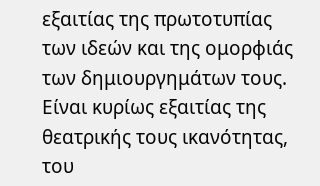εξαιτίας της πρωτοτυπίας των ιδεών και της ομορφιάς των δημιουργημάτων τους. Είναι κυρίως εξαιτίας της θεατρικής τους ικανότητας, του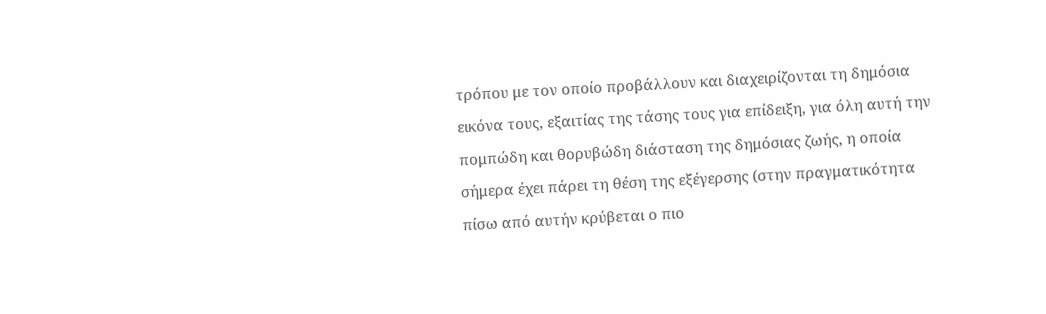τρόπου με τον οποίο προβάλλουν και διαχειρίζονται τη δημόσια εικόνα τους, εξαιτίας της τάσης τους για επίδειξη, για όλη αυτή την πομπώδη και θορυβώδη διάσταση της δημόσιας ζωής, η οποία σήμερα έχει πάρει τη θέση της εξέγερσης (στην πραγματικότητα πίσω από αυτήν κρύβεται ο πιο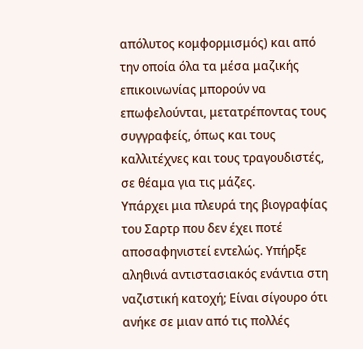απόλυτος κομφορμισμός) και από την οποία όλα τα μέσα μαζικής επικοινωνίας μπορούν να επωφελούνται, μετατρέποντας τους συγγραφείς, όπως και τους καλλιτέχνες και τους τραγουδιστές, σε θέαμα για τις μάζες.
Υπάρχει μια πλευρά της βιογραφίας του Σαρτρ που δεν έχει ποτέ αποσαφηνιστεί εντελώς. Υπήρξε αληθινά αντιστασιακός ενάντια στη ναζιστική κατοχή; Είναι σίγουρο ότι ανήκε σε μιαν από τις πολλές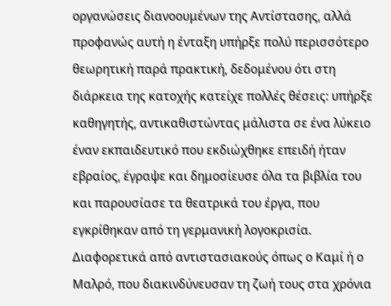οργανώσεις διανοουμένων της Αντίστασης, αλλά προφανώς αυτή η ένταξη υπήρξε πολύ περισσότερο θεωρητική παρά πρακτική, δεδομένου ότι στη διάρκεια της κατοχής κατείχε πολλές θέσεις: υπήρξε καθηγητής, αντικαθιστώντας μάλιστα σε ένα λύκειο έναν εκπαιδευτικό που εκδιώχθηκε επειδή ήταν εβραίος, έγραψε και δημοσίευσε όλα τα βιβλία του και παρουσίασε τα θεατρικά του έργα, που εγκρίθηκαν από τη γερμανική λογοκρισία. Διαφορετικά από αντιστασιακούς όπως ο Καμί ή ο Μαλρό, που διακινδύνευσαν τη ζωή τους στα χρόνια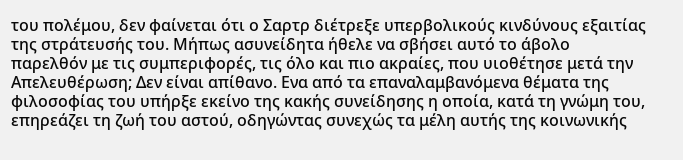του πολέμου, δεν φαίνεται ότι ο Σαρτρ διέτρεξε υπερβολικούς κινδύνους εξαιτίας της στράτευσής του. Μήπως ασυνείδητα ήθελε να σβήσει αυτό το άβολο παρελθόν με τις συμπεριφορές, τις όλο και πιο ακραίες, που υιοθέτησε μετά την Απελευθέρωση; Δεν είναι απίθανο. Ενα από τα επαναλαμβανόμενα θέματα της φιλοσοφίας του υπήρξε εκείνο της κακής συνείδησης η οποία, κατά τη γνώμη του, επηρεάζει τη ζωή του αστού, οδηγώντας συνεχώς τα μέλη αυτής της κοινωνικής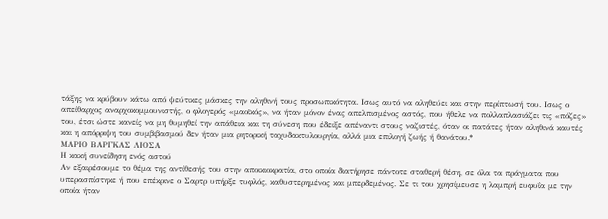τάξης να κρύβουν κάτω από ψεύτικες μάσκες την αληθινή τους προσωπικότητα. Ισως αυτό να αληθεύει και στην περίπτωσή του. Ισως ο απείθαρχος αναρχοκομμουνιστής, ο φλογερός «μαοϊκός», να ήταν μόνον ένας απελπισμένος αστός, που ήθελε να πολλαπλασιάζει τις «πόζες» του, έτσι ώστε κανείς να μη θυμηθεί την απάθεια και τη σύνεση που έδειξε απέναντι στους ναζιστές, όταν οι πατάτες ήταν αληθινά καυτές και η απόρριψη του συμβιβασμού δεν ήταν μια ρητορική ταχυδακτυλουργία, αλλά μια επιλογή ζωής ή θανάτου.*
ΜΑΡΙΟ ΒΑΡΓΚΑΣ ΛΙΟΣΑ
Η κακή συνείδηση ενός αστού
Αν εξαιρέσουμε το θέμα της αντίθεσής του στην αποικιοκρατία, στο οποία διατήρησε πάντοτε σταθερή θέση, σε όλα τα πράγματα που υπερασπίστηκε ή που επέκρινε ο Σαρτρ υπήρξε τυφλός, καθυστερημένος και μπερδεμένος. Σε τι του χρησίμευσε η λαμπρή ευφυΐα με την οποία ήταν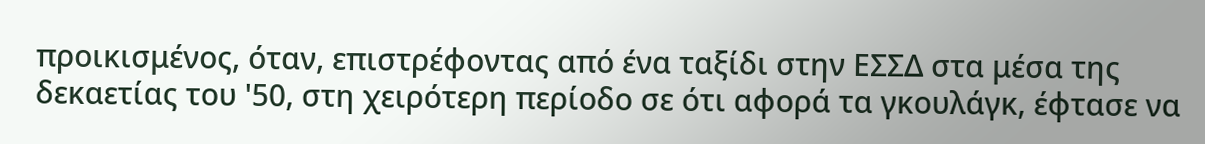προικισμένος, όταν, επιστρέφοντας από ένα ταξίδι στην ΕΣΣΔ στα μέσα της δεκαετίας του '50, στη χειρότερη περίοδο σε ότι αφορά τα γκουλάγκ, έφτασε να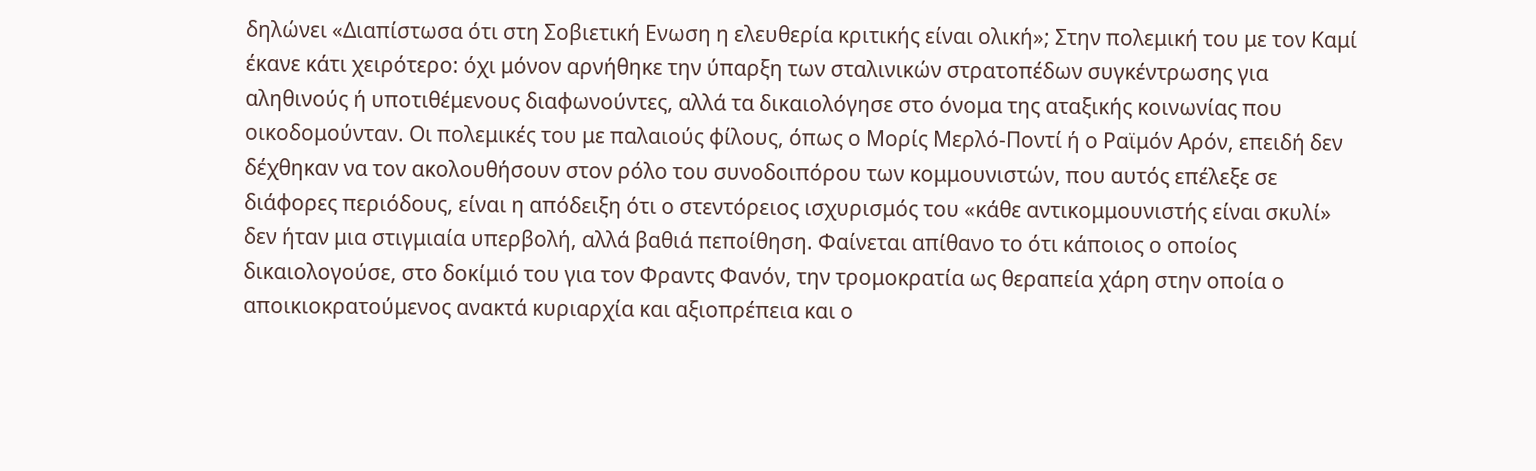δηλώνει «Διαπίστωσα ότι στη Σοβιετική Ενωση η ελευθερία κριτικής είναι ολική»; Στην πολεμική του με τον Καμί έκανε κάτι χειρότερο: όχι μόνον αρνήθηκε την ύπαρξη των σταλινικών στρατοπέδων συγκέντρωσης για αληθινούς ή υποτιθέμενους διαφωνούντες, αλλά τα δικαιολόγησε στο όνομα της αταξικής κοινωνίας που οικοδομούνταν. Οι πολεμικές του με παλαιούς φίλους, όπως ο Μορίς Μερλό-Ποντί ή ο Ραϊμόν Αρόν, επειδή δεν δέχθηκαν να τον ακολουθήσουν στον ρόλο του συνοδοιπόρου των κομμουνιστών, που αυτός επέλεξε σε διάφορες περιόδους, είναι η απόδειξη ότι ο στεντόρειος ισχυρισμός του «κάθε αντικομμουνιστής είναι σκυλί» δεν ήταν μια στιγμιαία υπερβολή, αλλά βαθιά πεποίθηση. Φαίνεται απίθανο το ότι κάποιος ο οποίος δικαιολογούσε, στο δοκίμιό του για τον Φραντς Φανόν, την τρομοκρατία ως θεραπεία χάρη στην οποία ο αποικιοκρατούμενος ανακτά κυριαρχία και αξιοπρέπεια και ο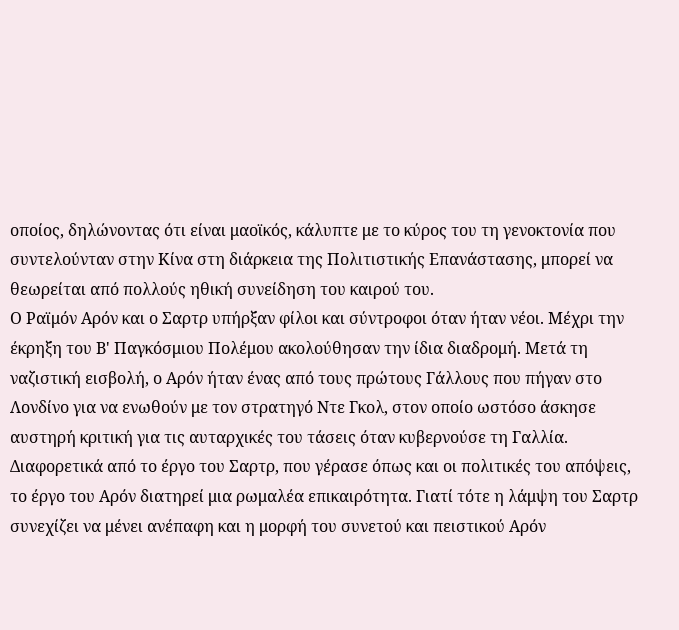οποίος, δηλώνοντας ότι είναι μαοϊκός, κάλυπτε με το κύρος του τη γενοκτονία που συντελούνταν στην Κίνα στη διάρκεια της Πολιτιστικής Επανάστασης, μπορεί να θεωρείται από πολλούς ηθική συνείδηση του καιρού του.
Ο Ραϊμόν Αρόν και ο Σαρτρ υπήρξαν φίλοι και σύντροφοι όταν ήταν νέοι. Μέχρι την έκρηξη του Β' Παγκόσμιου Πολέμου ακολούθησαν την ίδια διαδρομή. Μετά τη ναζιστική εισβολή, ο Αρόν ήταν ένας από τους πρώτους Γάλλους που πήγαν στο Λονδίνο για να ενωθούν με τον στρατηγό Ντε Γκολ, στον οποίο ωστόσο άσκησε αυστηρή κριτική για τις αυταρχικές του τάσεις όταν κυβερνούσε τη Γαλλία. Διαφορετικά από το έργο του Σαρτρ, που γέρασε όπως και οι πολιτικές του απόψεις, το έργο του Αρόν διατηρεί μια ρωμαλέα επικαιρότητα. Γιατί τότε η λάμψη του Σαρτρ συνεχίζει να μένει ανέπαφη και η μορφή του συνετού και πειστικού Αρόν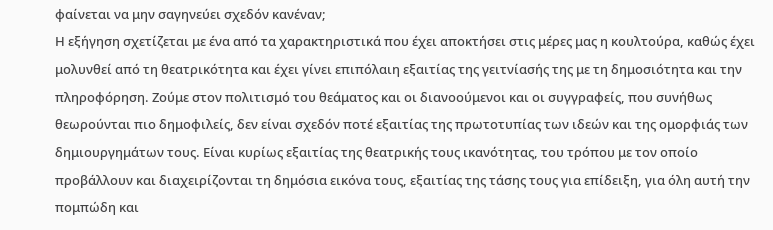φαίνεται να μην σαγηνεύει σχεδόν κανέναν;
Η εξήγηση σχετίζεται με ένα από τα χαρακτηριστικά που έχει αποκτήσει στις μέρες μας η κουλτούρα, καθώς έχει μολυνθεί από τη θεατρικότητα και έχει γίνει επιπόλαιη εξαιτίας της γειτνίασής της με τη δημοσιότητα και την πληροφόρηση. Ζούμε στον πολιτισμό του θεάματος και οι διανοούμενοι και οι συγγραφείς, που συνήθως θεωρούνται πιο δημοφιλείς, δεν είναι σχεδόν ποτέ εξαιτίας της πρωτοτυπίας των ιδεών και της ομορφιάς των δημιουργημάτων τους. Είναι κυρίως εξαιτίας της θεατρικής τους ικανότητας, του τρόπου με τον οποίο προβάλλουν και διαχειρίζονται τη δημόσια εικόνα τους, εξαιτίας της τάσης τους για επίδειξη, για όλη αυτή την πομπώδη και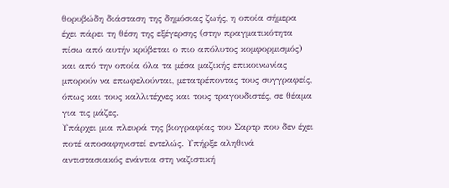θορυβώδη διάσταση της δημόσιας ζωής, η οποία σήμερα έχει πάρει τη θέση της εξέγερσης (στην πραγματικότητα πίσω από αυτήν κρύβεται ο πιο απόλυτος κομφορμισμός) και από την οποία όλα τα μέσα μαζικής επικοινωνίας μπορούν να επωφελούνται, μετατρέποντας τους συγγραφείς, όπως και τους καλλιτέχνες και τους τραγουδιστές, σε θέαμα για τις μάζες.
Υπάρχει μια πλευρά της βιογραφίας του Σαρτρ που δεν έχει ποτέ αποσαφηνιστεί εντελώς. Υπήρξε αληθινά αντιστασιακός ενάντια στη ναζιστική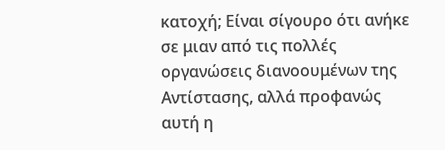κατοχή; Είναι σίγουρο ότι ανήκε σε μιαν από τις πολλές οργανώσεις διανοουμένων της Αντίστασης, αλλά προφανώς αυτή η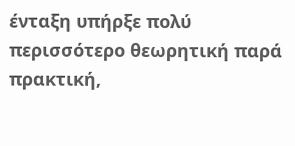ένταξη υπήρξε πολύ περισσότερο θεωρητική παρά πρακτική,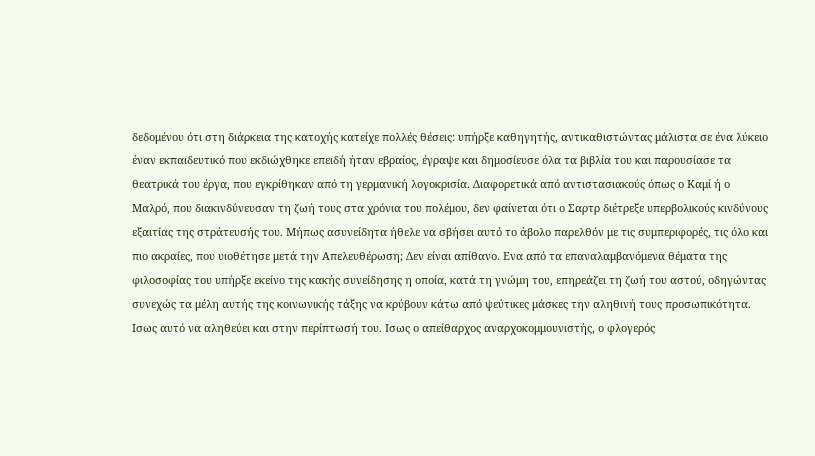δεδομένου ότι στη διάρκεια της κατοχής κατείχε πολλές θέσεις: υπήρξε καθηγητής, αντικαθιστώντας μάλιστα σε ένα λύκειο έναν εκπαιδευτικό που εκδιώχθηκε επειδή ήταν εβραίος, έγραψε και δημοσίευσε όλα τα βιβλία του και παρουσίασε τα θεατρικά του έργα, που εγκρίθηκαν από τη γερμανική λογοκρισία. Διαφορετικά από αντιστασιακούς όπως ο Καμί ή ο Μαλρό, που διακινδύνευσαν τη ζωή τους στα χρόνια του πολέμου, δεν φαίνεται ότι ο Σαρτρ διέτρεξε υπερβολικούς κινδύνους εξαιτίας της στράτευσής του. Μήπως ασυνείδητα ήθελε να σβήσει αυτό το άβολο παρελθόν με τις συμπεριφορές, τις όλο και πιο ακραίες, που υιοθέτησε μετά την Απελευθέρωση; Δεν είναι απίθανο. Ενα από τα επαναλαμβανόμενα θέματα της φιλοσοφίας του υπήρξε εκείνο της κακής συνείδησης η οποία, κατά τη γνώμη του, επηρεάζει τη ζωή του αστού, οδηγώντας συνεχώς τα μέλη αυτής της κοινωνικής τάξης να κρύβουν κάτω από ψεύτικες μάσκες την αληθινή τους προσωπικότητα. Ισως αυτό να αληθεύει και στην περίπτωσή του. Ισως ο απείθαρχος αναρχοκομμουνιστής, ο φλογερός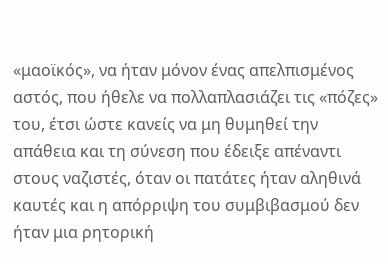«μαοϊκός», να ήταν μόνον ένας απελπισμένος αστός, που ήθελε να πολλαπλασιάζει τις «πόζες» του, έτσι ώστε κανείς να μη θυμηθεί την απάθεια και τη σύνεση που έδειξε απέναντι στους ναζιστές, όταν οι πατάτες ήταν αληθινά καυτές και η απόρριψη του συμβιβασμού δεν ήταν μια ρητορική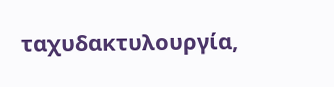ταχυδακτυλουργία,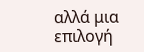αλλά μια επιλογή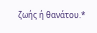ζωής ή θανάτου.*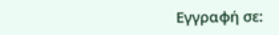Εγγραφή σε: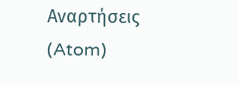Αναρτήσεις (Atom)